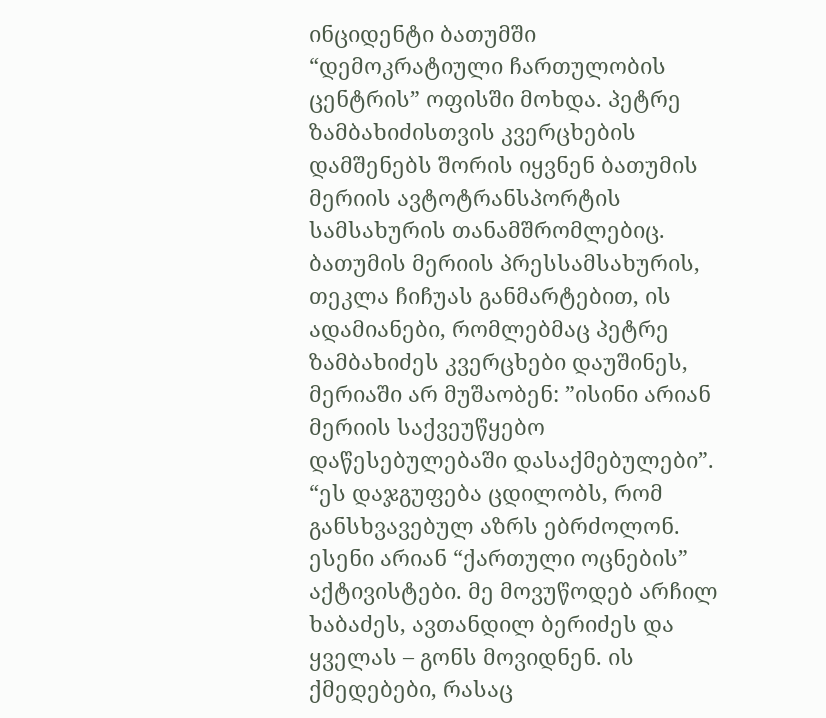ინციდენტი ბათუმში “დემოკრატიული ჩართულობის ცენტრის” ოფისში მოხდა. პეტრე ზამბახიძისთვის კვერცხების დამშენებს შორის იყვნენ ბათუმის მერიის ავტოტრანსპორტის სამსახურის თანამშრომლებიც.
ბათუმის მერიის პრესსამსახურის, თეკლა ჩიჩუას განმარტებით, ის ადამიანები, რომლებმაც პეტრე ზამბახიძეს კვერცხები დაუშინეს, მერიაში არ მუშაობენ: ”ისინი არიან მერიის საქვეუწყებო დაწესებულებაში დასაქმებულები”.
“ეს დაჯგუფება ცდილობს, რომ განსხვავებულ აზრს ებრძოლონ. ესენი არიან “ქართული ოცნების” აქტივისტები. მე მოვუწოდებ არჩილ ხაბაძეს, ავთანდილ ბერიძეს და ყველას – გონს მოვიდნენ. ის ქმედებები, რასაც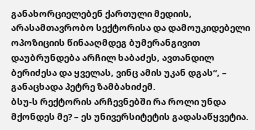განახორციელებენ ქართული მედიის, არასამთავრობო სექტორისა და დამოუკიდებელი ოპოზიციის წინააღმდეგ ბუმერანგივით დაუბრუნდება არჩილ ხაბაძეს, ავთანდილ ბერიძესა და ყველას, ვინც ამის უკან დგას“, – განაცხადა პეტრე ზამბახიძემ.
ბსუ-ს რექტორის არჩევნებში რა როლი უნდა მქონდეს მე? – ეს უნივერსიტეტის გადასაწყვეტია.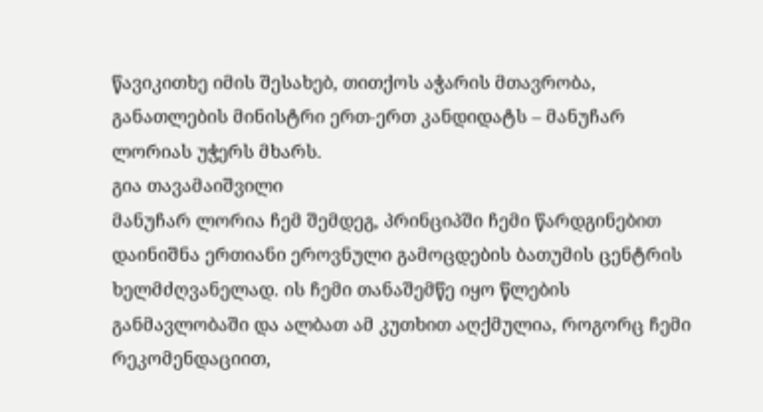წავიკითხე იმის შესახებ, თითქოს აჭარის მთავრობა, განათლების მინისტრი ერთ-ერთ კანდიდატს – მანუჩარ ლორიას უჭერს მხარს.
გია თავამაიშვილი
მანუჩარ ლორია ჩემ შემდეგ, პრინციპში ჩემი წარდგინებით დაინიშნა ერთიანი ეროვნული გამოცდების ბათუმის ცენტრის ხელმძღვანელად. ის ჩემი თანაშემწე იყო წლების განმავლობაში და ალბათ ამ კუთხით აღქმულია, როგორც ჩემი რეკომენდაციით,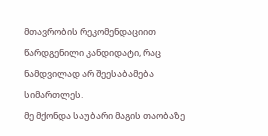მთავრობის რეკომენდაციით წარდგენილი კანდიდატი, რაც ნამდვილად არ შეესაბამება სიმართლეს.
მე მქონდა საუბარი მაგის თაობაზე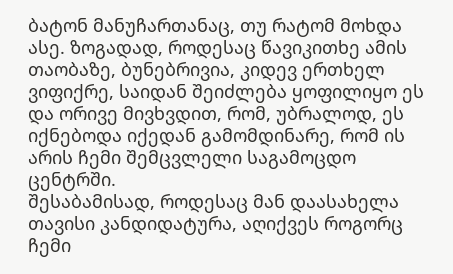ბატონ მანუჩართანაც, თუ რატომ მოხდა ასე. ზოგადად, როდესაც წავიკითხე ამის თაობაზე, ბუნებრივია, კიდევ ერთხელ ვიფიქრე, საიდან შეიძლება ყოფილიყო ეს და ორივე მივხვდით, რომ, უბრალოდ, ეს იქნებოდა იქედან გამომდინარე, რომ ის არის ჩემი შემცვლელი საგამოცდო ცენტრში.
შესაბამისად, როდესაც მან დაასახელა თავისი კანდიდატურა, აღიქვეს როგორც ჩემი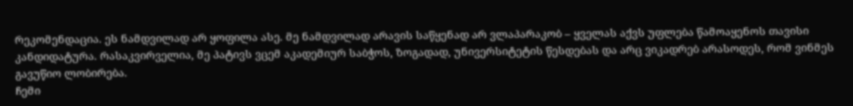რეკომენდაცია. ეს ნამდვილად არ ყოფილა ასე. მე ნამდვილად არავის საწყენად არ ვლაპარაკობ – ყველას აქვს უფლება წამოაყენოს თავისი კანდიდატურა. რასაკვირველია, მე პატივს ვცემ აკადემიურ საბჭოს, ზოგადად, უნივერსიტეტის წესდებას და არც ვიკადრებ არასოდეს, რომ ვინმეს გავუწიო ლობირება.
ჩემი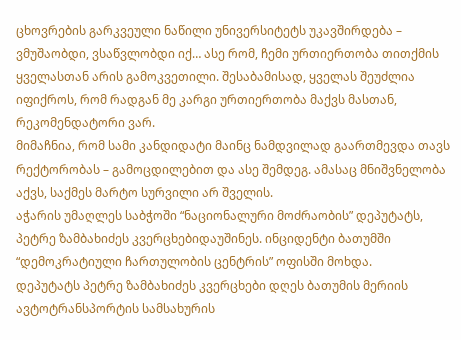ცხოვრების გარკვეული ნაწილი უნივერსიტეტს უკავშირდება – ვმუშაობდი, ვსაწვლობდი იქ… ასე რომ, ჩემი ურთიერთობა თითქმის ყველასთან არის გამოკვეთილი. შესაბამისად, ყველას შეუძლია იფიქროს, რომ რადგან მე კარგი ურთიერთობა მაქვს მასთან, რეკომენდატორი ვარ.
მიმაჩნია, რომ სამი კანდიდატი მაინც ნამდვილად გაართმევდა თავს რექტორობას – გამოცდილებით და ასე შემდეგ. ამასაც მნიშვნელობა აქვს, საქმეს მარტო სურვილი არ შველის.
აჭარის უმაღლეს საბჭოში “ნაციონალური მოძრაობის” დეპუტატს, პეტრე ზამბახიძეს კვერცხებიდაუშინეს. ინციდენტი ბათუმში “დემოკრატიული ჩართულობის ცენტრის” ოფისში მოხდა.
დეპუტატს პეტრე ზამბახიძეს კვერცხები დღეს ბათუმის მერიის ავტოტრანსპორტის სამსახურის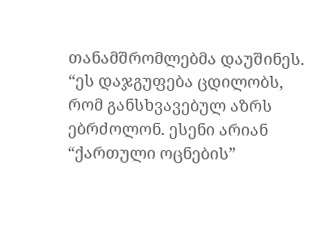თანამშრომლებმა დაუშინეს.
“ეს დაჯგუფება ცდილობს, რომ განსხვავებულ აზრს ებრძოლონ. ესენი არიან “ქართული ოცნების”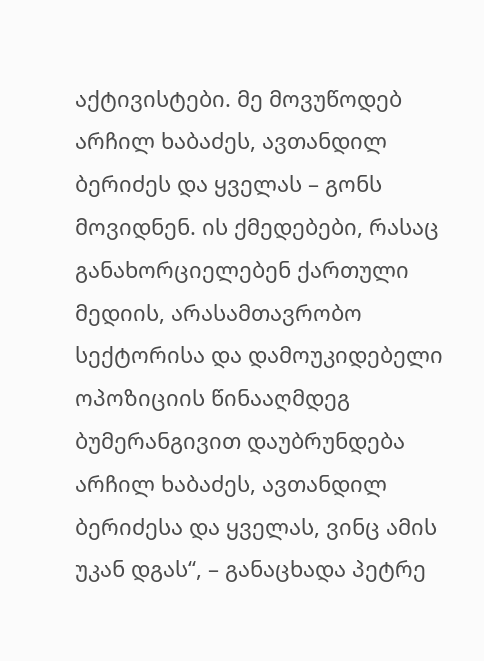აქტივისტები. მე მოვუწოდებ არჩილ ხაბაძეს, ავთანდილ ბერიძეს და ყველას – გონს მოვიდნენ. ის ქმედებები, რასაც განახორციელებენ ქართული მედიის, არასამთავრობო სექტორისა და დამოუკიდებელი ოპოზიციის წინააღმდეგ ბუმერანგივით დაუბრუნდება არჩილ ხაბაძეს, ავთანდილ ბერიძესა და ყველას, ვინც ამის უკან დგას“, – განაცხადა პეტრე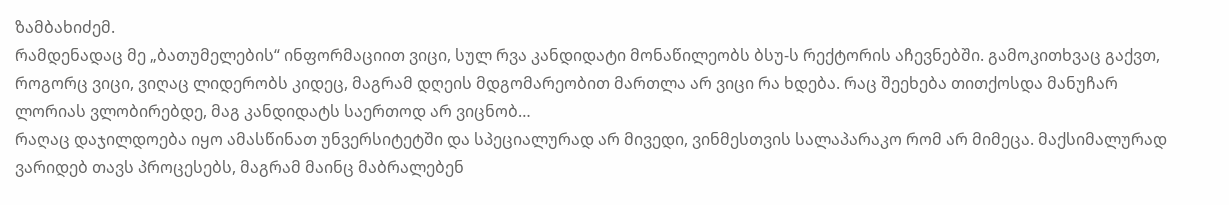ზამბახიძემ.
რამდენადაც მე „ბათუმელების“ ინფორმაციით ვიცი, სულ რვა კანდიდატი მონაწილეობს ბსუ-ს რექტორის აჩევნებში. გამოკითხვაც გაქვთ, როგორც ვიცი, ვიღაც ლიდერობს კიდეც, მაგრამ დღეის მდგომარეობით მართლა არ ვიცი რა ხდება. რაც შეეხება თითქოსდა მანუჩარ ლორიას ვლობირებდე, მაგ კანდიდატს საერთოდ არ ვიცნობ…
რაღაც დაჯილდოება იყო ამასწინათ უნვერსიტეტში და სპეციალურად არ მივედი, ვინმესთვის სალაპარაკო რომ არ მიმეცა. მაქსიმალურად ვარიდებ თავს პროცესებს, მაგრამ მაინც მაბრალებენ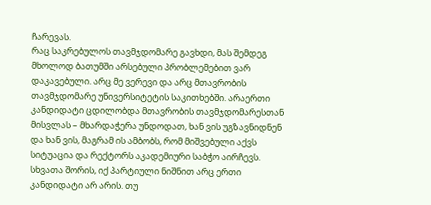ჩარევას.
რაც საკრებულოს თავმჯდომარე გავხდი, მას შემდეგ მხოლოდ ბათუმში არსებული პრობლემებით ვარ დაკავებული. არც მე ვერევი და არც მთავრობის თავმჯდომარე უნივერსიტეტის საკითხებში. არაერთი კანდიდატი ცდილობდა მთავრობის თავმჯდომარესთან მისვლას – მხარდაჭერა უნდოდათ, ხან ვის უგზავნიდნენ და ხან ვის, მაგრამ ის ამბობს, რომ მიშვებული აქვს სიტუაცია და რექტორს აკადემიური საბჭო აირჩევს.
სხვათა შორის, იქ პარტიული ნიშნით არც ერთი კანდიდატი არ არის. თუ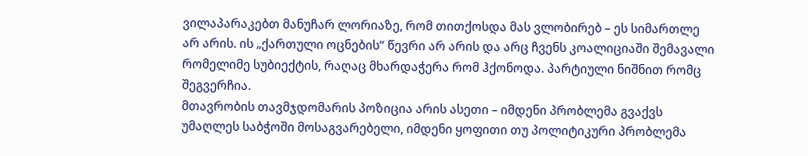ვილაპარაკებთ მანუჩარ ლორიაზე, რომ თითქოსდა მას ვლობირებ – ეს სიმართლე არ არის. ის „ქართული ოცნების“ წევრი არ არის და არც ჩვენს კოალიციაში შემავალი რომელიმე სუბიექტის, რაღაც მხარდაჭერა რომ ჰქონოდა. პარტიული ნიშნით რომც შეგვერჩია.
მთავრობის თავმჯდომარის პოზიცია არის ასეთი – იმდენი პრობლემა გვაქვს უმაღლეს საბჭოში მოსაგვარებელი, იმდენი ყოფითი თუ პოლიტიკური პრობლემა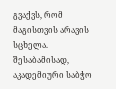გვაქვს, რომ მაგისთვის არავის სცხელა. შესაბამისად, აკადემიური საბჭო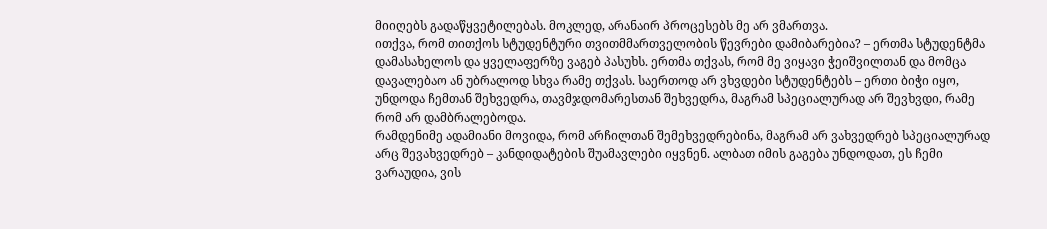მიიღებს გადაწყვეტილებას. მოკლედ, არანაირ პროცესებს მე არ ვმართვა.
ითქვა, რომ თითქოს სტუდენტური თვითმმართველობის წევრები დამიბარებია? – ერთმა სტუდენტმა დამასახელოს და ყველაფერზე ვაგებ პასუხს. ერთმა თქვას, რომ მე ვიყავი ჭეიშვილთან და მომცა დავალებაო ან უბრალოდ სხვა რამე თქვას. საერთოდ არ ვხვდები სტუდენტებს – ერთი ბიჭი იყო, უნდოდა ჩემთან შეხვედრა, თავმჯდომარესთან შეხვედრა, მაგრამ სპეციალურად არ შევხვდი, რამე რომ არ დამბრალებოდა.
რამდენიმე ადამიანი მოვიდა, რომ არჩილთან შემეხვედრებინა, მაგრამ არ ვახვედრებ სპეციალურად არც შევახვედრებ – კანდიდატების შუამავლები იყვნენ. ალბათ იმის გაგება უნდოდათ, ეს ჩემი ვარაუდია, ვის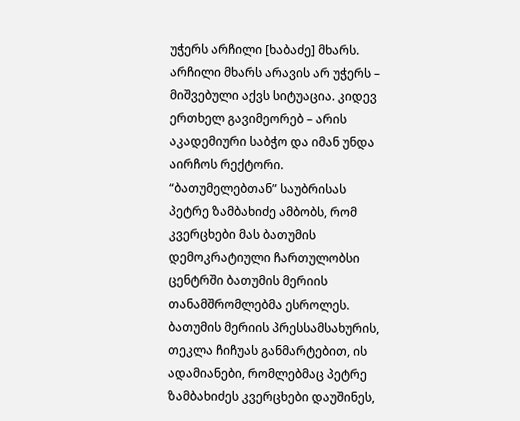უჭერს არჩილი [ხაბაძე] მხარს. არჩილი მხარს არავის არ უჭერს – მიშვებული აქვს სიტუაცია. კიდევ ერთხელ გავიმეორებ – არის აკადემიური საბჭო და იმან უნდა აირჩოს რექტორი.
“ბათუმელებთან” საუბრისას პეტრე ზამბახიძე ამბობს, რომ კვერცხები მას ბათუმის დემოკრატიული ჩართულობსი ცენტრში ბათუმის მერიის თანამშრომლებმა ესროლეს.
ბათუმის მერიის პრესსამსახურის, თეკლა ჩიჩუას განმარტებით, ის ადამიანები, რომლებმაც პეტრე ზამბახიძეს კვერცხები დაუშინეს,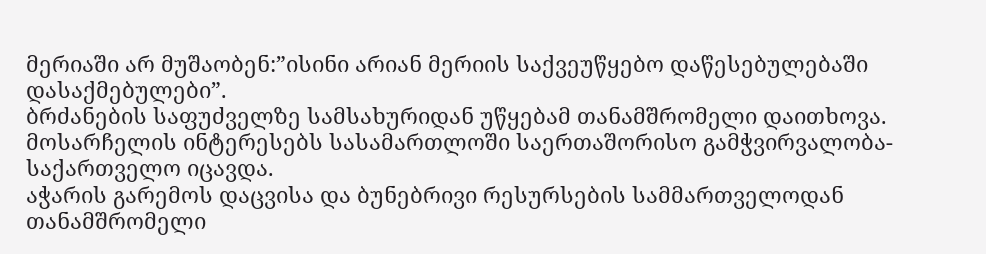მერიაში არ მუშაობენ:”ისინი არიან მერიის საქვეუწყებო დაწესებულებაში დასაქმებულები”.
ბრძანების საფუძველზე სამსახურიდან უწყებამ თანამშრომელი დაითხოვა. მოსარჩელის ინტერესებს სასამართლოში საერთაშორისო გამჭვირვალობა-საქართველო იცავდა.
აჭარის გარემოს დაცვისა და ბუნებრივი რესურსების სამმართველოდან თანამშრომელი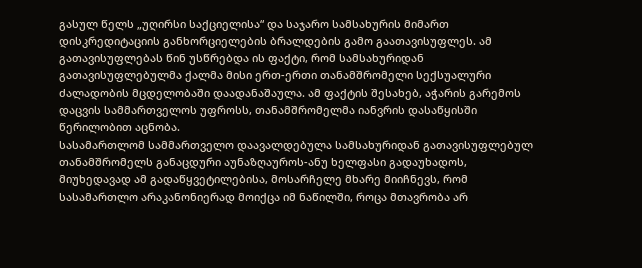გასულ წელს „უღირსი საქციელისა“ და საჯარო სამსახურის მიმართ დისკრედიტაციის განხორციელების ბრალდების გამო გაათავისუფლეს. ამ გათავისუფლებას წინ უსწრებდა ის ფაქტი, რომ სამსახურიდან გათავისუფლებულმა ქალმა მისი ერთ-ერთი თანამშრომელი სექსუალური ძალადობის მცდელობაში დაადანაშაულა. ამ ფაქტის შესახებ, აჭარის გარემოს დაცვის სამმართველოს უფროსს, თანამშრომელმა იანვრის დასაწყისში წერილობით აცნობა.
სასამართლომ სამმართველო დაავალდებულა სამსახურიდან გათავისუფლებულ თანამშრომელს განაცდური აუნაზღაუროს-ანუ ხელფასი გადაუხადოს, მიუხედავად ამ გადაწყვეტილებისა, მოსარჩელე მხარე მიიჩნევს, რომ სასამართლო არაკანონიერად მოიქცა იმ ნაწილში, როცა მთავრობა არ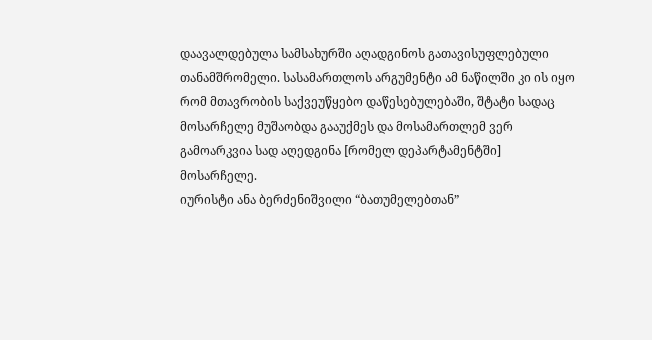დაავალდებულა სამსახურში აღადგინოს გათავისუფლებული თანამშრომელი. სასამართლოს არგუმენტი ამ ნაწილში კი ის იყო რომ მთავრობის საქვეუწყებო დაწესებულებაში, შტატი სადაც მოსარჩელე მუშაობდა გააუქმეს და მოსამართლემ ვერ გამოარკვია სად აღედგინა [რომელ დეპარტამენტში] მოსარჩელე.
იურისტი ანა ბერძენიშვილი “ბათუმელებთან”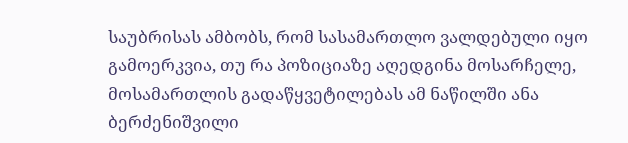საუბრისას ამბობს, რომ სასამართლო ვალდებული იყო გამოერკვია, თუ რა პოზიციაზე აღედგინა მოსარჩელე, მოსამართლის გადაწყვეტილებას ამ ნაწილში ანა ბერძენიშვილი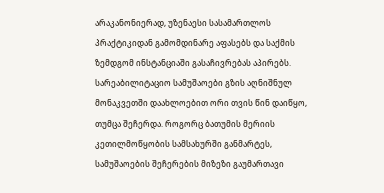არაკანონიერად, უზენაესი სასამართლოს პრაქტიკიდან გამომდინარე აფასებს და საქმის ზემდგომ ინსტანციაში გასაჩივრებას აპირებს.
სარეაბილიტაციო სამუშაოები გზის აღნიშნულ მონაკვეთში დაახლოებით ორი თვის წინ დაიწყო, თუმცა შეჩერდა. როგორც ბათუმის მერიის კეთილმოწყობის სამსახურში განმარტეს, სამუშაოების შეჩერების მიზეზი გაუმართავი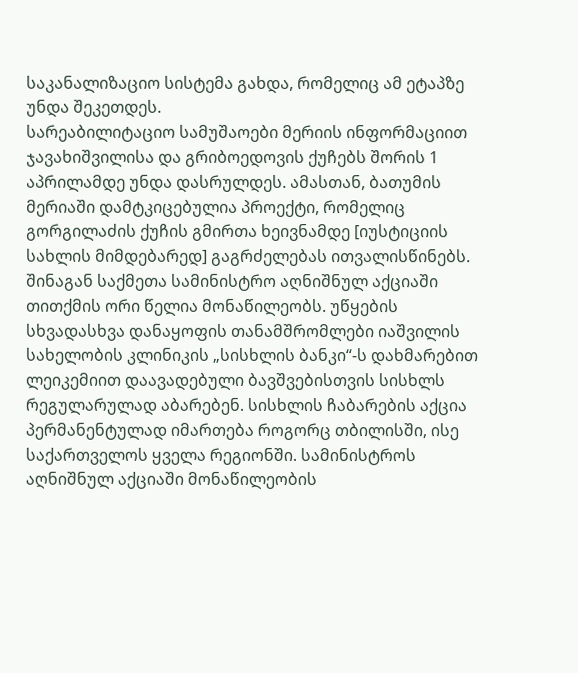საკანალიზაციო სისტემა გახდა, რომელიც ამ ეტაპზე უნდა შეკეთდეს.
სარეაბილიტაციო სამუშაოები მერიის ინფორმაციით ჯავახიშვილისა და გრიბოედოვის ქუჩებს შორის 1 აპრილამდე უნდა დასრულდეს. ამასთან, ბათუმის მერიაში დამტკიცებულია პროექტი, რომელიც გორგილაძის ქუჩის გმირთა ხეივნამდე [იუსტიციის სახლის მიმდებარედ] გაგრძელებას ითვალისწინებს.
შინაგან საქმეთა სამინისტრო აღნიშნულ აქციაში თითქმის ორი წელია მონაწილეობს. უწყების სხვადასხვა დანაყოფის თანამშრომლები იაშვილის სახელობის კლინიკის „სისხლის ბანკი“-ს დახმარებით ლეიკემიით დაავადებული ბავშვებისთვის სისხლს რეგულარულად აბარებენ. სისხლის ჩაბარების აქცია პერმანენტულად იმართება როგორც თბილისში, ისე საქართველოს ყველა რეგიონში. სამინისტროს აღნიშნულ აქციაში მონაწილეობის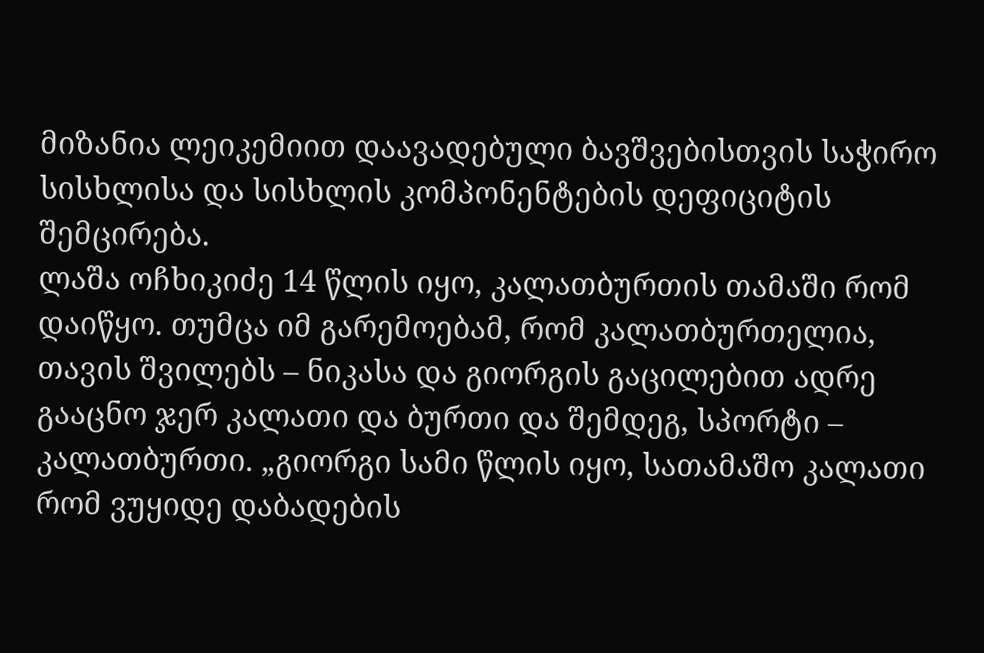მიზანია ლეიკემიით დაავადებული ბავშვებისთვის საჭირო სისხლისა და სისხლის კომპონენტების დეფიციტის შემცირება.
ლაშა ოჩხიკიძე 14 წლის იყო, კალათბურთის თამაში რომ დაიწყო. თუმცა იმ გარემოებამ, რომ კალათბურთელია, თავის შვილებს – ნიკასა და გიორგის გაცილებით ადრე გააცნო ჯერ კალათი და ბურთი და შემდეგ, სპორტი – კალათბურთი. „გიორგი სამი წლის იყო, სათამაშო კალათი რომ ვუყიდე დაბადების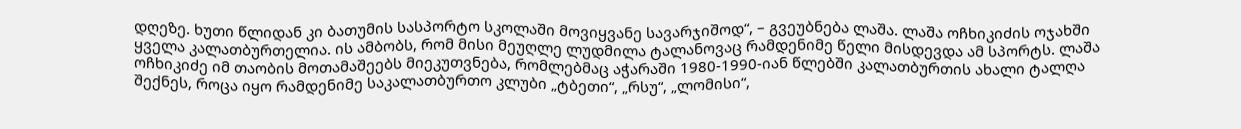დღეზე. ხუთი წლიდან კი ბათუმის სასპორტო სკოლაში მოვიყვანე სავარჯიშოდ“, – გვეუბნება ლაშა. ლაშა ოჩხიკიძის ოჯახში ყველა კალათბურთელია. ის ამბობს, რომ მისი მეუღლე ლუდმილა ტალანოვაც რამდენიმე წელი მისდევდა ამ სპორტს. ლაშა ოჩხიკიძე იმ თაობის მოთამაშეებს მიეკუთვნება, რომლებმაც აჭარაში 1980-1990-იან წლებში კალათბურთის ახალი ტალღა შექნეს, როცა იყო რამდენიმე საკალათბურთო კლუბი „ტბეთი“, „რსუ“, „ლომისი“,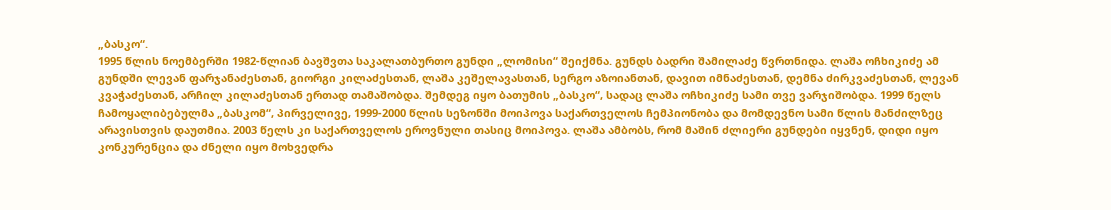„ბასკო“.
1995 წლის ნოემბერში 1982-წლიან ბავშვთა საკალათბურთო გუნდი „ლომისი“ შეიქმნა. გუნდს ბადრი შამილაძე წვრთნიდა. ლაშა ოჩხიკიძე ამ გუნდში ლევან ფარჯანაძესთან, გიორგი კილაძესთან, ლაშა კეშელავასთან, სერგო აზოიანთან, დავით იმნაძესთან, დემნა ძირკვაძესთან, ლევან კვაჭაძესთან, არჩილ კილაძესთან ერთად თამაშობდა. შემდეგ იყო ბათუმის „ბასკო“, სადაც ლაშა ოჩხიკიძე სამი თვე ვარჯიშობდა. 1999 წელს ჩამოყალიბებულმა „ბასკომ“, პირველივე, 1999-2000 წლის სეზონში მოიპოვა საქართველოს ჩემპიონობა და მომდევნო სამი წლის მანძილზეც არავისთვის დაუთმია. 2003 წელს კი საქართველოს ეროვნული თასიც მოიპოვა. ლაშა ამბობს, რომ მაშინ ძლიერი გუნდები იყვნენ, დიდი იყო კონკურენცია და ძნელი იყო მოხვედრა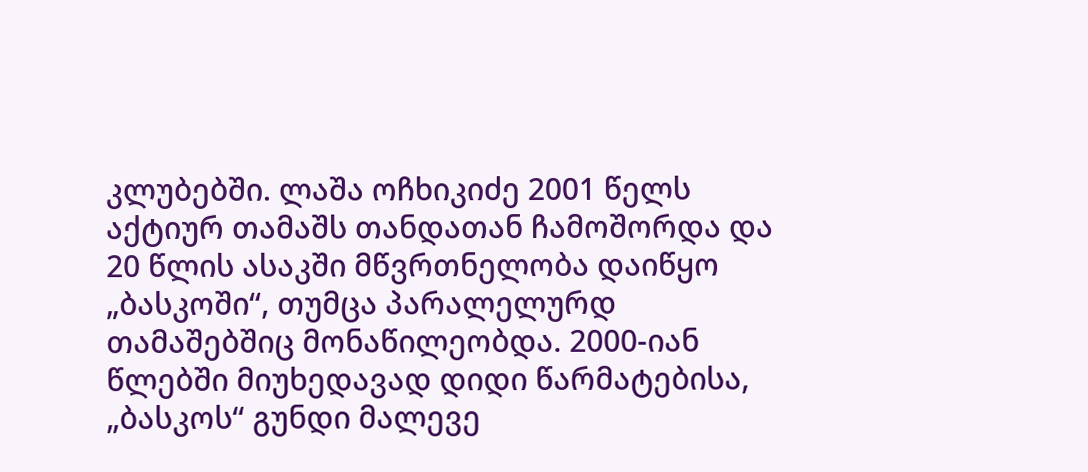კლუბებში. ლაშა ოჩხიკიძე 2001 წელს აქტიურ თამაშს თანდათან ჩამოშორდა და 20 წლის ასაკში მწვრთნელობა დაიწყო „ბასკოში“, თუმცა პარალელურდ თამაშებშიც მონაწილეობდა. 2000-იან წლებში მიუხედავად დიდი წარმატებისა, „ბასკოს“ გუნდი მალევე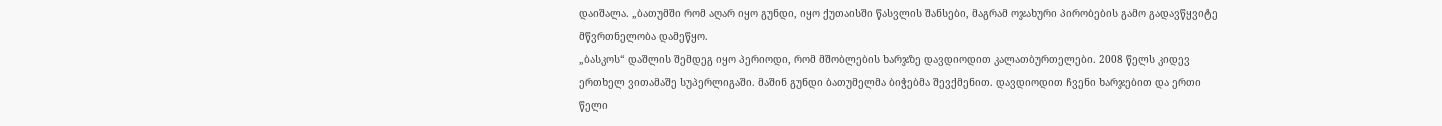დაიშალა. „ბათუმში რომ აღარ იყო გუნდი, იყო ქუთაისში წასვლის შანსები, მაგრამ ოჯახური პირობების გამო გადავწყვიტე მწვრთნელობა დამეწყო.
„ბასკოს“ დაშლის შემდეგ იყო პერიოდი, რომ მშობლების ხარჯზე დავდიოდით კალათბურთელები. 2008 წელს კიდევ ერთხელ ვითამაშე სუპერლიგაში. მაშინ გუნდი ბათუმელმა ბიჭებმა შევქმენით. დავდიოდით ჩვენი ხარჯებით და ერთი წელი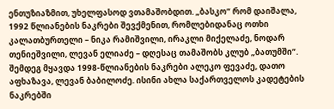ენთუზიაზმით, უხელფასოდ ვთამაშობდით. „ბასკო“ რომ დაიშალა, 1992 წლიანების ნაკრები შევქმენით, რომლებიდანაც ოთხი კალათბურთელი – ნიკა რამიშვილი, ირაკლი მიქელაძე, ნოდარ თენიეშვილი, ლევან ელიაძე – დღესაც თამაშობს კლუბ „ბათუმში“. შემდეგ მყავდა 1998-წლიანების ნაკრები ალეკო ფევაძე, დათო აფხაზავა, ლევან ბაბილოძე. ისინი ახლა საქართველოს კადეტების ნაკრებში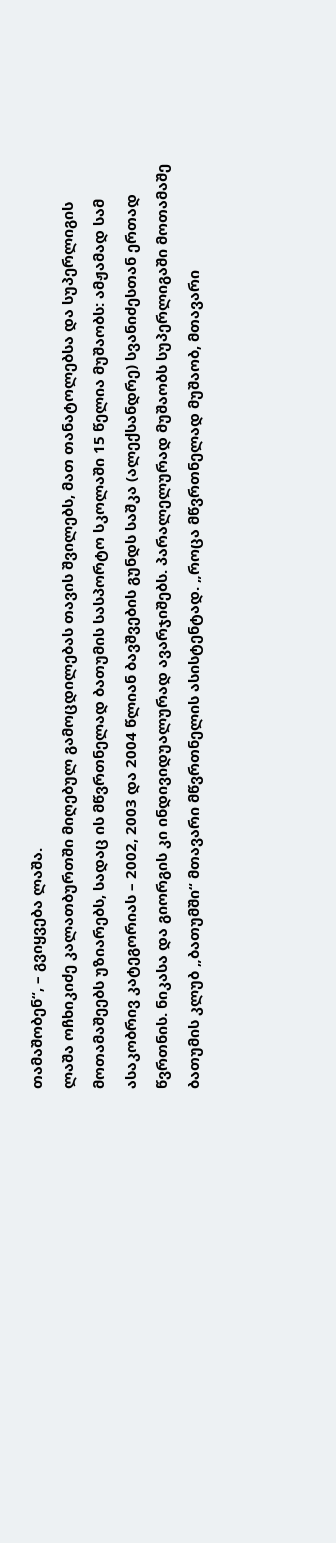თამაშობენ“, – გვიყვება ლაშა.
ლაშა ოჩხიკიძე კალათბურთში მიღებულ გამოცდილებას თავის შვილებს, მათ თანატოლებსა და სუპერლიგის მოთამაშეებს უზიარებს, სადაც ის მწვრთნელად ბათუმის სასპორტო სკოლაში 15 წელია მუშაობს: ამჟამად სამ ასაკობრივ კატეგორიას – 2002, 2003 და 2004 წლიან ბავშვების გუნდს საშკა (ალექსანდრე) სვანიძესთან ერთად წვრთნის. ნიკასა და გიორგის კი ინდივიდუალურად ავარჯიშებს. პარალელურად მუშაობს სუპერლიგაში მოთამაშე ბათუმის კლუბ „ბათუმში“ მთავარი მწვრთნელის ასისტენტად. „როცა მწვრთნელად მუშაობ, მთავარი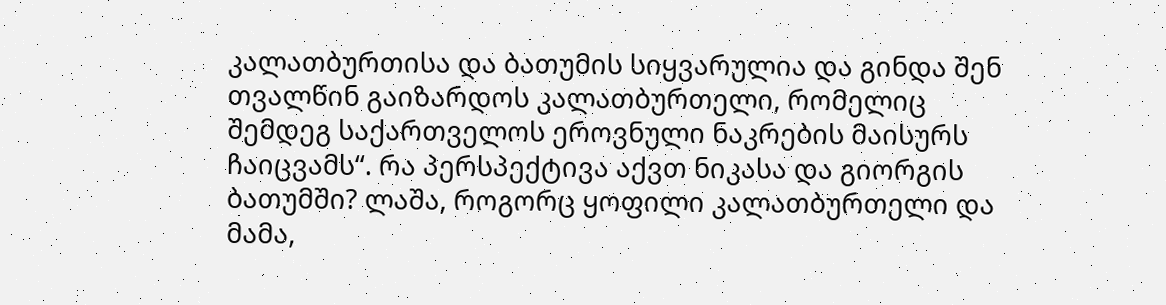კალათბურთისა და ბათუმის სიყვარულია და გინდა შენ თვალწინ გაიზარდოს კალათბურთელი, რომელიც შემდეგ საქართველოს ეროვნული ნაკრების მაისურს ჩაიცვამს“. რა პერსპექტივა აქვთ ნიკასა და გიორგის ბათუმში? ლაშა, როგორც ყოფილი კალათბურთელი და მამა,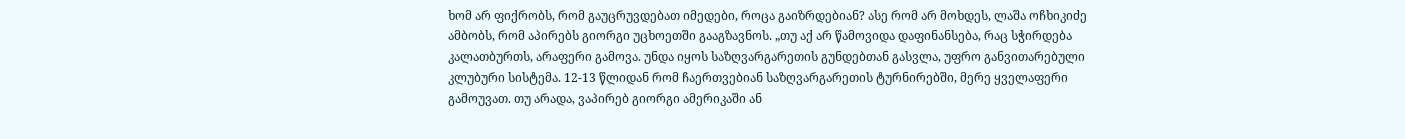ხომ არ ფიქრობს, რომ გაუცრუვდებათ იმედები, როცა გაიზრდებიან? ასე რომ არ მოხდეს, ლაშა ოჩხიკიძე ამბობს, რომ აპირებს გიორგი უცხოეთში გააგზავნოს. „თუ აქ არ წამოვიდა დაფინანსება, რაც სჭირდება კალათბურთს, არაფერი გამოვა. უნდა იყოს საზღვარგარეთის გუნდებთან გასვლა, უფრო განვითარებული კლუბური სისტემა. 12-13 წლიდან რომ ჩაერთვებიან საზღვარგარეთის ტურნირებში, მერე ყველაფერი გამოუვათ. თუ არადა, ვაპირებ გიორგი ამერიკაში ან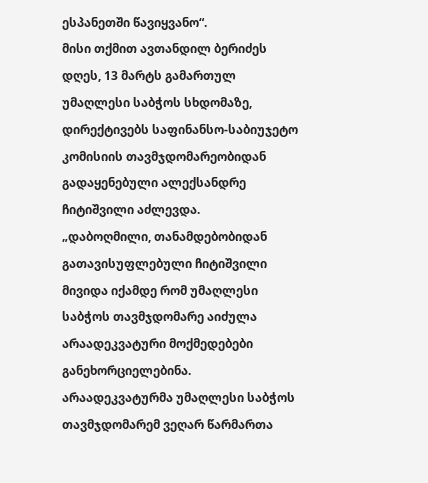ესპანეთში წავიყვანო“.
მისი თქმით ავთანდილ ბერიძეს დღეს, 13 მარტს გამართულ უმაღლესი საბჭოს სხდომაზე, დირექტივებს საფინანსო-საბიუჯეტო კომისიის თავმჯდომარეობიდან გადაყენებული ალექსანდრე ჩიტიშვილი აძლევდა.
„დაბოღმილი, თანამდებობიდან გათავისუფლებული ჩიტიშვილი მივიდა იქამდე რომ უმაღლესი საბჭოს თავმჯდომარე აიძულა არაადეკვატური მოქმედებები განეხორციელებინა. არაადეკვატურმა უმაღლესი საბჭოს თავმჯდომარემ ვეღარ წარმართა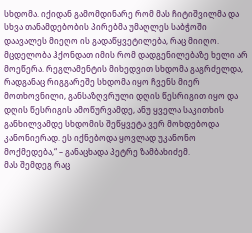სხდომა. იქიდან გამომდინარე რომ მას ჩიტიშვილმა და სხვა თანამდებობის პირებმა უმაღლეს საბჭოში დაავალეს მიეღო ის გადაწყვეტილება, რაც მიიღო. მცდელობა ჰქონდათ იმის რომ დადგენილებაზე ხელი არ მოეწერა. რეგლამენტის მიხედვით სხდომა გაგრძელდა, რადგანაც რიგგარეშე სხდომა იყო ჩვენს მიერ მოთხოვნილი, განსაზღვრული დღის წესრიგით იყო და დღის წესრიგის ამოწურვამდე, ანუ ყველა საკითხის განხილვამდე სხდომის შეწყვეტა ვერ მოხდებოდა კანონიერად. ეს იქნებოდა ყოვლად უკანონო მოქმედება,“ – განაცხადა პეტრე ზამბახიძემ.
მას შემდეგ რაც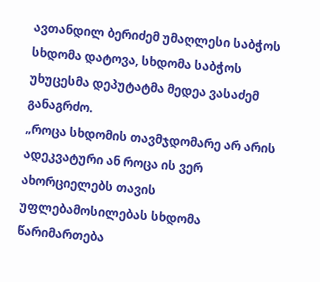ავთანდილ ბერიძემ უმაღლესი საბჭოს სხდომა დატოვა, სხდომა საბჭოს უხუცესმა დეპუტატმა მედეა ვასაძემ განაგრძო.
„როცა სხდომის თავმჯდომარე არ არის ადეკვატური ან როცა ის ვერ ახორციელებს თავის უფლებამოსილებას სხდომა წარიმართება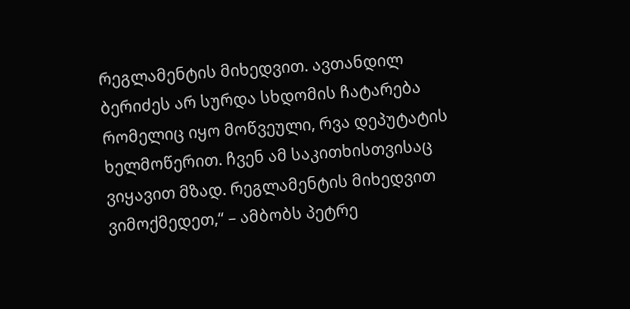რეგლამენტის მიხედვით. ავთანდილ ბერიძეს არ სურდა სხდომის ჩატარება რომელიც იყო მოწვეული, რვა დეპუტატის ხელმოწერით. ჩვენ ამ საკითხისთვისაც ვიყავით მზად. რეგლამენტის მიხედვით ვიმოქმედეთ,“ – ამბობს პეტრე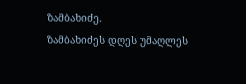ზამბახიძე.
ზამბახიძეს დღეს უმაღლეს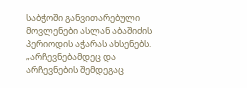საბჭოში განვითარებული მოვლენები ასლან აბაშიძის პერიოდის აჭარას ახსენებს.
„არჩევნებამდეც და არჩევნების შემდეგაც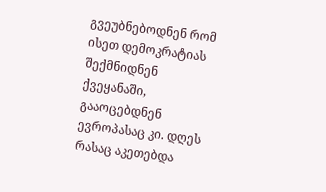გვეუბნებოდნენ რომ ისეთ დემოკრატიას შექმნიდნენ ქვეყანაში, გააოცებდნენ ევროპასაც კი. დღეს რასაც აკეთებდა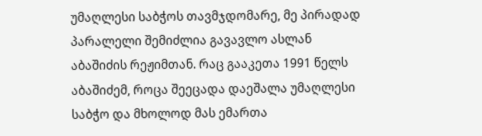უმაღლესი საბჭოს თავმჯდომარე, მე პირადად პარალელი შემიძლია გავავლო ასლან აბაშიძის რეჟიმთან. რაც გააკეთა 1991 წელს აბაშიძემ, როცა შეეცადა დაეშალა უმაღლესი საბჭო და მხოლოდ მას ემართა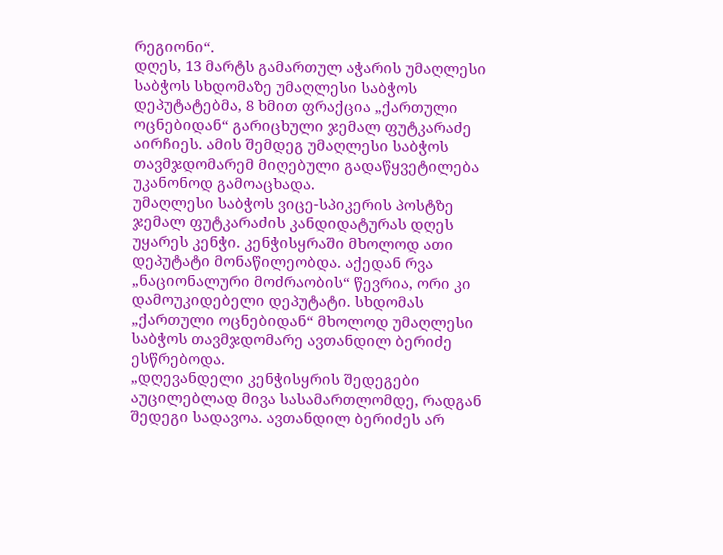რეგიონი“.
დღეს, 13 მარტს გამართულ აჭარის უმაღლესი საბჭოს სხდომაზე უმაღლესი საბჭოს დეპუტატებმა, 8 ხმით ფრაქცია „ქართული ოცნებიდან“ გარიცხული ჯემალ ფუტკარაძე აირჩიეს. ამის შემდეგ უმაღლესი საბჭოს თავმჯდომარემ მიღებული გადაწყვეტილება უკანონოდ გამოაცხადა.
უმაღლესი საბჭოს ვიცე-სპიკერის პოსტზე ჯემალ ფუტკარაძის კანდიდატურას დღეს უყარეს კენჭი. კენჭისყრაში მხოლოდ ათი დეპუტატი მონაწილეობდა. აქედან რვა „ნაციონალური მოძრაობის“ წევრია, ორი კი დამოუკიდებელი დეპუტატი. სხდომას „ქართული ოცნებიდან“ მხოლოდ უმაღლესი საბჭოს თავმჯდომარე ავთანდილ ბერიძე ესწრებოდა.
„დღევანდელი კენჭისყრის შედეგები აუცილებლად მივა სასამართლომდე, რადგან შედეგი სადავოა. ავთანდილ ბერიძეს არ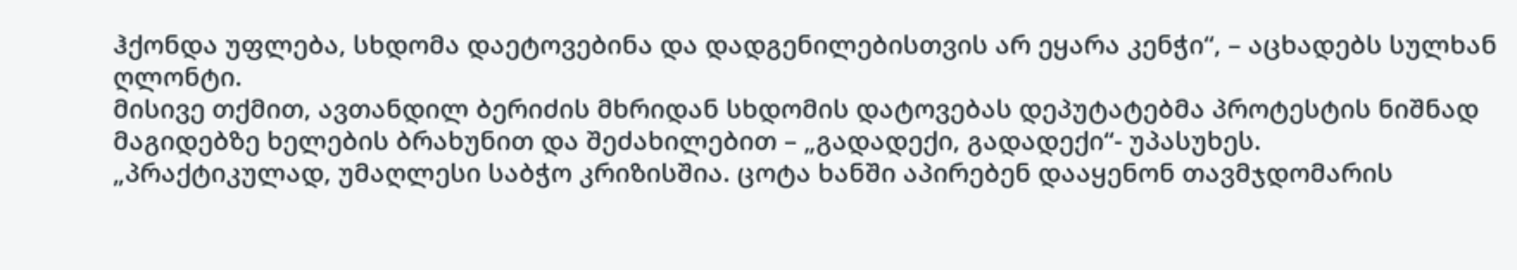ჰქონდა უფლება, სხდომა დაეტოვებინა და დადგენილებისთვის არ ეყარა კენჭი“, – აცხადებს სულხან ღლონტი.
მისივე თქმით, ავთანდილ ბერიძის მხრიდან სხდომის დატოვებას დეპუტატებმა პროტესტის ნიშნად მაგიდებზე ხელების ბრახუნით და შეძახილებით – „გადადექი, გადადექი“- უპასუხეს.
„პრაქტიკულად, უმაღლესი საბჭო კრიზისშია. ცოტა ხანში აპირებენ დააყენონ თავმჯდომარის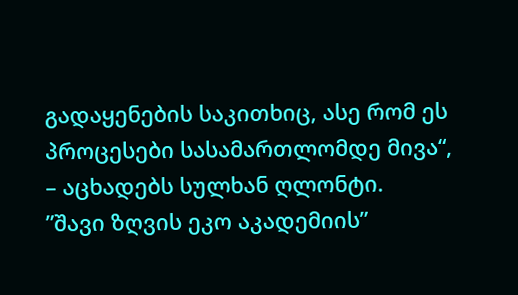გადაყენების საკითხიც, ასე რომ ეს პროცესები სასამართლომდე მივა“, – აცხადებს სულხან ღლონტი.
”შავი ზღვის ეკო აკადემიის”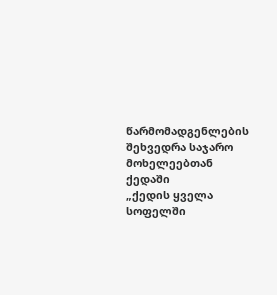წარმომადგენლების შეხვედრა საჯარო მოხელეებთან ქედაში
„ქედის ყველა სოფელში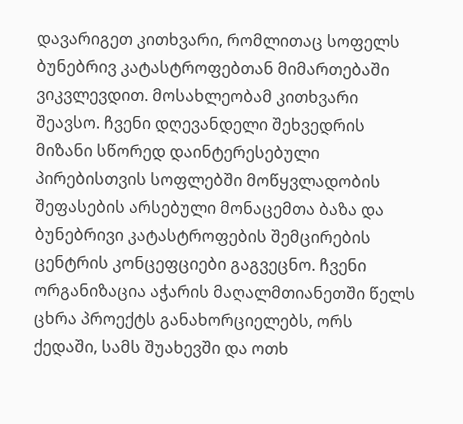დავარიგეთ კითხვარი, რომლითაც სოფელს ბუნებრივ კატასტროფებთან მიმართებაში ვიკვლევდით. მოსახლეობამ კითხვარი შეავსო. ჩვენი დღევანდელი შეხვედრის მიზანი სწორედ დაინტერესებული პირებისთვის სოფლებში მოწყვლადობის შეფასების არსებული მონაცემთა ბაზა და ბუნებრივი კატასტროფების შემცირების ცენტრის კონცეფციები გაგვეცნო. ჩვენი ორგანიზაცია აჭარის მაღალმთიანეთში წელს ცხრა პროექტს განახორციელებს, ორს ქედაში, სამს შუახევში და ოთხ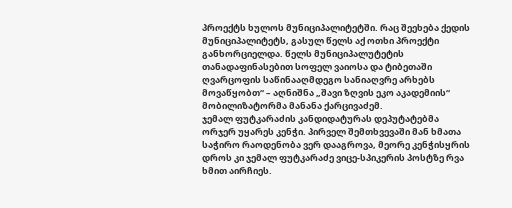პროექტს ხულოს მუნიციპალიტეტში. რაც შეეხება ქედის მუნიციპალიტეტს, გასულ წელს აქ ოთხი პროექტი განხორციელდა. წელს მუნიციპალუტეტის თანადაფინასებით სოფელ ვაიოსა და ტიბეთაში ღვარცოფის საწინააღმდეგო სანიაღვრე არხებს მოვაწყობთ“ – აღნიშნა „შავი ზღვის ეკო აკადემიის“ მობილიზატორმა მანანა ქარცივაძემ.
ჯემალ ფუტკარაძის კანდიდატურას დეპუტატებმა ორჯერ უყარეს კენჭი. პირველ შემთხვევაში მან ხმათა საჭირო რაოდენობა ვერ დააგროვა, მეორე კენჭისყრის დროს კი ჯემალ ფუტკარაძე ვიცე-სპიკერის პოსტზე რვა ხმით აირჩიეს.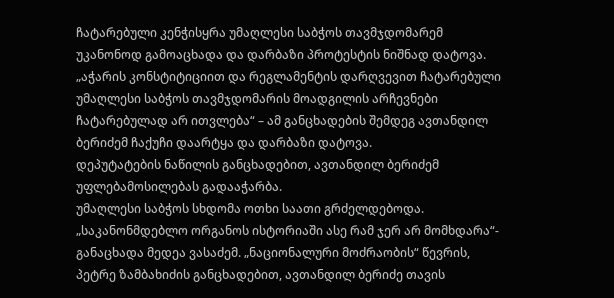ჩატარებული კენჭისყრა უმაღლესი საბჭოს თავმჯდომარემ უკანონოდ გამოაცხადა და დარბაზი პროტესტის ნიშნად დატოვა.
„აჭარის კონსტიტიციით და რეგლამენტის დარღვევით ჩატარებული უმაღლესი საბჭოს თავმჯდომარის მოადგილის არჩევნები ჩატარებულად არ ითვლება“ – ამ განცხადების შემდეგ ავთანდილ ბერიძემ ჩაქუჩი დაარტყა და დარბაზი დატოვა.
დეპუტატების ნაწილის განცხადებით, ავთანდილ ბერიძემ უფლებამოსილებას გადააჭარბა.
უმაღლესი საბჭოს სხდომა ოთხი საათი გრძელდებოდა.
„საკანონმდებლო ორგანოს ისტორიაში ასე რამ ჯერ არ მომხდარა“- განაცხადა მედეა ვასაძემ. „ნაციონალური მოძრაობის“ წევრის, პეტრე ზამბახიძის განცხადებით, ავთანდილ ბერიძე თავის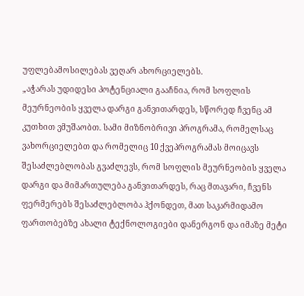უფლებამოსილებას ვეღარ ახორციელებს.
„აჭარას უდიდესი პოტენციალი გააჩნია, რომ სოფლის მეურნეობის ყველა დარგი განვითარდეს, სწორედ ჩვენც ამ კუთხით ვმუშაობთ. სამი მიზნობრივი პროგრამა, რომელსაც ვახორციელებთ და რომელიც 10 ქვეპროგრამას მოიცავს შესაძლებლობას გვაძლევს, რომ სოფლის მეურნეობის ყველა დარგი და მიმართულება განვითარდეს, რაც მთავარი, ჩვენს ფერმერებს შესაძლებლობა ჰქონდეთ, მათ საკარმიდამო ფართობებზე ახალი ტექნოლოგიები დანერგონ და იმაზე მეტი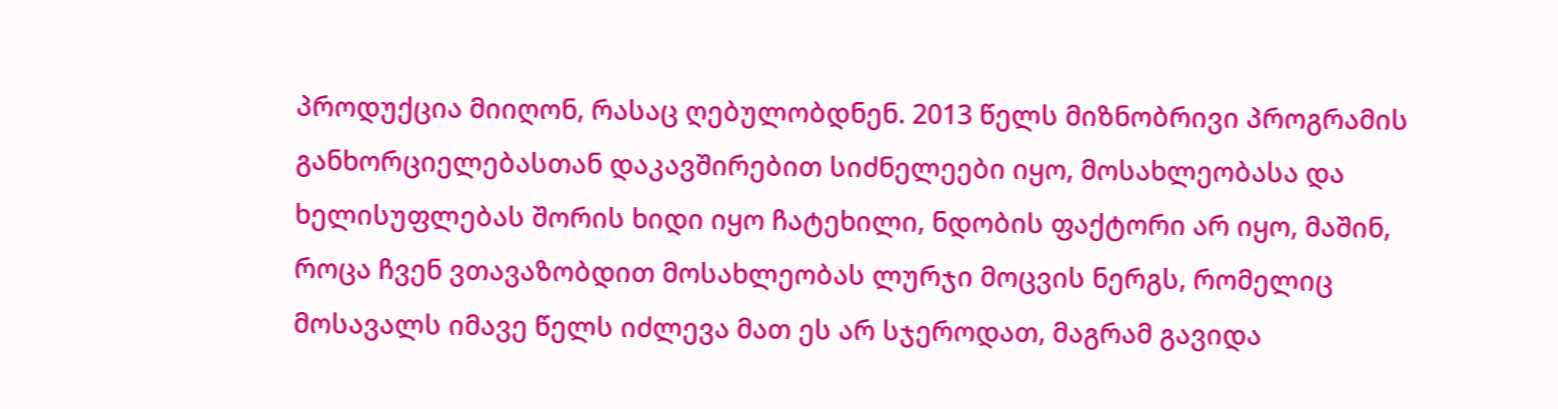პროდუქცია მიიღონ, რასაც ღებულობდნენ. 2013 წელს მიზნობრივი პროგრამის განხორციელებასთან დაკავშირებით სიძნელეები იყო, მოსახლეობასა და ხელისუფლებას შორის ხიდი იყო ჩატეხილი, ნდობის ფაქტორი არ იყო, მაშინ, როცა ჩვენ ვთავაზობდით მოსახლეობას ლურჯი მოცვის ნერგს, რომელიც მოსავალს იმავე წელს იძლევა მათ ეს არ სჯეროდათ, მაგრამ გავიდა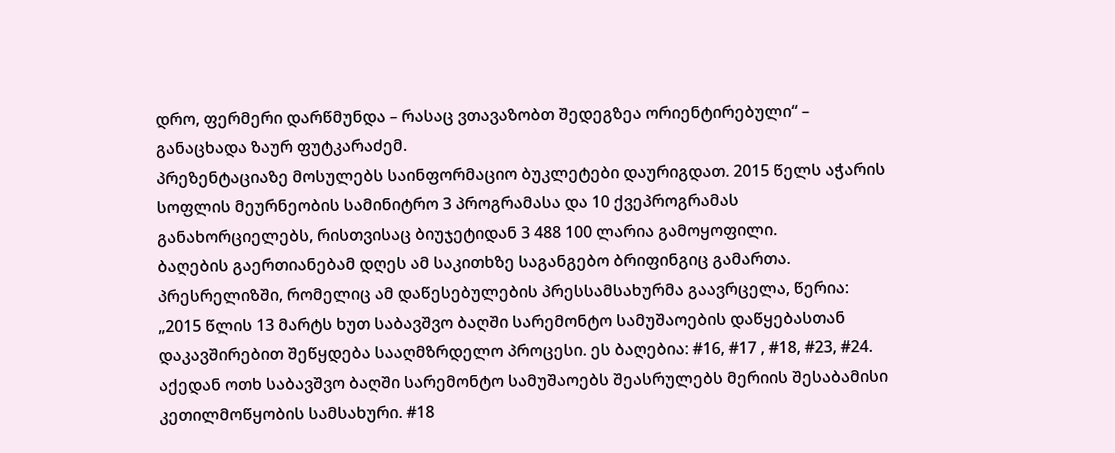დრო, ფერმერი დარწმუნდა – რასაც ვთავაზობთ შედეგზეა ორიენტირებული“ – განაცხადა ზაურ ფუტკარაძემ.
პრეზენტაციაზე მოსულებს საინფორმაციო ბუკლეტები დაურიგდათ. 2015 წელს აჭარის სოფლის მეურნეობის სამინიტრო 3 პროგრამასა და 10 ქვეპროგრამას განახორციელებს, რისთვისაც ბიუჯეტიდან 3 488 100 ლარია გამოყოფილი.
ბაღების გაერთიანებამ დღეს ამ საკითხზე საგანგებო ბრიფინგიც გამართა. პრესრელიზში, რომელიც ამ დაწესებულების პრესსამსახურმა გაავრცელა, წერია:
„2015 წლის 13 მარტს ხუთ საბავშვო ბაღში სარემონტო სამუშაოების დაწყებასთან დაკავშირებით შეწყდება სააღმზრდელო პროცესი. ეს ბაღებია: #16, #17 , #18, #23, #24. აქედან ოთხ საბავშვო ბაღში სარემონტო სამუშაოებს შეასრულებს მერიის შესაბამისი კეთილმოწყობის სამსახური. #18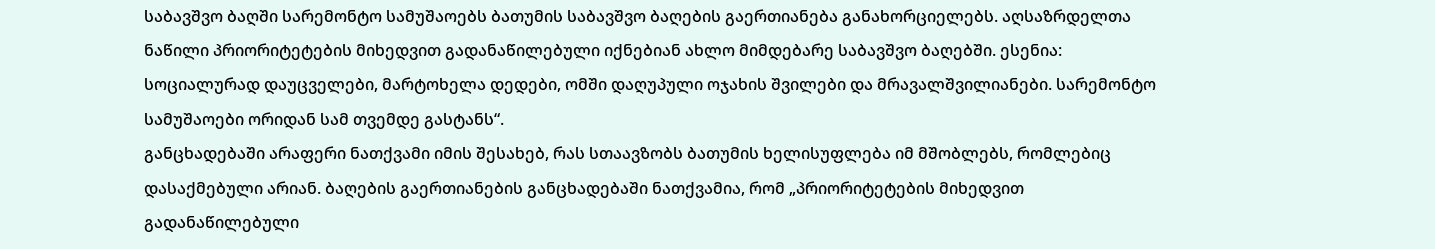საბავშვო ბაღში სარემონტო სამუშაოებს ბათუმის საბავშვო ბაღების გაერთიანება განახორციელებს. აღსაზრდელთა ნაწილი პრიორიტეტების მიხედვით გადანაწილებული იქნებიან ახლო მიმდებარე საბავშვო ბაღებში. ესენია: სოციალურად დაუცველები, მარტოხელა დედები, ომში დაღუპული ოჯახის შვილები და მრავალშვილიანები. სარემონტო სამუშაოები ორიდან სამ თვემდე გასტანს“.
განცხადებაში არაფერი ნათქვამი იმის შესახებ, რას სთაავზობს ბათუმის ხელისუფლება იმ მშობლებს, რომლებიც დასაქმებული არიან. ბაღების გაერთიანების განცხადებაში ნათქვამია, რომ „პრიორიტეტების მიხედვით გადანაწილებული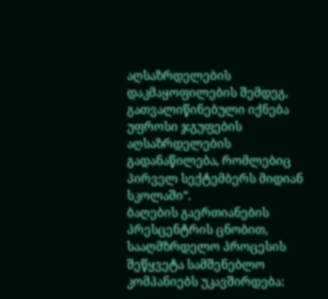აღსაზრდელების დაკმაყოფილების შემდეგ, გათვალიწინებული იქნება უფროსი ჯგუფების აღსაზრდელების გადანაწილება, რომლებიც პირველ სექტემბერს მიდიან სკოლაში“.
ბაღების გაერთიანების პრესცენტრის ცნობით, სააღმზრდელო პროცესის შეწყვეტა სამშენებლო კომპანიებს უკავშირდება: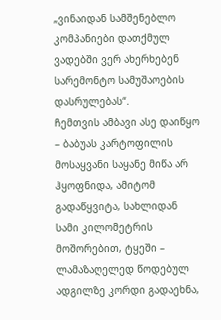„ვინაიდან სამშენებლო კომპანიები დათქმულ ვადებში ვერ ახერხებენ სარემონტო სამუშაოების დასრულებას“.
ჩემთვის ამბავი ასე დაიწყო – ბაბუას კარტოფილის მოსაყვანი საყანე მიწა არ ჰყოფნიდა, ამიტომ გადაწყვიტა, სახლიდან სამი კილომეტრის მოშორებით, ტყეში – ლამაზაღელედ წოდებულ ადგილზე კორდი გადაეხნა,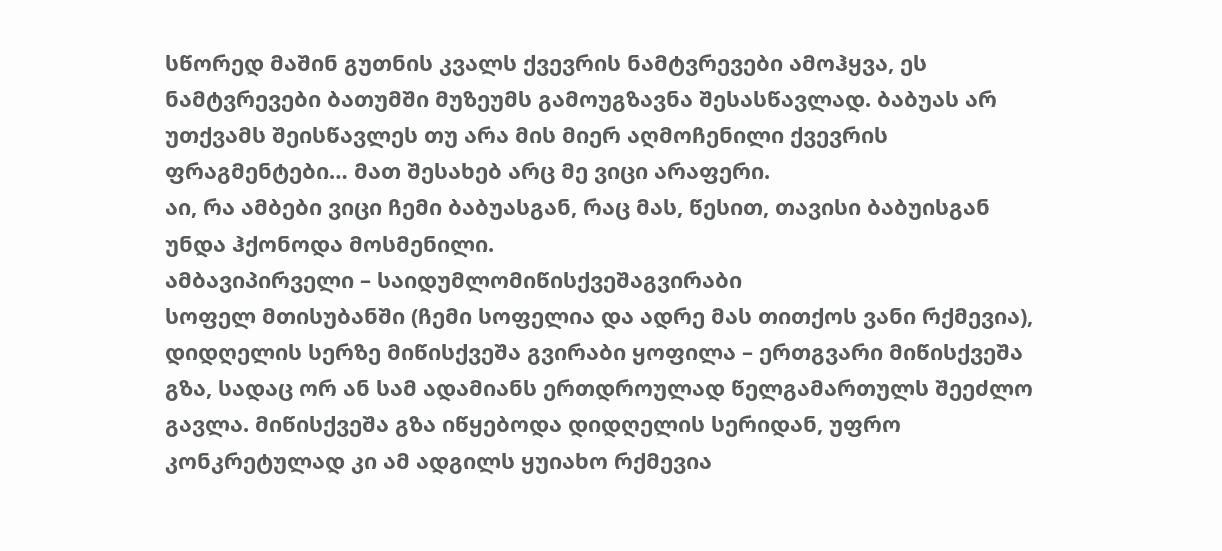სწორედ მაშინ გუთნის კვალს ქვევრის ნამტვრევები ამოჰყვა, ეს ნამტვრევები ბათუმში მუზეუმს გამოუგზავნა შესასწავლად. ბაბუას არ უთქვამს შეისწავლეს თუ არა მის მიერ აღმოჩენილი ქვევრის ფრაგმენტები… მათ შესახებ არც მე ვიცი არაფერი.
აი, რა ამბები ვიცი ჩემი ბაბუასგან, რაც მას, წესით, თავისი ბაბუისგან უნდა ჰქონოდა მოსმენილი.
ამბავიპირველი – საიდუმლომიწისქვეშაგვირაბი
სოფელ მთისუბანში (ჩემი სოფელია და ადრე მას თითქოს ვანი რქმევია), დიდღელის სერზე მიწისქვეშა გვირაბი ყოფილა – ერთგვარი მიწისქვეშა გზა, სადაც ორ ან სამ ადამიანს ერთდროულად წელგამართულს შეეძლო გავლა. მიწისქვეშა გზა იწყებოდა დიდღელის სერიდან, უფრო კონკრეტულად კი ამ ადგილს ყუიახო რქმევია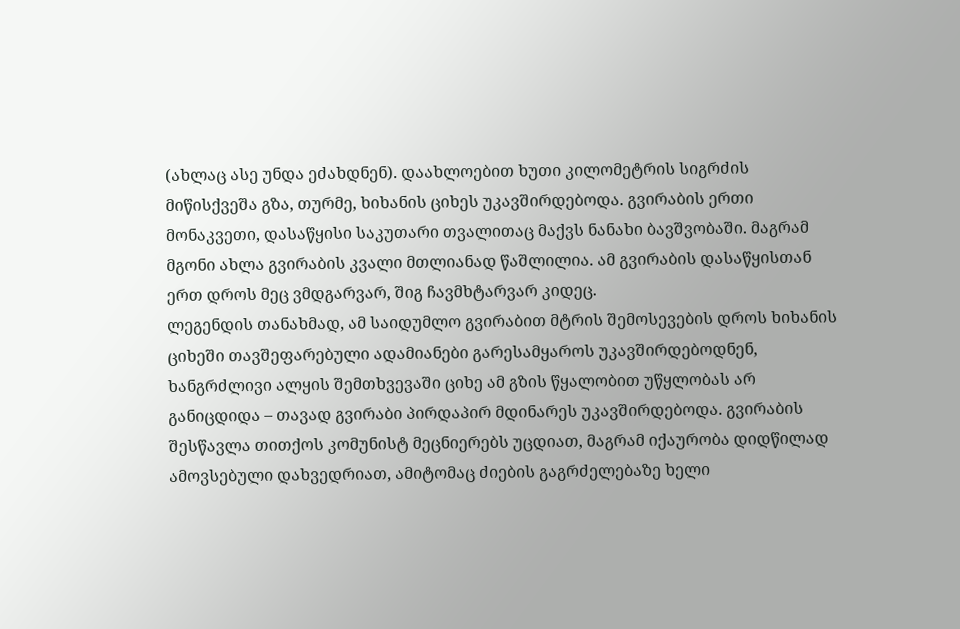(ახლაც ასე უნდა ეძახდნენ). დაახლოებით ხუთი კილომეტრის სიგრძის მიწისქვეშა გზა, თურმე, ხიხანის ციხეს უკავშირდებოდა. გვირაბის ერთი მონაკვეთი, დასაწყისი საკუთარი თვალითაც მაქვს ნანახი ბავშვობაში. მაგრამ მგონი ახლა გვირაბის კვალი მთლიანად წაშლილია. ამ გვირაბის დასაწყისთან ერთ დროს მეც ვმდგარვარ, შიგ ჩავმხტარვარ კიდეც.
ლეგენდის თანახმად, ამ საიდუმლო გვირაბით მტრის შემოსევების დროს ხიხანის ციხეში თავშეფარებული ადამიანები გარესამყაროს უკავშირდებოდნენ, ხანგრძლივი ალყის შემთხვევაში ციხე ამ გზის წყალობით უწყლობას არ განიცდიდა – თავად გვირაბი პირდაპირ მდინარეს უკავშირდებოდა. გვირაბის შესწავლა თითქოს კომუნისტ მეცნიერებს უცდიათ, მაგრამ იქაურობა დიდწილად ამოვსებული დახვედრიათ, ამიტომაც ძიების გაგრძელებაზე ხელი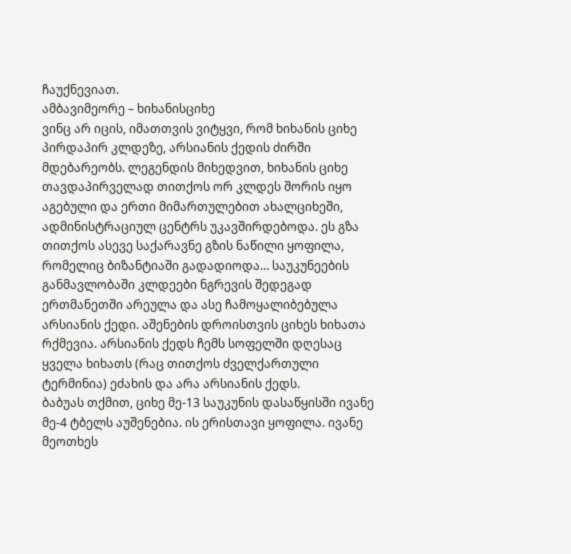ჩაუქნევიათ.
ამბავიმეორე – ხიხანისციხე
ვინც არ იცის, იმათთვის ვიტყვი, რომ ხიხანის ციხე პირდაპირ კლდეზე, არსიანის ქედის ძირში მდებარეობს. ლეგენდის მიხედვით, ხიხანის ციხე თავდაპირველად თითქოს ორ კლდეს შორის იყო აგებული და ერთი მიმართულებით ახალციხეში, ადმინისტრაციულ ცენტრს უკავშირდებოდა. ეს გზა თითქოს ასევე საქარავნე გზის ნაწილი ყოფილა, რომელიც ბიზანტიაში გადადიოდა… საუკუნეების განმავლობაში კლდეები ნგრევის შედეგად ერთმანეთში არეულა და ასე ჩამოყალიბებულა არსიანის ქედი. აშენების დროისთვის ციხეს ხიხათა რქმევია. არსიანის ქედს ჩემს სოფელში დღესაც ყველა ხიხათს (რაც თითქოს ძველქართული ტერმინია) ეძახის და არა არსიანის ქედს.
ბაბუას თქმით, ციხე მე-13 საუკუნის დასაწყისში ივანე მე-4 ტბელს აუშენებია. ის ერისთავი ყოფილა. ივანე მეოთხეს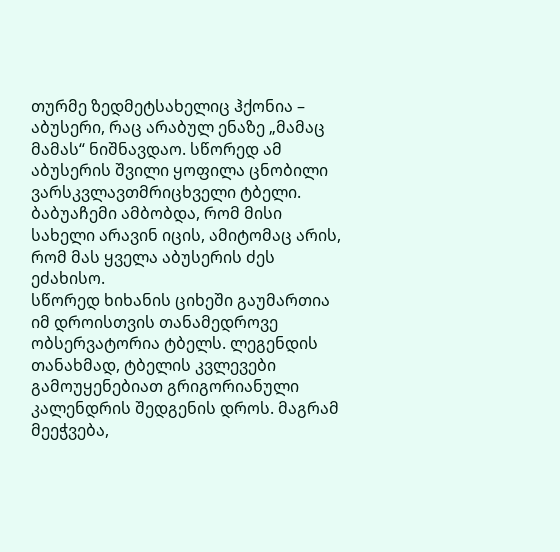თურმე ზედმეტსახელიც ჰქონია – აბუსერი, რაც არაბულ ენაზე „მამაც მამას“ ნიშნავდაო. სწორედ ამ აბუსერის შვილი ყოფილა ცნობილი ვარსკვლავთმრიცხველი ტბელი. ბაბუაჩემი ამბობდა, რომ მისი სახელი არავინ იცის, ამიტომაც არის, რომ მას ყველა აბუსერის ძეს ეძახისო.
სწორედ ხიხანის ციხეში გაუმართია იმ დროისთვის თანამედროვე ობსერვატორია ტბელს. ლეგენდის თანახმად, ტბელის კვლევები გამოუყენებიათ გრიგორიანული კალენდრის შედგენის დროს. მაგრამ მეეჭვება,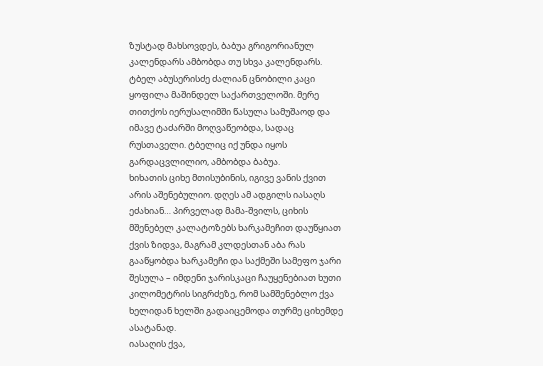ზუსტად მახსოვდეს, ბაბუა გრიგორიანულ კალენდარს ამბობდა თუ სხვა კალენდარს.
ტბელ აბუსერისძე ძალიან ცნობილი კაცი ყოფილა მაშინდელ საქართველოში. მერე თითქოს იერუსალიმში წასულა სამუშაოდ და იმავე ტაძარში მოღვაწეობდა, სადაც რუსთაველი. ტბელიც იქ უნდა იყოს გარდაცვლილიო, ამბობდა ბაბუა.
ხიხათის ციხე მთისუბინის, იგივე ვანის ქვით არის აშენებულიო. დღეს ამ ადგილს იასაღს ეძახიან… პირველად მამა-შვილს, ციხის მშენებელ კალატოზებს ხარკამეჩით დაუწყიათ ქვის ზიდვა, მაგრამ კლდესთან აბა რას გააწყობდა ხარკამეჩი და საქმეში სამეფო ჯარი შესულა – იმდენი ჯარისკაცი ჩაუყენებიათ ხუთი კილომეტრის სიგრძეზე, რომ სამშენებლო ქვა ხელიდან ხელში გადაიცემოდა თურმე ციხემდე ასატანად.
იასაღის ქვა,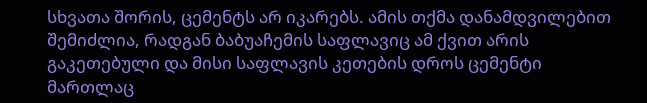სხვათა შორის, ცემენტს არ იკარებს. ამის თქმა დანამდვილებით შემიძლია, რადგან ბაბუაჩემის საფლავიც ამ ქვით არის გაკეთებული და მისი საფლავის კეთების დროს ცემენტი მართლაც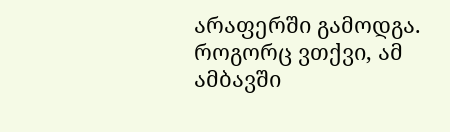არაფერში გამოდგა.
როგორც ვთქვი, ამ ამბავში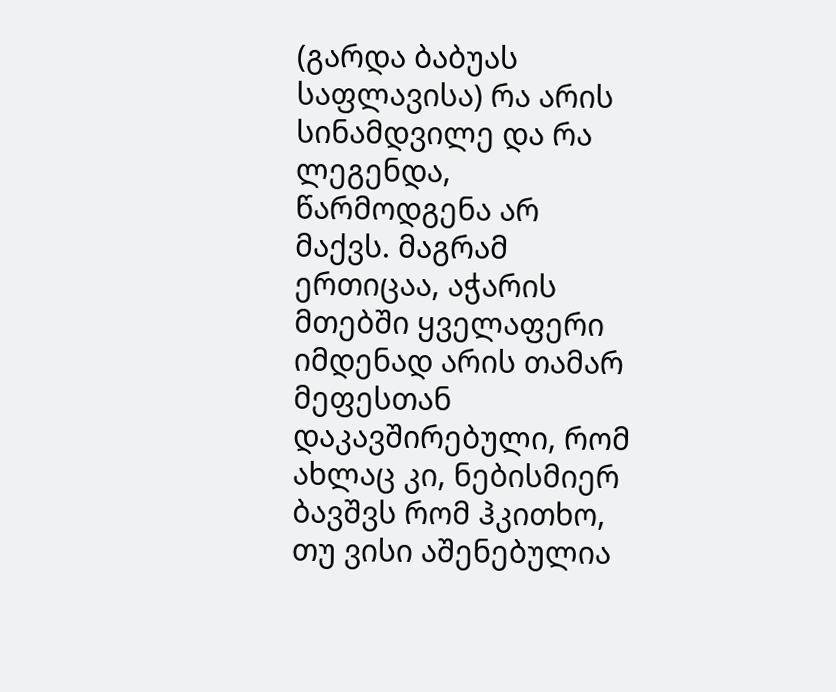(გარდა ბაბუას საფლავისა) რა არის სინამდვილე და რა ლეგენდა, წარმოდგენა არ მაქვს. მაგრამ ერთიცაა, აჭარის მთებში ყველაფერი იმდენად არის თამარ მეფესთან დაკავშირებული, რომ ახლაც კი, ნებისმიერ ბავშვს რომ ჰკითხო, თუ ვისი აშენებულია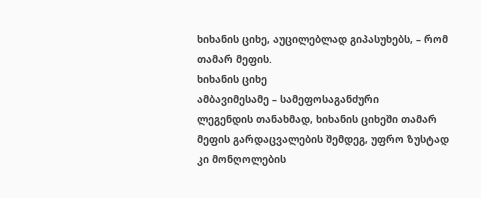ხიხანის ციხე, აუცილებლად გიპასუხებს, – რომ თამარ მეფის.
ხიხანის ციხე
ამბავიმესამე – სამეფოსაგანძური
ლეგენდის თანახმად, ხიხანის ციხეში თამარ მეფის გარდაცვალების შემდეგ, უფრო ზუსტად კი მონღოლების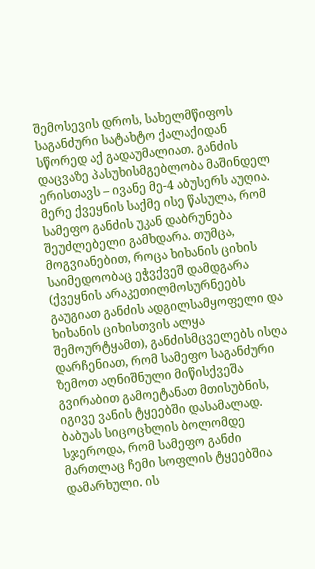შემოსევის დროს, სახელმწიფოს საგანძური სატახტო ქალაქიდან სწორედ აქ გადაუმალიათ. განძის დაცვაზე პასუხისმგებლობა მაშინდელ ერისთავს – ივანე მე-4 აბუსერს აუღია.
მერე ქვეყნის საქმე ისე წასულა, რომ სამეფო განძის უკან დაბრუნება შეუძლებელი გამხდარა. თუმცა, მოგვიანებით, როცა ხიხანის ციხის საიმედოობაც ეჭვქვეშ დამდგარა (ქვეყნის არაკეთილმოსურნეებს გაუგიათ განძის ადგილსამყოფელი და ხიხანის ციხისთვის ალყა შემოურტყამთ), განძისმცველებს ისღა დარჩენიათ, რომ სამეფო საგანძური ზემოთ აღნიშნული მიწისქვეშა გვირაბით გამოეტანათ მთისუბნის, იგივე ვანის ტყეებში დასამალად.
ბაბუას სიცოცხლის ბოლომდე სჯეროდა, რომ სამეფო განძი მართლაც ჩემი სოფლის ტყეებშია დამარხული. ის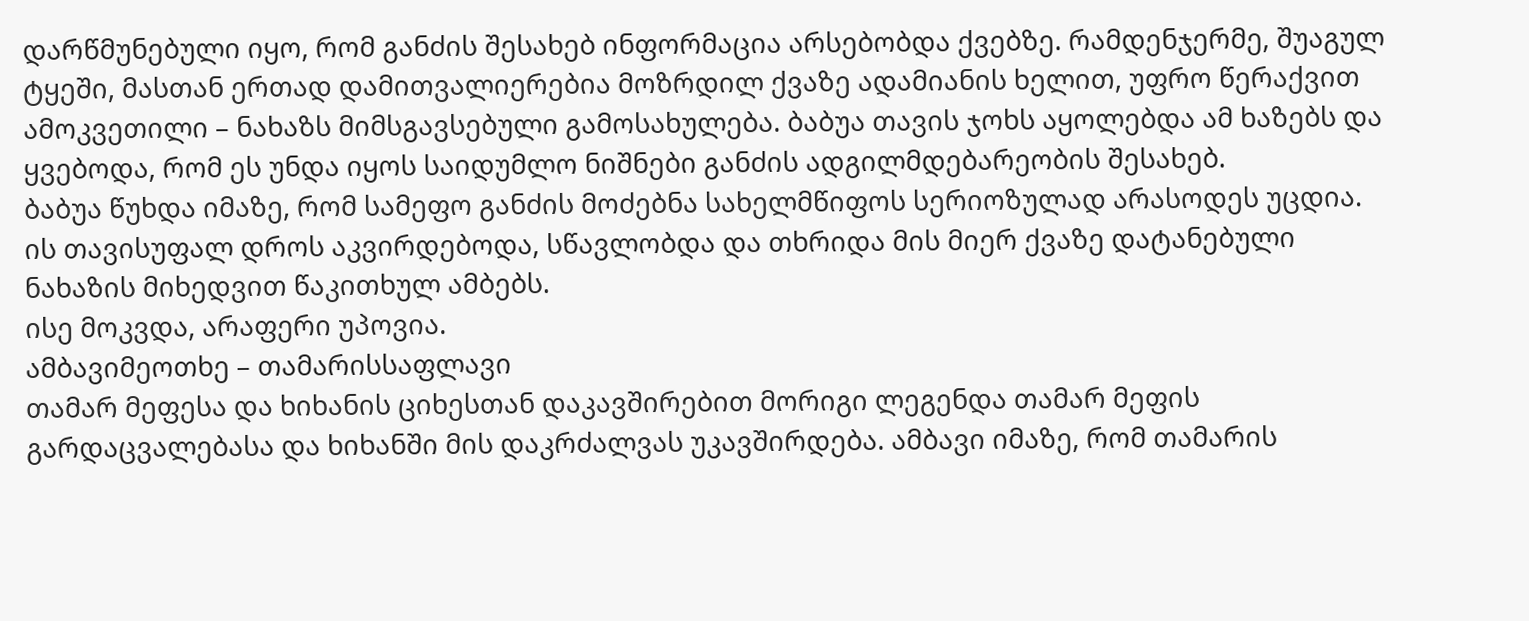დარწმუნებული იყო, რომ განძის შესახებ ინფორმაცია არსებობდა ქვებზე. რამდენჯერმე, შუაგულ ტყეში, მასთან ერთად დამითვალიერებია მოზრდილ ქვაზე ადამიანის ხელით, უფრო წერაქვით ამოკვეთილი – ნახაზს მიმსგავსებული გამოსახულება. ბაბუა თავის ჯოხს აყოლებდა ამ ხაზებს და ყვებოდა, რომ ეს უნდა იყოს საიდუმლო ნიშნები განძის ადგილმდებარეობის შესახებ.
ბაბუა წუხდა იმაზე, რომ სამეფო განძის მოძებნა სახელმწიფოს სერიოზულად არასოდეს უცდია.
ის თავისუფალ დროს აკვირდებოდა, სწავლობდა და თხრიდა მის მიერ ქვაზე დატანებული ნახაზის მიხედვით წაკითხულ ამბებს.
ისე მოკვდა, არაფერი უპოვია.
ამბავიმეოთხე – თამარისსაფლავი
თამარ მეფესა და ხიხანის ციხესთან დაკავშირებით მორიგი ლეგენდა თამარ მეფის გარდაცვალებასა და ხიხანში მის დაკრძალვას უკავშირდება. ამბავი იმაზე, რომ თამარის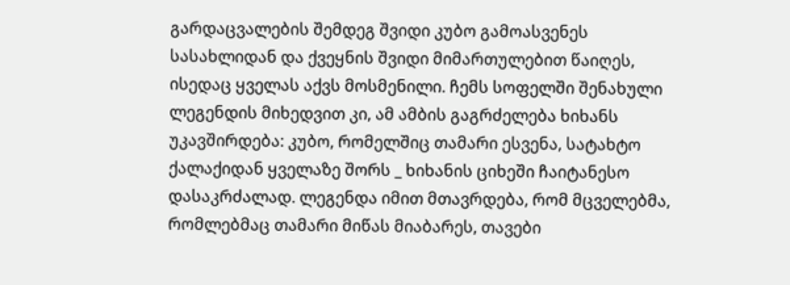გარდაცვალების შემდეგ შვიდი კუბო გამოასვენეს სასახლიდან და ქვეყნის შვიდი მიმართულებით წაიღეს, ისედაც ყველას აქვს მოსმენილი. ჩემს სოფელში შენახული ლეგენდის მიხედვით კი, ამ ამბის გაგრძელება ხიხანს უკავშირდება: კუბო, რომელშიც თამარი ესვენა, სატახტო ქალაქიდან ყველაზე შორს _ ხიხანის ციხეში ჩაიტანესო დასაკრძალად. ლეგენდა იმით მთავრდება, რომ მცველებმა, რომლებმაც თამარი მიწას მიაბარეს, თავები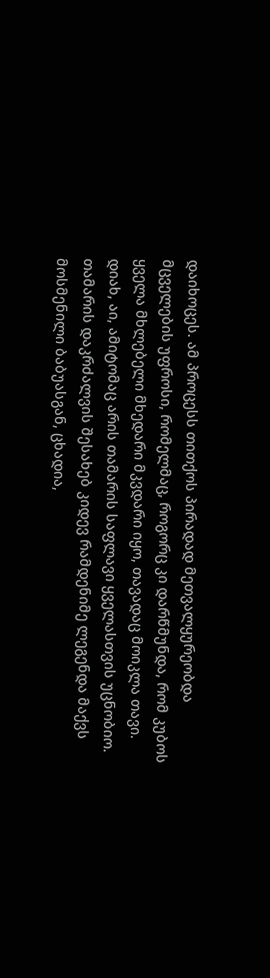დაიხოცეს. ამ პროცესს თითქოს პირადად მეთვალყურეობდა მცველების უფროსი, რომელმაც, როგორც კი დარწმუნდა, რომ კუბოს ყველა მხლებელი მხედარი მკვდარი იყო, თავადაც მოიკლა თავი.
დიახ, აი, ამიტომაც არის თამარის საფლავი ყველასთვის უცნობიო.
თამარის დაკრძალვის შესახებ კიდევ რამდენიმე ლეგენდა მაქვს მოსმენილი ბაბუასგან, ცხადია,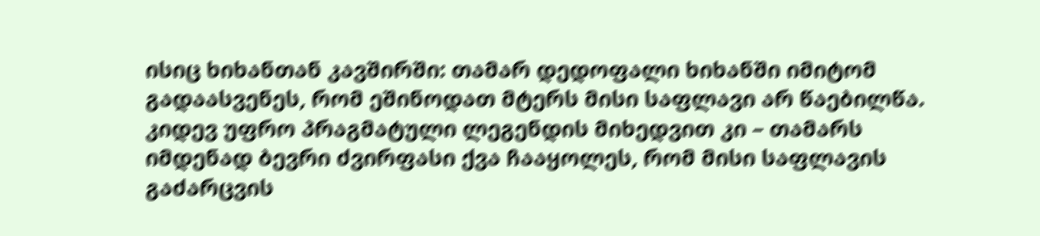ისიც ხიხანთან კავშირში: თამარ დედოფალი ხიხანში იმიტომ გადაასვენეს, რომ ეშინოდათ მტერს მისი საფლავი არ წაებილწა. კიდევ უფრო პრაგმატული ლეგენდის მიხედვით კი – თამარს იმდენად ბევრი ძვირფასი ქვა ჩააყოლეს, რომ მისი საფლავის გაძარცვის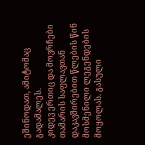ეშინოდათ, ამიტომაც გადამალეს.
კიდევ ერთიც და მოვრჩები თამარის საფლავთან დაკავშირებით წლების წინ მოსმენილი ლეგენდების მოყოლას. გასული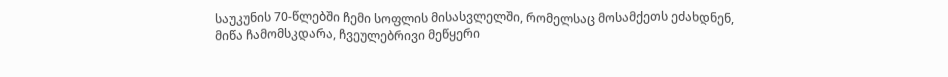საუკუნის 70-წლებში ჩემი სოფლის მისასვლელში, რომელსაც მოსამქეთს ეძახდნენ, მიწა ჩამომსკდარა, ჩვეულებრივი მეწყერი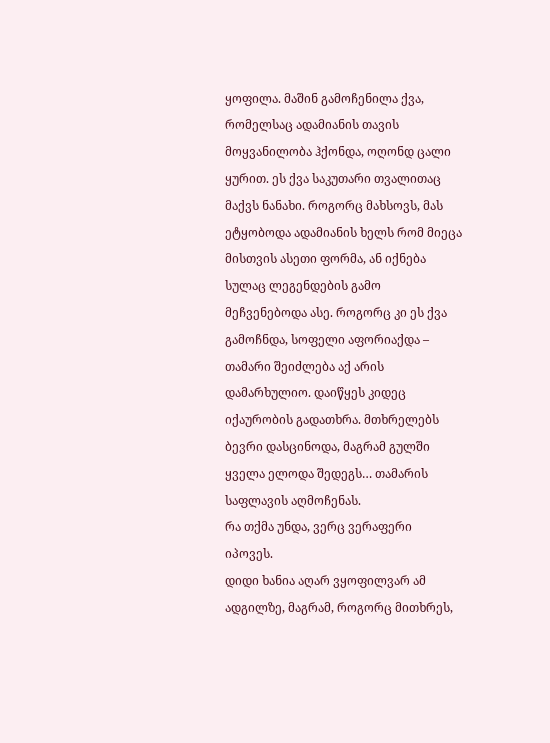ყოფილა. მაშინ გამოჩენილა ქვა, რომელსაც ადამიანის თავის მოყვანილობა ჰქონდა, ოღონდ ცალი ყურით. ეს ქვა საკუთარი თვალითაც მაქვს ნანახი. როგორც მახსოვს, მას ეტყობოდა ადამიანის ხელს რომ მიეცა მისთვის ასეთი ფორმა, ან იქნება სულაც ლეგენდების გამო მეჩვენებოდა ასე. როგორც კი ეს ქვა გამოჩნდა, სოფელი აფორიაქდა – თამარი შეიძლება აქ არის დამარხულიო. დაიწყეს კიდეც იქაურობის გადათხრა. მთხრელებს ბევრი დასცინოდა, მაგრამ გულში ყველა ელოდა შედეგს… თამარის საფლავის აღმოჩენას.
რა თქმა უნდა, ვერც ვერაფერი იპოვეს.
დიდი ხანია აღარ ვყოფილვარ ამ ადგილზე, მაგრამ, როგორც მითხრეს,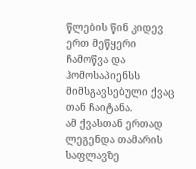წლების წინ კიდევ ერთ მეწყერი ჩამოწვა და ჰომოსაპიენსს მიმსგავსებული ქვაც თან ჩაიტანა.
ამ ქვასთან ერთად ლეგენდა თამარის საფლავზე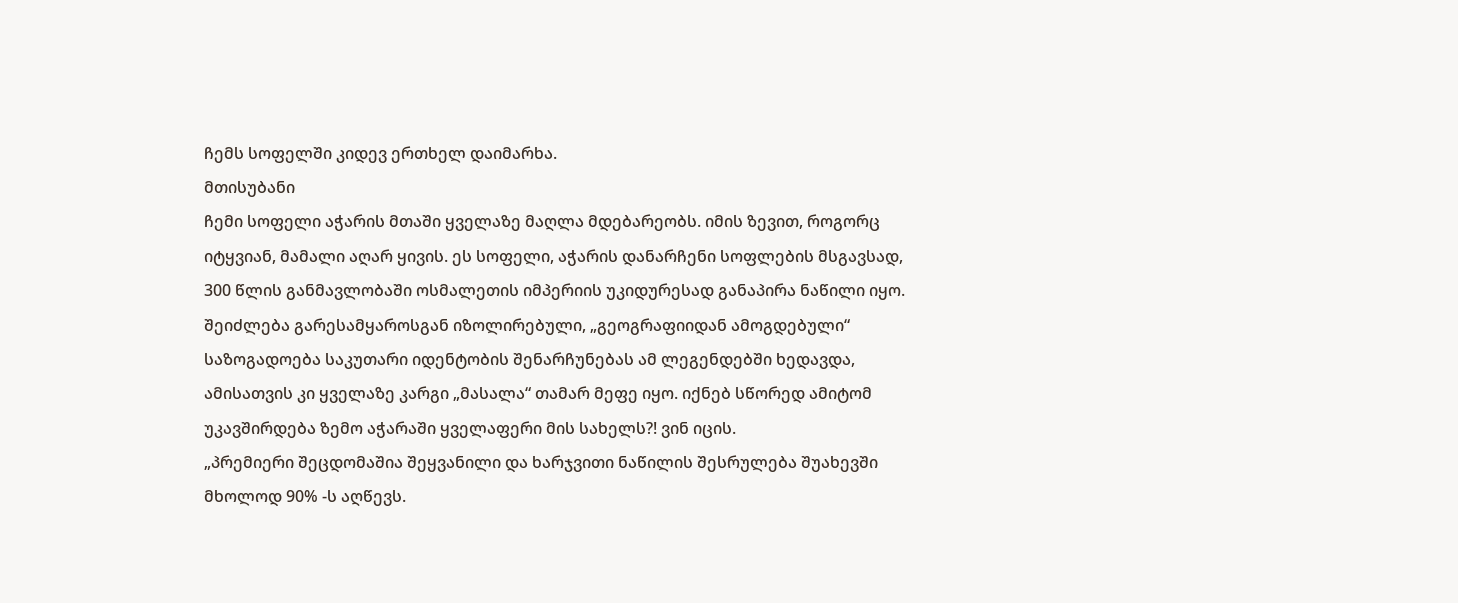ჩემს სოფელში კიდევ ერთხელ დაიმარხა.
მთისუბანი
ჩემი სოფელი აჭარის მთაში ყველაზე მაღლა მდებარეობს. იმის ზევით, როგორც იტყვიან, მამალი აღარ ყივის. ეს სოფელი, აჭარის დანარჩენი სოფლების მსგავსად, 300 წლის განმავლობაში ოსმალეთის იმპერიის უკიდურესად განაპირა ნაწილი იყო. შეიძლება გარესამყაროსგან იზოლირებული, „გეოგრაფიიდან ამოგდებული“ საზოგადოება საკუთარი იდენტობის შენარჩუნებას ამ ლეგენდებში ხედავდა, ამისათვის კი ყველაზე კარგი „მასალა“ თამარ მეფე იყო. იქნებ სწორედ ამიტომ უკავშირდება ზემო აჭარაში ყველაფერი მის სახელს?! ვინ იცის.
„პრემიერი შეცდომაშია შეყვანილი და ხარჯვითი ნაწილის შესრულება შუახევში მხოლოდ 90% -ს აღწევს.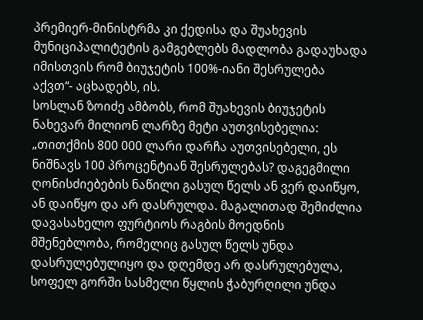პრემიერ-მინისტრმა კი ქედისა და შუახევის მუნიციპალიტეტის გამგებლებს მადლობა გადაუხადა იმისთვის რომ ბიუჯეტის 100%-იანი შესრულება აქვთ“- აცხადებს, ის.
სოსლან ზოიძე ამბობს, რომ შუახევის ბიუჯეტის ნახევარ მილიონ ლარზე მეტი აუთვისებელია: „თითქმის 800 000 ლარი დარჩა აუთვისებელი, ეს ნიშნავს 100 პროცენტიან შესრულებას? დაგეგმილი ღონისძიებების ნაწილი გასულ წელს ან ვერ დაიწყო, ან დაიწყო და არ დასრულდა. მაგალითად შემიძლია დავასახელო ფურტიოს რაგბის მოედნის მშენებლობა, რომელიც გასულ წელს უნდა დასრულებულიყო და დღემდე არ დასრულებულა, სოფელ გორში სასმელი წყლის ჭაბურღილი უნდა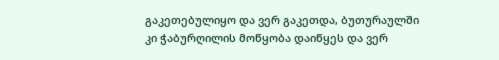გაკეთებულიყო და ვერ გაკეთდა, ბუთურაულში კი ჭაბურღილის მოწყობა დაიწყეს და ვერ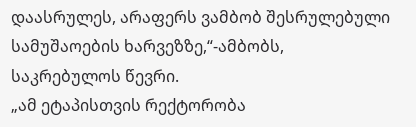დაასრულეს, არაფერს ვამბობ შესრულებული სამუშაოების ხარვეზზე,“-ამბობს, საკრებულოს წევრი.
„ამ ეტაპისთვის რექტორობა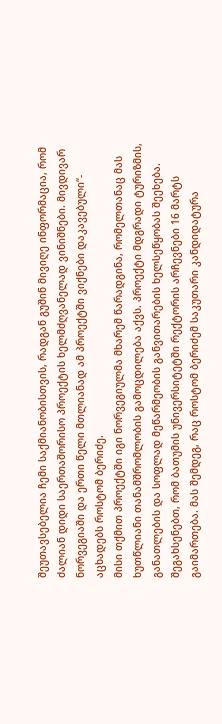შეუთავსებელია ჩემი საქმიანობისთვის, რადგან გუშინ მივიღე ინფორმაცია, რომ ძალიან დიდი საერთაშორისო პროექტის ხელმძღვანელად ვინიშნები. მივდივარ ნორვეგიაში და ერთი წელი მთლიანად ამ პროექტში ვიქნები დაკავებული“- აცხადებს როსტომ ბერიძე.
მისი თქმით პროექტში იგი ნორვეგიულმა მხარემ წარადგინა, რომელთანაც მას ხუთწლიანი თანამშრომლობის გამოცდილება აქვს. პროექტი მდგრადი ტურიზმის, განათლების და სოფლად მეწარმეობის განვითარების ხელსეწყობას შეეხება.
შეგახსენებთ, რომ ბათუმის უნივერსიტეტში რექტორის არჩევნები 16 მარტს გაიმართება. მას შემდეგ, რაც როსტომ ბერიძემ საკუთარი კანდიდატურა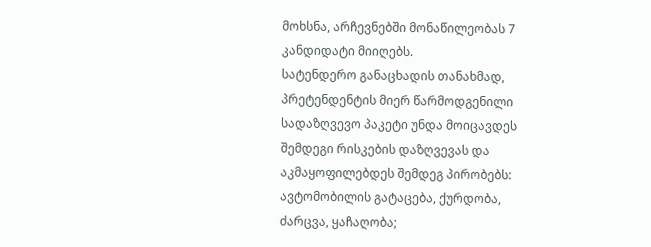მოხსნა, არჩევნებში მონაწილეობას 7 კანდიდატი მიიღებს.
სატენდერო განაცხადის თანახმად, პრეტენდენტის მიერ წარმოდგენილი სადაზღვევო პაკეტი უნდა მოიცავდეს შემდეგი რისკების დაზღვევას და აკმაყოფილებდეს შემდეგ პირობებს:
ავტომობილის გატაცება, ქურდობა, ძარცვა, ყაჩაღობა;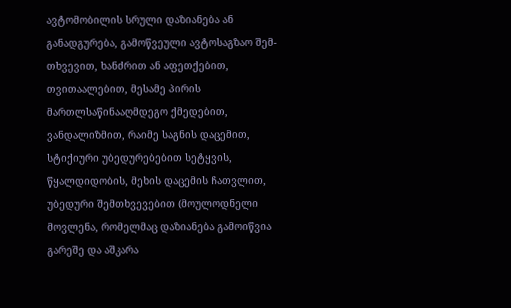ავტომობილის სრული დაზიანება ან განადგურება, გამოწვეული ავტოსაგზაო შემ- თხვევით, ხანძრით ან აფეთქებით, თვითაალებით, მესამე პირის მართლსაწინააღმდეგო ქმედებით, ვანდალიზმით, რაიმე საგნის დაცემით, სტიქიური უბედურებებით სეტყვის, წყალდიდობის, მეხის დაცემის ჩათვლით, უბედური შემთხვევებით (მოულოდნელი მოვლენა, რომელმაც დაზიანება გამოიწვია გარეშე და აშკარა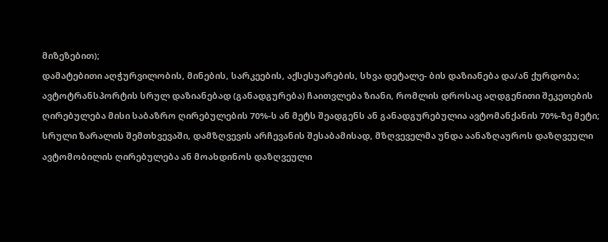მიზეზებით);
დამატებითი აღჭურვილობის, მინების, სარკეების, აქსესუარების, სხვა დეტალე- ბის დაზიანება და/ან ქურდობა;
ავტოტრანსპორტის სრულ დაზიანებად (განადგურება) ჩაითვლება ზიანი, რომლის დროსაც აღდგენითი შეკეთების ღირებულება მისი საბაზრო ღირებულების 70%-ს ან მეტს შეადგენს ან განადგურებულია ავტომანქანის 70%-ზე მეტი;
სრული ზარალის შემთხვევაში, დამზღვევის არჩევანის შესაბამისად, მზღვეველმა უნდა აანაზღაუროს დაზღვეული ავტომობილის ღირებულება ან მოახდინოს დაზღვეული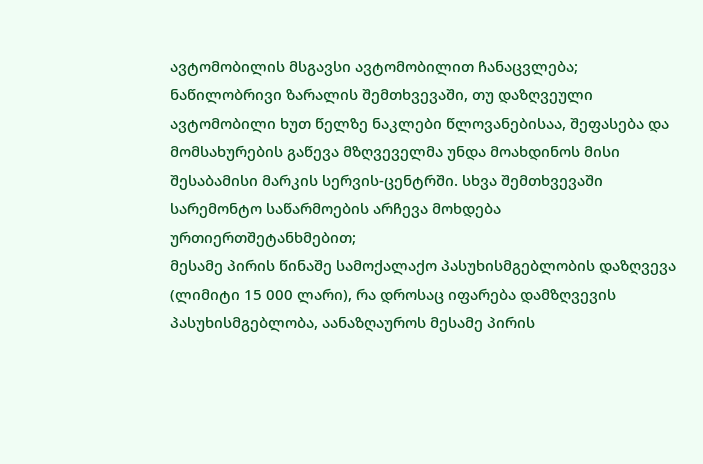ავტომობილის მსგავსი ავტომობილით ჩანაცვლება;
ნაწილობრივი ზარალის შემთხვევაში, თუ დაზღვეული ავტომობილი ხუთ წელზე ნაკლები წლოვანებისაა, შეფასება და მომსახურების გაწევა მზღვეველმა უნდა მოახდინოს მისი შესაბამისი მარკის სერვის-ცენტრში. სხვა შემთხვევაში სარემონტო საწარმოების არჩევა მოხდება ურთიერთშეტანხმებით;
მესამე პირის წინაშე სამოქალაქო პასუხისმგებლობის დაზღვევა (ლიმიტი 15 000 ლარი), რა დროსაც იფარება დამზღვევის პასუხისმგებლობა, აანაზღაუროს მესამე პირის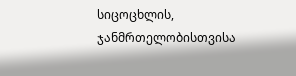სიცოცხლის, ჯანმრთელობისთვისა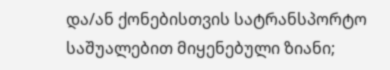და/ან ქონებისთვის სატრანსპორტო საშუალებით მიყენებული ზიანი;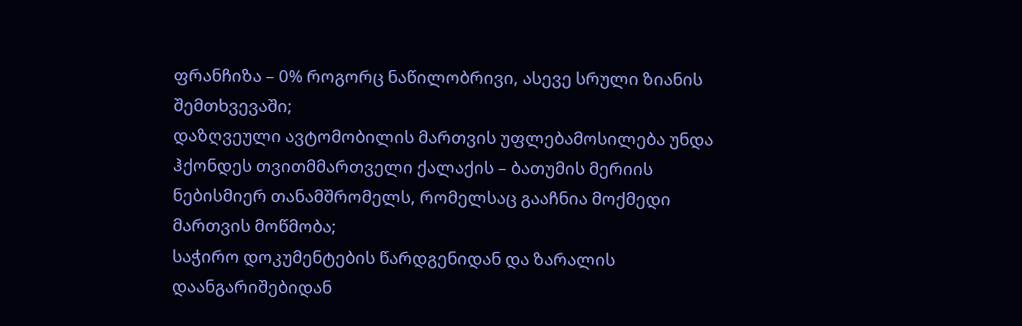ფრანჩიზა – 0% როგორც ნაწილობრივი, ასევე სრული ზიანის შემთხვევაში;
დაზღვეული ავტომობილის მართვის უფლებამოსილება უნდა ჰქონდეს თვითმმართველი ქალაქის – ბათუმის მერიის ნებისმიერ თანამშრომელს, რომელსაც გააჩნია მოქმედი მართვის მოწმობა;
საჭირო დოკუმენტების წარდგენიდან და ზარალის დაანგარიშებიდან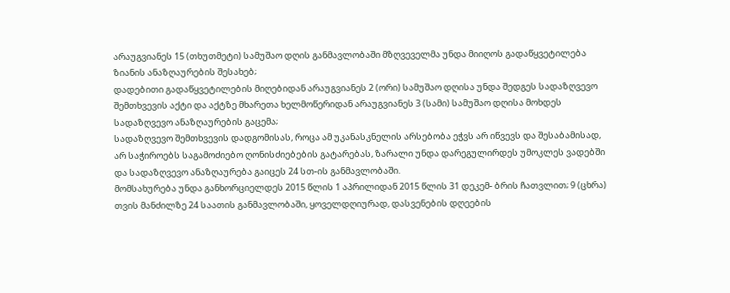არაუგვიანეს 15 (თხუთმეტი) სამუშაო დღის განმავლობაში მზღვეველმა უნდა მიიღოს გადაწყვეტილება ზიანის ანაზღაურების შესახებ;
დადებითი გადაწყვეტილების მიღებიდან არაუგვიანეს 2 (ორი) სამუშაო დღისა უნდა შედგეს სადაზღვევო შემთხვევის აქტი და აქტზე მხარეთა ხელმოწერიდან არაუგვიანეს 3 (სამი) სამუშაო დღისა მოხდეს სადაზღვევო ანაზღაურების გაცემა;
სადაზღვევო შემთხვევის დადგომისას, როცა ამ უკანასკნელის არსებობა ეჭვს არ იწვევს და შესაბამისად, არ საჭიროებს საგამოძიებო ღონისძიებების გატარებას, ზარალი უნდა დარეგულირდეს უმოკლეს ვადებში და სადაზღვევო ანაზღაურება გაიცეს 24 სთ-ის განმავლობაში.
მომსახურება უნდა განხორციელდეს 2015 წლის 1 აპრილიდან 2015 წლის 31 დეკემ- ბრის ჩათვლით; 9 (ცხრა) თვის მანძილზე 24 საათის განმავლობაში, ყოველდღიურად, დასვენების დღეების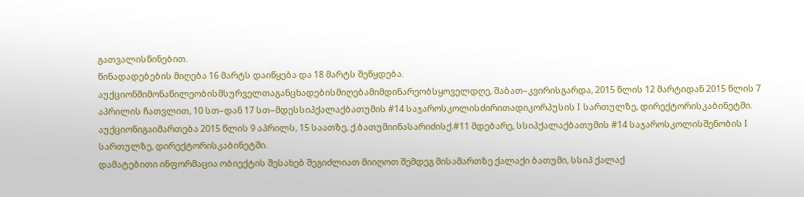გათვალისწინებით.
წინადადებების მიღება 16 მარტს დაიწყება და 18 მარტს შეწყდება.
აუქციონშიმონაწილეობისმსურველთაგანცხადებისმიღებამიმდინარეობსყოველდღე, შაბათ–კვირისგარდა, 2015 წლის 12 მარტიდან 2015 წლის 7 აპრილის ჩათვლით, 10 სთ–დან 17 სთ–მდესსიპქალაქბათუმის #14 საჯაროსკოლისძირითადიკორპუსის I სართულზე, დირექტორისკაბინეტში.
აუქციონიგაიმართება 2015 წლის 9 აპრილს, 15 საათზე, ქ.ბათუმიინასარიძისქ.#11 მდებარე, სსიპქალაქბათუმის #14 საჯაროსკოლისშენობის I სართულზე, დირექტორისკაბინეტში.
დამატებითი ინფორმაცია ობიექტის შესახებ შეგიძლიათ მიიღოთ შემდეგ მისამართზე ქალაქი ბათუმი, სსიპ ქალაქ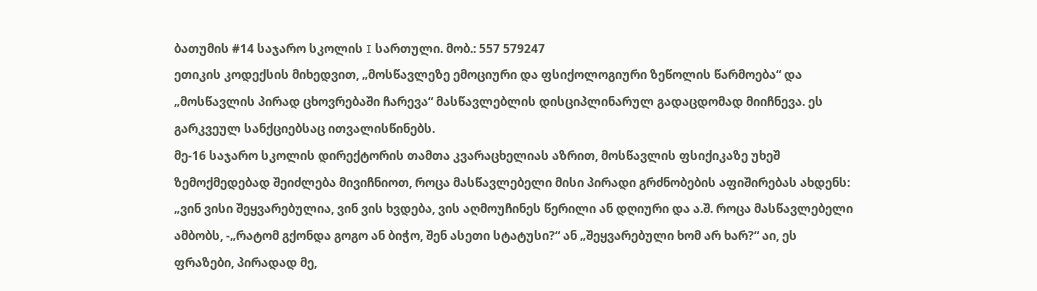ბათუმის #14 საჯარო სკოლის I სართული. მობ.: 557 579247
ეთიკის კოდექსის მიხედვით, „მოსწავლეზე ემოციური და ფსიქოლოგიური ზეწოლის წარმოება“ და „მოსწავლის პირად ცხოვრებაში ჩარევა“ მასწავლებლის დისციპლინარულ გადაცდომად მიიჩნევა. ეს გარკვეულ სანქციებსაც ითვალისწინებს.
მე-16 საჯარო სკოლის დირექტორის თამთა კვარაცხელიას აზრით, მოსწავლის ფსიქიკაზე უხეშ ზემოქმედებად შეიძლება მივიჩნიოთ, როცა მასწავლებელი მისი პირადი გრძნობების აფიშირებას ახდენს: „ვინ ვისი შეყვარებულია, ვინ ვის ხვდება, ვის აღმოუჩინეს წერილი ან დღიური და ა.შ. როცა მასწავლებელი ამბობს, -„რატომ გქონდა გოგო ან ბიჭო, შენ ასეთი სტატუსი?“ ან „შეყვარებული ხომ არ ხარ?“ აი, ეს ფრაზები, პირადად მე,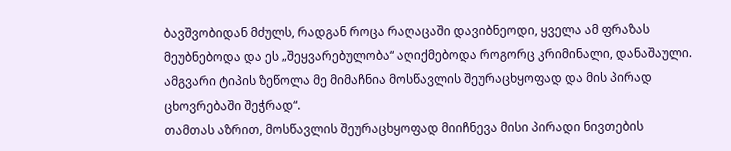ბავშვობიდან მძულს, რადგან როცა რაღაცაში დავიბნეოდი, ყველა ამ ფრაზას მეუბნებოდა და ეს „შეყვარებულობა“ აღიქმებოდა როგორც კრიმინალი, დანაშაული. ამგვარი ტიპის ზეწოლა მე მიმაჩნია მოსწავლის შეურაცხყოფად და მის პირად ცხოვრებაში შეჭრად“.
თამთას აზრით, მოსწავლის შეურაცხყოფად მიიჩნევა მისი პირადი ნივთების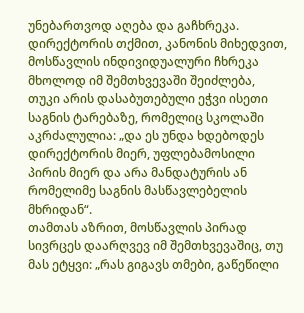უნებართვოდ აღება და გაჩხრეკა. დირექტორის თქმით, კანონის მიხედვით, მოსწავლის ინდივიდუალური ჩხრეკა მხოლოდ იმ შემთხვევაში შეიძლება, თუკი არის დასაბუთებული ეჭვი ისეთი საგნის ტარებაზე, რომელიც სკოლაში აკრძალულია: „და ეს უნდა ხდებოდეს დირექტორის მიერ, უფლებამოსილი პირის მიერ და არა მანდატურის ან რომელიმე საგნის მასწავლებელის მხრიდან“.
თამთას აზრით, მოსწავლის პირად სივრცეს დაარღვევ იმ შემთხვევაშიც, თუ მას ეტყვი: „რას გიგავს თმები, გაწეწილი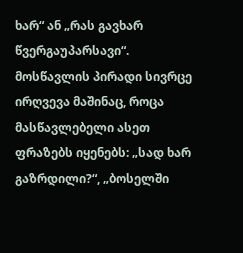ხარ“ ან „რას გავხარ წვერგაუპარსავი“.
მოსწავლის პირადი სივრცე ირღვევა მაშინაც, როცა მასწავლებელი ასეთ ფრაზებს იყენებს: „სად ხარ გაზრდილი?“, „ბოსელში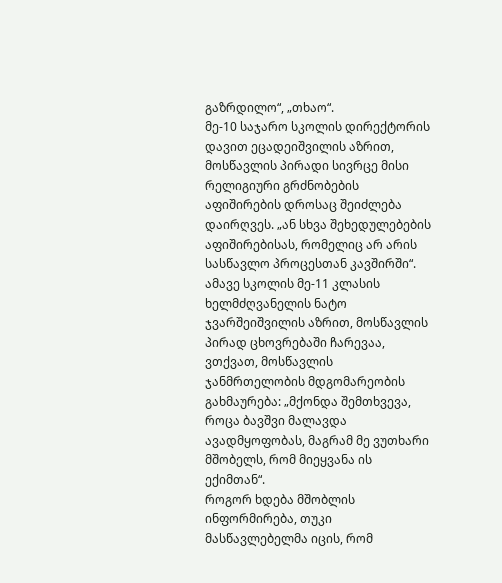გაზრდილო“, „თხაო“.
მე-10 საჯარო სკოლის დირექტორის დავით ეცადეიშვილის აზრით, მოსწავლის პირადი სივრცე მისი რელიგიური გრძნობების აფიშირების დროსაც შეიძლება დაირღვეს. „ან სხვა შეხედულებების აფიშირებისას, რომელიც არ არის სასწავლო პროცესთან კავშირში“.
ამავე სკოლის მე-11 კლასის ხელმძღვანელის ნატო ჯვარშეიშვილის აზრით, მოსწავლის პირად ცხოვრებაში ჩარევაა, ვთქვათ, მოსწავლის ჯანმრთელობის მდგომარეობის გახმაურება: „მქონდა შემთხვევა, როცა ბავშვი მალავდა ავადმყოფობას, მაგრამ მე ვუთხარი მშობელს, რომ მიეყვანა ის ექიმთან“.
როგორ ხდება მშობლის ინფორმირება, თუკი მასწავლებელმა იცის, რომ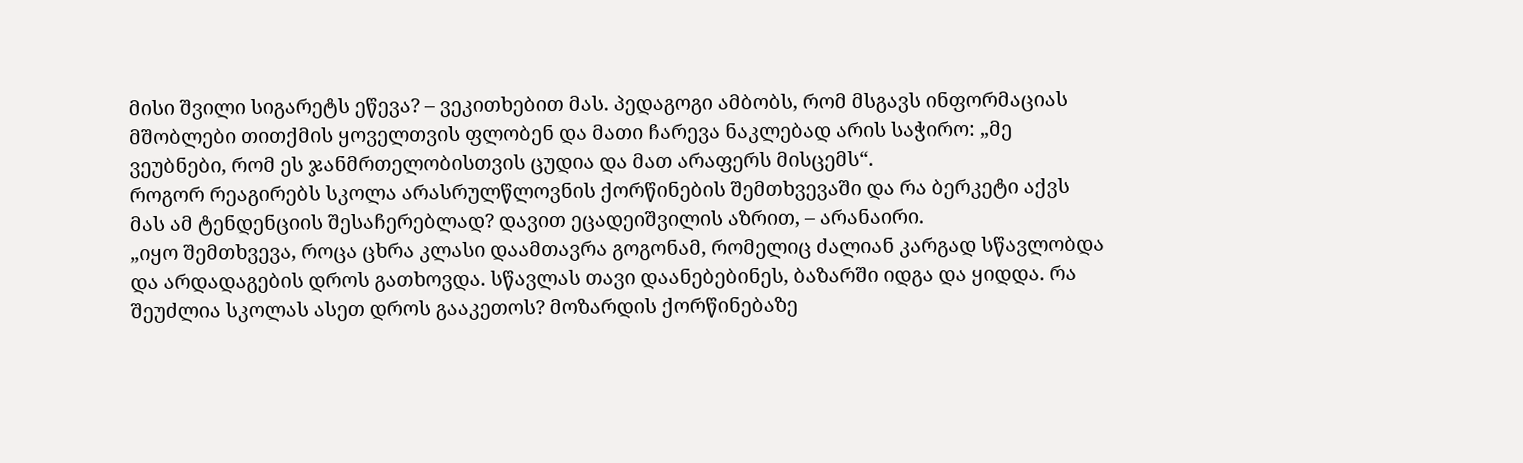მისი შვილი სიგარეტს ეწევა? – ვეკითხებით მას. პედაგოგი ამბობს, რომ მსგავს ინფორმაციას მშობლები თითქმის ყოველთვის ფლობენ და მათი ჩარევა ნაკლებად არის საჭირო: „მე ვეუბნები, რომ ეს ჯანმრთელობისთვის ცუდია და მათ არაფერს მისცემს“.
როგორ რეაგირებს სკოლა არასრულწლოვნის ქორწინების შემთხვევაში და რა ბერკეტი აქვს მას ამ ტენდენციის შესაჩერებლად? დავით ეცადეიშვილის აზრით, – არანაირი.
„იყო შემთხვევა, როცა ცხრა კლასი დაამთავრა გოგონამ, რომელიც ძალიან კარგად სწავლობდა და არდადაგების დროს გათხოვდა. სწავლას თავი დაანებებინეს, ბაზარში იდგა და ყიდდა. რა შეუძლია სკოლას ასეთ დროს გააკეთოს? მოზარდის ქორწინებაზე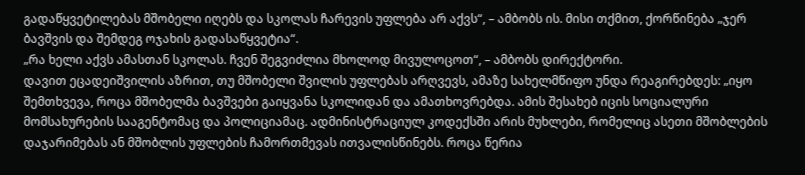გადაწყვეტილებას მშობელი იღებს და სკოლას ჩარევის უფლება არ აქვს“, – ამბობს ის. მისი თქმით, ქორწინება „ჯერ ბავშვის და შემდეგ ოჯახის გადასაწყვეტია“.
„რა ხელი აქვს ამასთან სკოლას. ჩვენ შეგვიძლია მხოლოდ მივულოცოთ“, – ამბობს დირექტორი.
დავით ეცადეიშვილის აზრით, თუ მშობელი შვილის უფლებას არღვევს, ამაზე სახელმწიფო უნდა რეაგირებდეს: „იყო შემთხვევა, როცა მშობელმა ბავშვები გაიყვანა სკოლიდან და ამათხოვრებდა. ამის შესახებ იცის სოციალური მომსახურების სააგენტომაც და პოლიციამაც. ადმინისტრაციულ კოდექსში არის მუხლები, რომელიც ასეთი მშობლების დაჯარიმებას ან მშობლის უფლების ჩამორთმევას ითვალისწინებს. როცა წერია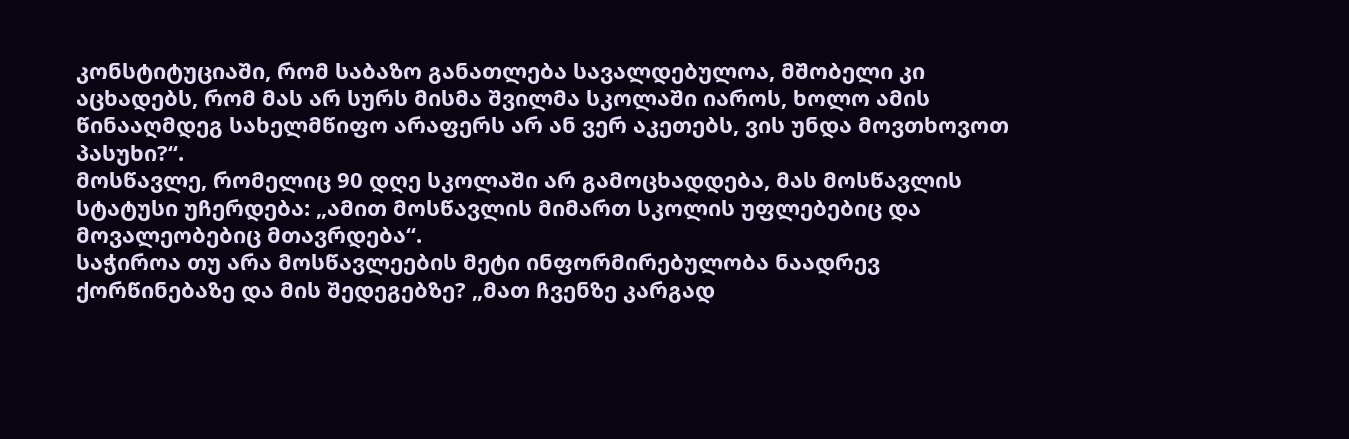კონსტიტუციაში, რომ საბაზო განათლება სავალდებულოა, მშობელი კი აცხადებს, რომ მას არ სურს მისმა შვილმა სკოლაში იაროს, ხოლო ამის წინააღმდეგ სახელმწიფო არაფერს არ ან ვერ აკეთებს, ვის უნდა მოვთხოვოთ პასუხი?“.
მოსწავლე, რომელიც 90 დღე სკოლაში არ გამოცხადდება, მას მოსწავლის სტატუსი უჩერდება: „ამით მოსწავლის მიმართ სკოლის უფლებებიც და მოვალეობებიც მთავრდება“.
საჭიროა თუ არა მოსწავლეების მეტი ინფორმირებულობა ნაადრევ ქორწინებაზე და მის შედეგებზე? „მათ ჩვენზე კარგად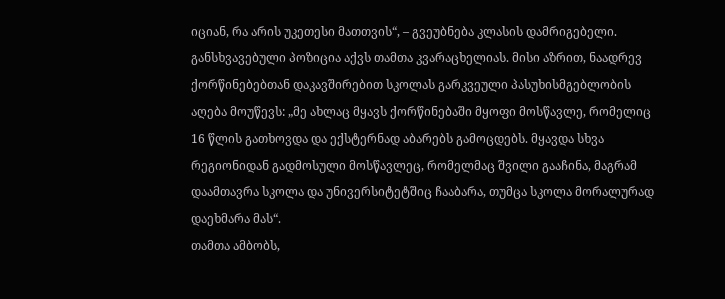იციან, რა არის უკეთესი მათთვის“, – გვეუბნება კლასის დამრიგებელი.
განსხვავებული პოზიცია აქვს თამთა კვარაცხელიას. მისი აზრით, ნაადრევ ქორწინებებთან დაკავშირებით სკოლას გარკვეული პასუხისმგებლობის აღება მოუწევს: „მე ახლაც მყავს ქორწინებაში მყოფი მოსწავლე, რომელიც 16 წლის გათხოვდა და ექსტერნად აბარებს გამოცდებს. მყავდა სხვა რეგიონიდან გადმოსული მოსწავლეც, რომელმაც შვილი გააჩინა, მაგრამ დაამთავრა სკოლა და უნივერსიტეტშიც ჩააბარა, თუმცა სკოლა მორალურად დაეხმარა მას“.
თამთა ამბობს,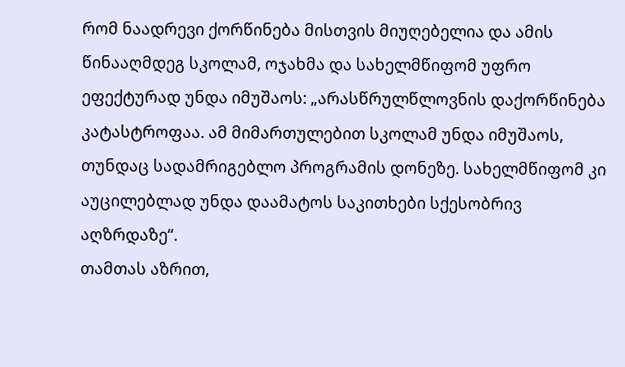რომ ნაადრევი ქორწინება მისთვის მიუღებელია და ამის წინააღმდეგ სკოლამ, ოჯახმა და სახელმწიფომ უფრო ეფექტურად უნდა იმუშაოს: „არასწრულწლოვნის დაქორწინება კატასტროფაა. ამ მიმართულებით სკოლამ უნდა იმუშაოს, თუნდაც სადამრიგებლო პროგრამის დონეზე. სახელმწიფომ კი აუცილებლად უნდა დაამატოს საკითხები სქესობრივ აღზრდაზე“.
თამთას აზრით,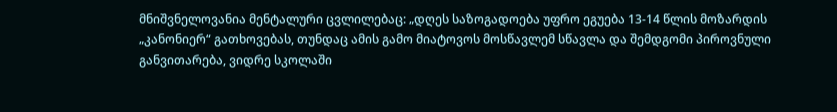მნიშვნელოვანია მენტალური ცვლილებაც: „დღეს საზოგადოება უფრო ეგუება 13-14 წლის მოზარდის „კანონიერ“ გათხოვებას, თუნდაც ამის გამო მიატოვოს მოსწავლემ სწავლა და შემდგომი პიროვნული განვითარება, ვიდრე სკოლაში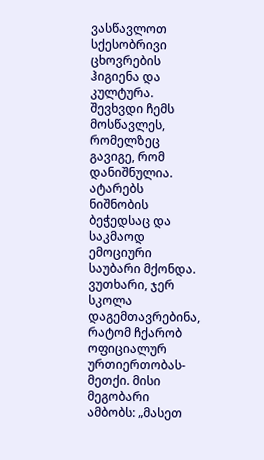ვასწავლოთ სქესობრივი ცხოვრების ჰიგიენა და კულტურა.
შევხვდი ჩემს მოსწავლეს, რომელზეც გავიგე, რომ დანიშნულია. ატარებს ნიშნობის ბეჭედსაც და საკმაოდ ემოციური საუბარი მქონდა. ვუთხარი, ჯერ სკოლა დაგემთავრებინა, რატომ ჩქარობ ოფიციალურ ურთიერთობას-მეთქი. მისი მეგობარი ამბობს: „მასეთ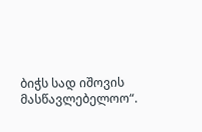ბიჭს სად იშოვის მასწავლებელოო“.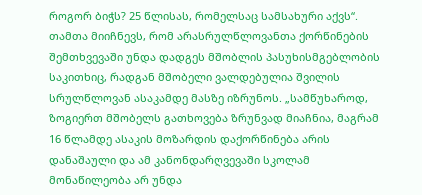როგორ ბიჭს? 25 წლისას, რომელსაც სამსახური აქვს“.
თამთა მიიჩნევს, რომ არასრულწლოვანთა ქორწინების შემთხვევაში უნდა დადგეს მშობლის პასუხისმგებლობის საკითხიც, რადგან მშობელი ვალდებულია შვილის სრულწლოვან ასაკამდე მასზე იზრუნოს. „სამწუხაროდ, ზოგიერთ მშობელს გათხოვება ზრუნვად მიაჩნია, მაგრამ 16 წლამდე ასაკის მოზარდის დაქორწინება არის დანაშაული და ამ კანონდარღვევაში სკოლამ მონაწილეობა არ უნდა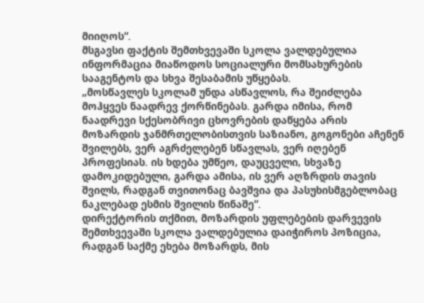მიიღოს“.
მსგავსი ფაქტის შემთხვევაში სკოლა ვალდებულია ინფორმაცია მიაწოდოს სოციალური მომსახურების სააგენტოს და სხვა შესაბამის უწყებას.
„მოსწავლეს სკოლამ უნდა ასწავლოს, რა შეიძლება მოჰყვეს ნაადრევ ქორწინებას. გარდა იმისა, რომ ნაადრევი სქესობრივი ცხოვრების დაწყება არის მოზარდის ჯანმრთელობისთვის საზიანო, გოგონები აჩენენ შვილებს, ვერ აგრძელებენ სწავლას, ვერ იღებენ პროფესიას. ის ხდება უმწეო, დაუცველი, სხვაზე დამოკიდებული, გარდა ამისა, ის ვერ აღზრდის თავის შვილს, რადგან თვითონაც ბავშვია და პასუხისმგებლობაც ნაკლებად ესმის შვილის წინაშე“.
დირექტორის თქმით, მოზარდის უფლებების დარვევის შემთხვევაში სკოლა ვალდებულია დაიჭიროს პოზიცია, რადგან საქმე ეხება მოზარდს, მის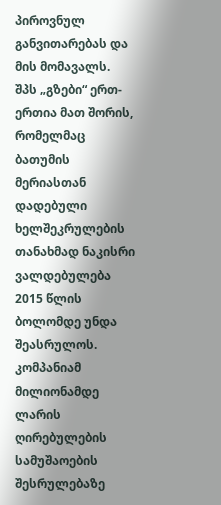პიროვნულ განვითარებას და მის მომავალს.
შპს „გზები“ ერთ-ერთია მათ შორის, რომელმაც ბათუმის მერიასთან დადებული ხელშეკრულების თანახმად ნაკისრი ვალდებულება 2015 წლის ბოლომდე უნდა შეასრულოს. კომპანიამ მილიონამდე ლარის ღირებულების სამუშაოების შესრულებაზე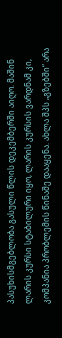პასუხისმგებლობა გასული წლის დეკემბერში აიღო. მაშინ ლარის კურსი სტაბილური იყო, ლარის კურსის ვარდნამ კი, კომპანია პრობლემის წინაშე დააყენა. ახლა შპს „გზებში“ არა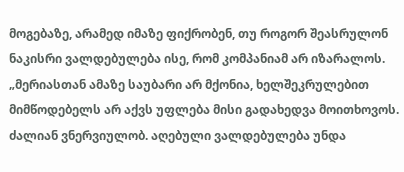მოგებაზე, არამედ იმაზე ფიქრობენ, თუ როგორ შეასრულონ ნაკისრი ვალდებულება ისე, რომ კომპანიამ არ იზარალოს.
„მერიასთან ამაზე საუბარი არ მქონია, ხელშეკრულებით მიმწოდებელს არ აქვს უფლება მისი გადახედვა მოითხოვოს. ძალიან ვნერვიულობ. აღებული ვალდებულება უნდა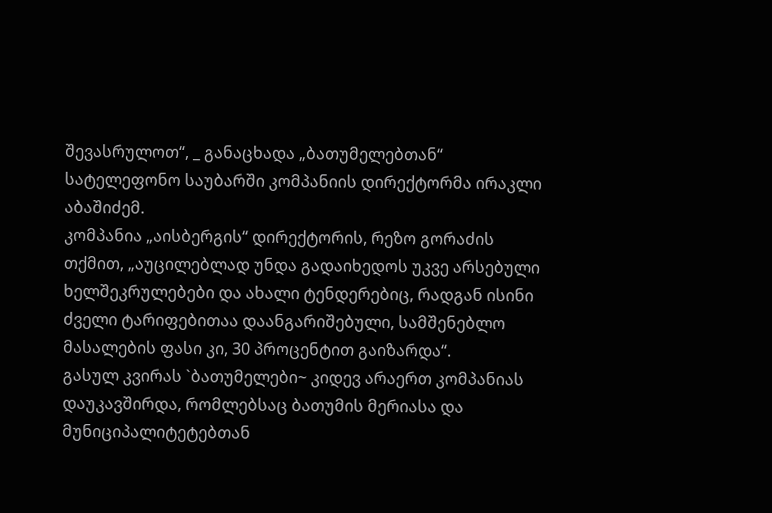შევასრულოთ“, _ განაცხადა „ბათუმელებთან“ სატელეფონო საუბარში კომპანიის დირექტორმა ირაკლი აბაშიძემ.
კომპანია „აისბერგის“ დირექტორის, რეზო გორაძის თქმით, „აუცილებლად უნდა გადაიხედოს უკვე არსებული ხელშეკრულებები და ახალი ტენდერებიც, რადგან ისინი ძველი ტარიფებითაა დაანგარიშებული, სამშენებლო მასალების ფასი კი, 30 პროცენტით გაიზარდა“.
გასულ კვირას `ბათუმელები~ კიდევ არაერთ კომპანიას დაუკავშირდა, რომლებსაც ბათუმის მერიასა და მუნიციპალიტეტებთან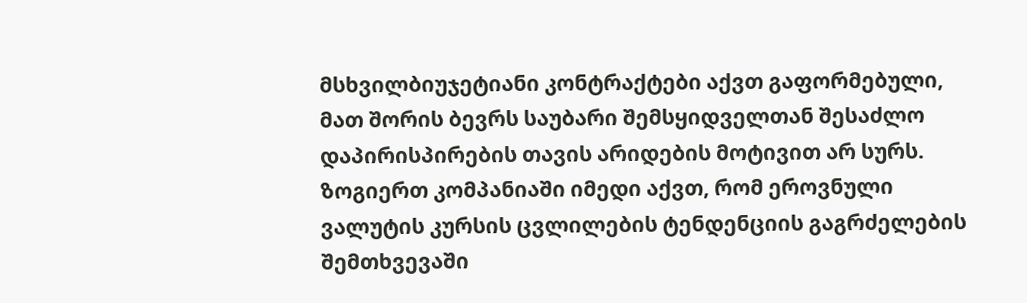მსხვილბიუჯეტიანი კონტრაქტები აქვთ გაფორმებული, მათ შორის ბევრს საუბარი შემსყიდველთან შესაძლო დაპირისპირების თავის არიდების მოტივით არ სურს. ზოგიერთ კომპანიაში იმედი აქვთ, რომ ეროვნული ვალუტის კურსის ცვლილების ტენდენციის გაგრძელების შემთხვევაში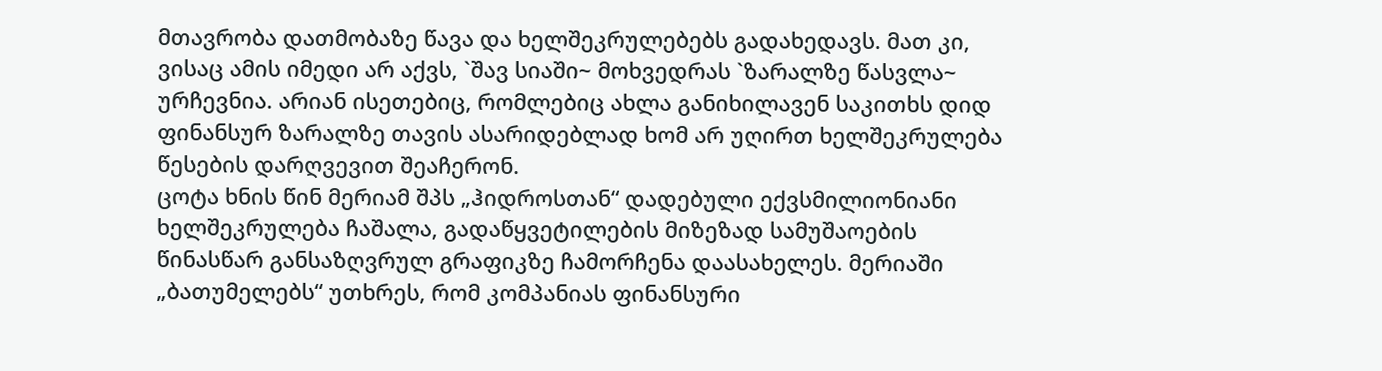მთავრობა დათმობაზე წავა და ხელშეკრულებებს გადახედავს. მათ კი, ვისაც ამის იმედი არ აქვს, `შავ სიაში~ მოხვედრას `ზარალზე წასვლა~ ურჩევნია. არიან ისეთებიც, რომლებიც ახლა განიხილავენ საკითხს დიდ ფინანსურ ზარალზე თავის ასარიდებლად ხომ არ უღირთ ხელშეკრულება წესების დარღვევით შეაჩერონ.
ცოტა ხნის წინ მერიამ შპს „ჰიდროსთან“ დადებული ექვსმილიონიანი ხელშეკრულება ჩაშალა, გადაწყვეტილების მიზეზად სამუშაოების წინასწარ განსაზღვრულ გრაფიკზე ჩამორჩენა დაასახელეს. მერიაში „ბათუმელებს“ უთხრეს, რომ კომპანიას ფინანსური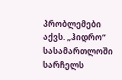პრობლემები აქვს. „ჰიდრო“ სასამართლოში სარჩელს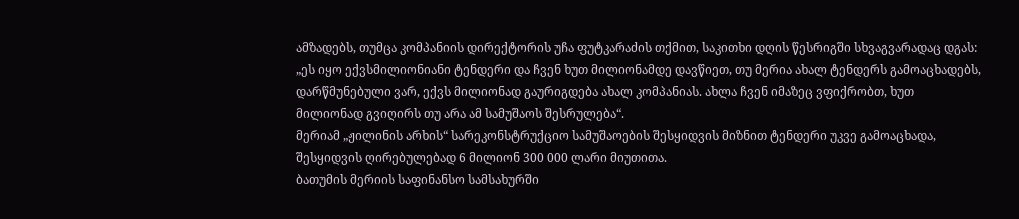ამზადებს, თუმცა კომპანიის დირექტორის უჩა ფუტკარაძის თქმით, საკითხი დღის წესრიგში სხვაგვარადაც დგას:
„ეს იყო ექვსმილიონიანი ტენდერი და ჩვენ ხუთ მილიონამდე დავწიეთ, თუ მერია ახალ ტენდერს გამოაცხადებს, დარწმუნებული ვარ, ექვს მილიონად გაურიგდება ახალ კომპანიას. ახლა ჩვენ იმაზეც ვფიქრობთ, ხუთ მილიონად გვიღირს თუ არა ამ სამუშაოს შესრულება“.
მერიამ „ჟილინის არხის“ სარეკონსტრუქციო სამუშაოების შესყიდვის მიზნით ტენდერი უკვე გამოაცხადა, შესყიდვის ღირებულებად 6 მილიონ 300 000 ლარი მიუთითა.
ბათუმის მერიის საფინანსო სამსახურში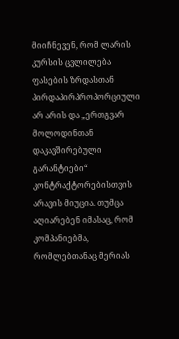მიიჩნევენ, რომ ლარის კურსის ცვლილება ფასების ზრდასთან პირდაპირპროპორციული არ არის და „ერთგვარ მოლოდინთან დაკავშირებული გარანტიები“ კონტრაქტორებისთვის არავის მიუცია. თუმცა აღიარებენ იმასაც, რომ კომპანიებმა, რომლებთანაც მერიას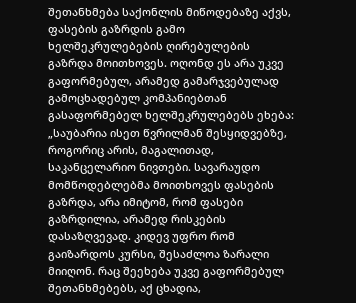შეთანხმება საქონლის მიწოდებაზე აქვს, ფასების გაზრდის გამო ხელშეკრულებების ღირებულების გაზრდა მოითხოვეს. ოღონდ ეს არა უკვე გაფორმებულ, არამედ გამარჯვებულად გამოცხადებულ კომპანიებთან გასაფორმებელ ხელშეკრულებებს ეხება:
„საუბარია ისეთ წვრილმან შესყიდვებზე, როგორიც არის, მაგალითად, საკანცელარიო ნივთები. სავარაუდო მომწოდებლებმა მოითხოვეს ფასების გაზრდა, არა იმიტომ, რომ ფასები გაზრდილია, არამედ რისკების დასაზღვევად. კიდევ უფრო რომ გაიზარდოს კურსი, შესაძლოა ზარალი მიიღონ. რაც შეეხება უკვე გაფორმებულ შეთანხმებებს, აქ ცხადია,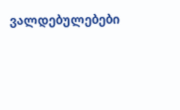ვალდებულებები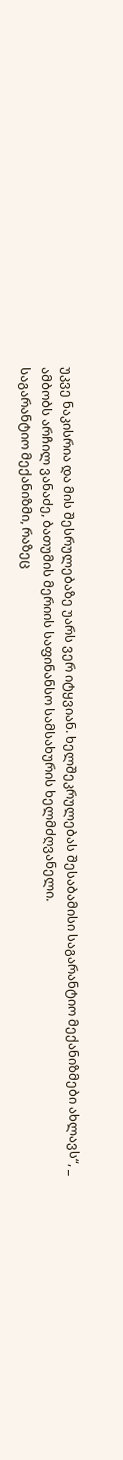უკვე ნაკისრია და მის შესრულებაზე უარს ვერ იტყვიან. ხელშეკრულებას შესაბამისი საგარანტიო მექანიზმები ახლავს“, _ ამბობს არჩილ ვანაძე, ბათუმის მერიის საფინანსო სამსახურის ხელმძღვანელი.
საგარანტიო მექანიზმი, რაზეც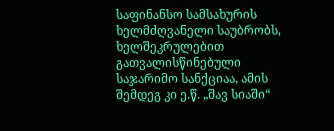საფინანსო სამსახურის ხელმძღვანელი საუბრობს, ხელშეკრულებით გათვალისწინებული საჯარიმო სანქციაა, ამის შემდეგ კი ე.წ. „შავ სიაში“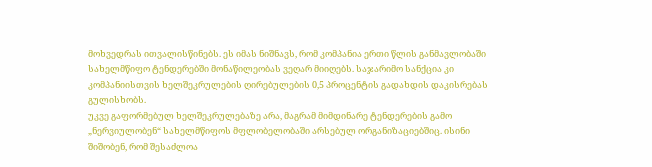მოხვედრას ითვალისწინებს. ეს იმას ნიშნავს, რომ კომპანია ერთი წლის განმავლობაში სახელმწიფო ტენდერებში მონაწილეობას ვეღარ მიიღებს. საჯარიმო სანქცია კი კომპანიისთვის ხელშეკრულების ღირებულების 0,5 პროცენტის გადახდის დაკისრებას გულისხობს.
უკვე გაფორმებულ ხელშეკრულებაზე არა, მაგრამ მიმდინარე ტენდერების გამო „ნერვიულობენ“ სახელმწიფოს მფლობელობაში არსებულ ორგანიზაციებშიც. ისინი შიშობენ, რომ შესაძლოა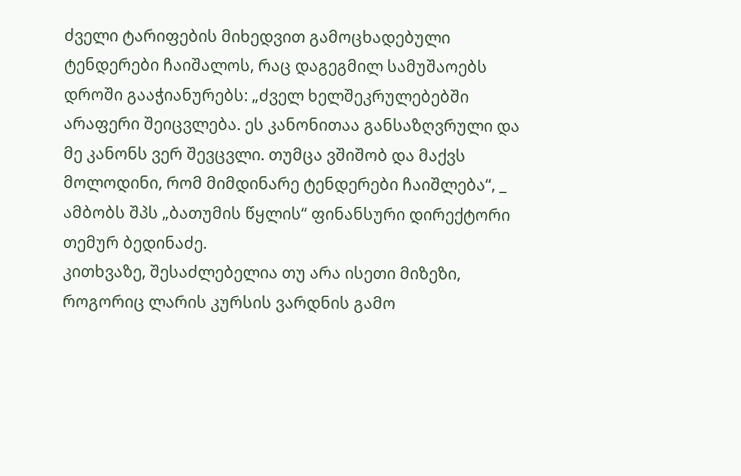ძველი ტარიფების მიხედვით გამოცხადებული ტენდერები ჩაიშალოს, რაც დაგეგმილ სამუშაოებს დროში გააჭიანურებს: „ძველ ხელშეკრულებებში არაფერი შეიცვლება. ეს კანონითაა განსაზღვრული და მე კანონს ვერ შევცვლი. თუმცა ვშიშობ და მაქვს მოლოდინი, რომ მიმდინარე ტენდერები ჩაიშლება“, _ ამბობს შპს „ბათუმის წყლის“ ფინანსური დირექტორი თემურ ბედინაძე.
კითხვაზე, შესაძლებელია თუ არა ისეთი მიზეზი, როგორიც ლარის კურსის ვარდნის გამო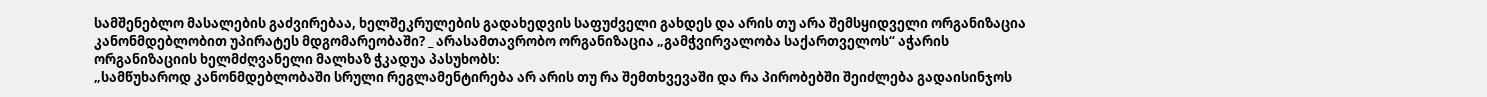სამშენებლო მასალების გაძვირებაა, ხელშეკრულების გადახედვის საფუძველი გახდეს და არის თუ არა შემსყიდველი ორგანიზაცია კანონმდებლობით უპირატეს მდგომარეობაში? _ არასამთავრობო ორგანიზაცია „გამჭვირვალობა საქართველოს“ აჭარის ორგანიზაციის ხელმძღვანელი მალხაზ ჭკადუა პასუხობს:
„სამწუხაროდ კანონმდებლობაში სრული რეგლამენტირება არ არის თუ რა შემთხვევაში და რა პირობებში შეიძლება გადაისინჯოს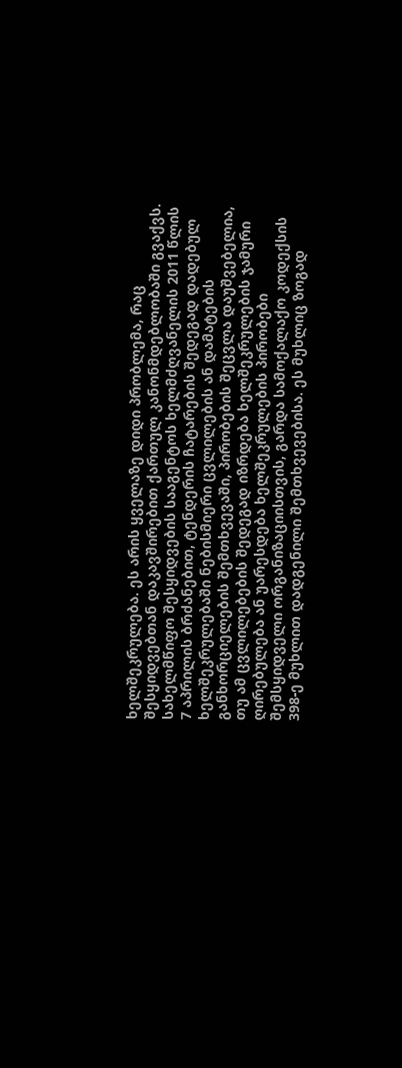ხელშეკრულება. ეს არის ყველაზე დიდი პრობლემა, რაც შესყიდვებთან დაკავშირებით ქართულ კანონმდებლობაში გვაქვს. სახელმწიფო შესყიდვების სააგენტოს ხელმძღვანელის 2011 წლის 7 აპრილის ბრძანებით, ტენდერის ჩატარების შედეგად დადებულ ხელშეკრულებაში ნებისმიერი ცვლილების ან დამატების განხორციელების შემთხვევაში, პირობების შეცვლა დაუშვებელია, თუ ამ ცვლილებების შედეგად იზრდება ხელშეკრულების ჯამური ღირებულება ან უარესდება ხელშეკრულების პირობები შემსყიდველი ორგანიზაციისთვის, გარდა სამოქალაქო კოდექსის 398-ე მუხლით დადგენილი შემთხვევებისა. ეს მუხლიც ზოგად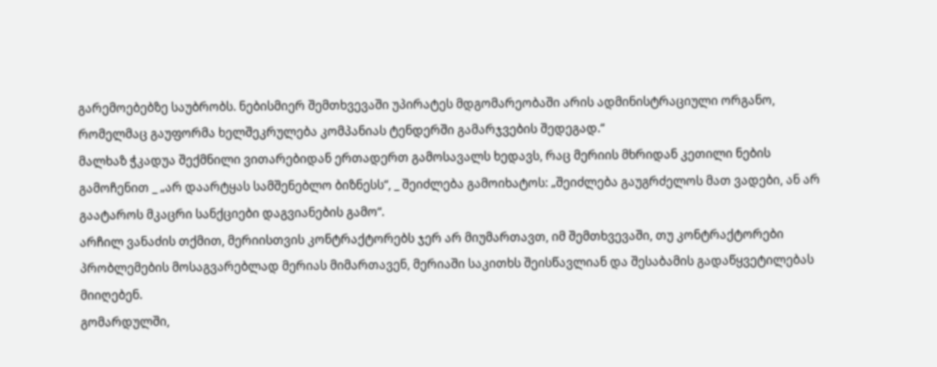გარემოებებზე საუბრობს. ნებისმიერ შემთხვევაში უპირატეს მდგომარეობაში არის ადმინისტრაციული ორგანო, რომელმაც გაუფორმა ხელშეკრულება კომპანიას ტენდერში გამარჯვების შედეგად.“
მალხაზ ჭკადუა შექმნილი ვითარებიდან ერთადერთ გამოსავალს ხედავს, რაც მერიის მხრიდან კეთილი ნების გამოჩენით _ „არ დაარტყას სამშენებლო ბიზნესს“, _ შეიძლება გამოიხატოს: „შეიძლება გაუგრძელოს მათ ვადები, ან არ გაატაროს მკაცრი სანქციები დაგვიანების გამო“.
არჩილ ვანაძის თქმით, მერიისთვის კონტრაქტორებს ჯერ არ მიუმართავთ, იმ შემთხვევაში, თუ კონტრაქტორები პრობლემების მოსაგვარებლად მერიას მიმართავენ, მერიაში საკითხს შეისწავლიან და შესაბამის გადაწყვეტილებას მიიღებენ.
გომარდულში,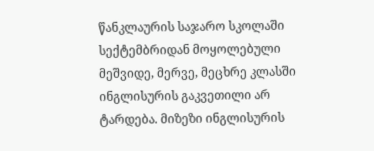წანკლაურის საჯარო სკოლაში სექტემბრიდან მოყოლებული მეშვიდე, მერვე, მეცხრე კლასში ინგლისურის გაკვეთილი არ ტარდება. მიზეზი ინგლისურის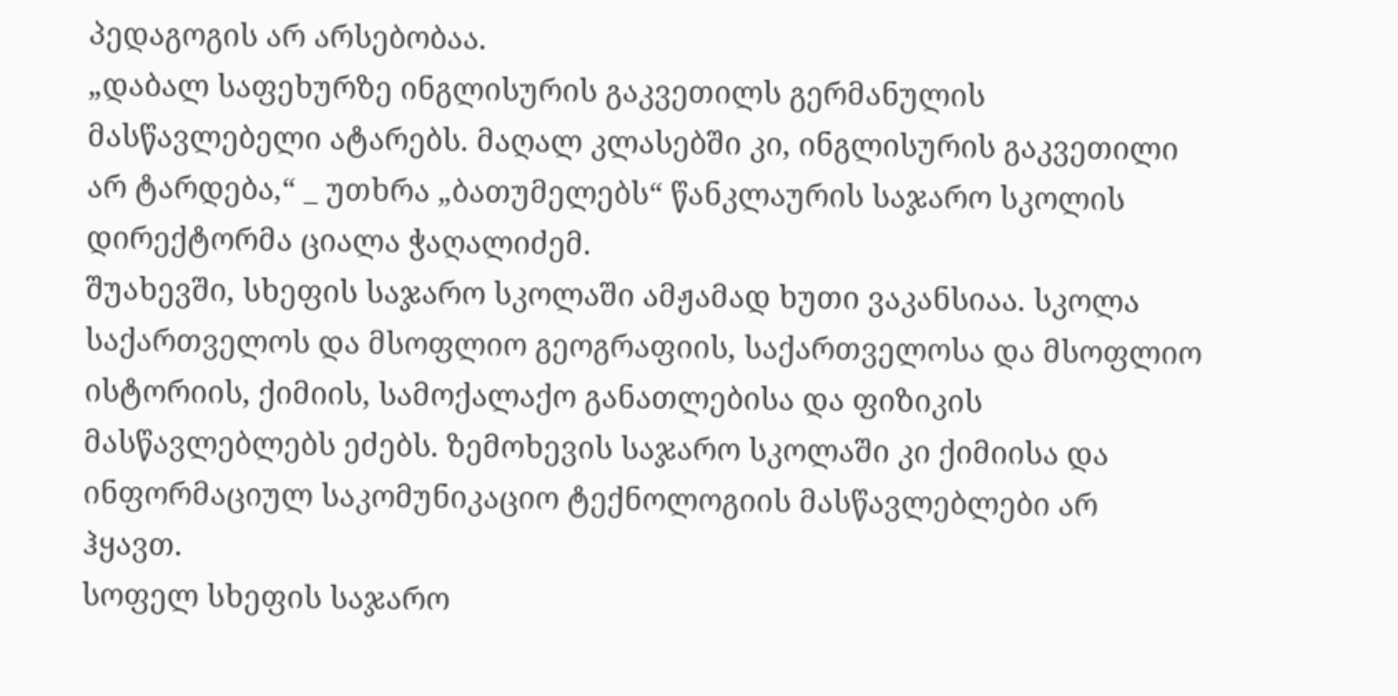პედაგოგის არ არსებობაა.
„დაბალ საფეხურზე ინგლისურის გაკვეთილს გერმანულის მასწავლებელი ატარებს. მაღალ კლასებში კი, ინგლისურის გაკვეთილი არ ტარდება,“ _ უთხრა „ბათუმელებს“ წანკლაურის საჯარო სკოლის დირექტორმა ციალა ჭაღალიძემ.
შუახევში, სხეფის საჯარო სკოლაში ამჟამად ხუთი ვაკანსიაა. სკოლა საქართველოს და მსოფლიო გეოგრაფიის, საქართველოსა და მსოფლიო ისტორიის, ქიმიის, სამოქალაქო განათლებისა და ფიზიკის მასწავლებლებს ეძებს. ზემოხევის საჯარო სკოლაში კი ქიმიისა და ინფორმაციულ საკომუნიკაციო ტექნოლოგიის მასწავლებლები არ ჰყავთ.
სოფელ სხეფის საჯარო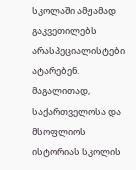სკოლაში ამჟამად გაკვეთილებს არასპეციალისტები ატარებენ. მაგალითად, საქართველოსა და მსოფლიოს ისტორიას სკოლის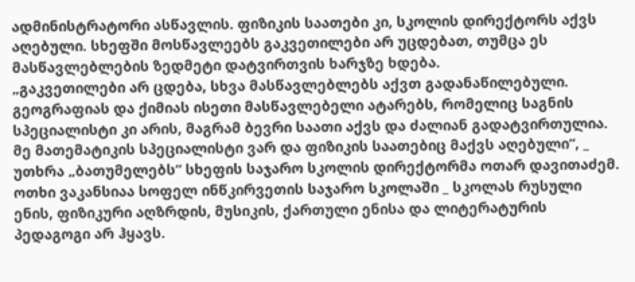ადმინისტრატორი ასწავლის. ფიზიკის საათები კი, სკოლის დირექტორს აქვს აღებული. სხეფში მოსწავლეებს გაკვეთილები არ უცდებათ, თუმცა ეს მასწავლებლების ზედმეტი დატვირთვის ხარჯზე ხდება.
„გაკვეთილები არ ცდება, სხვა მასწავლებლებს აქვთ გადანაწილებული. გეოგრაფიას და ქიმიას ისეთი მასწავლებელი ატარებს, რომელიც საგნის სპეციალისტი კი არის, მაგრამ ბევრი საათი აქვს და ძალიან გადატვირთულია. მე მათემატიკის სპეციალისტი ვარ და ფიზიკის საათებიც მაქვს აღებული“, _ უთხრა „ბათუმელებს“ სხეფის საჯარო სკოლის დირექტორმა ოთარ დავითაძემ.
ოთხი ვაკანსიაა სოფელ ინწკირვეთის საჯარო სკოლაში _ სკოლას რუსული ენის, ფიზიკური აღზრდის, მუსიკის, ქართული ენისა და ლიტერატურის პედაგოგი არ ჰყავს.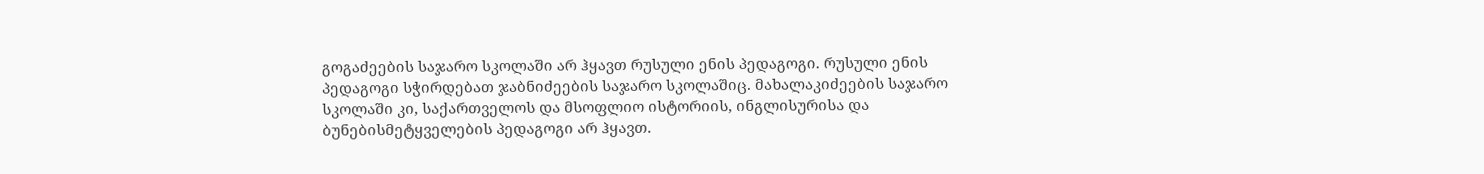გოგაძეების საჯარო სკოლაში არ ჰყავთ რუსული ენის პედაგოგი. რუსული ენის პედაგოგი სჭირდებათ ჯაბნიძეების საჯარო სკოლაშიც. მახალაკიძეების საჯარო სკოლაში კი, საქართველოს და მსოფლიო ისტორიის, ინგლისურისა და ბუნებისმეტყველების პედაგოგი არ ჰყავთ.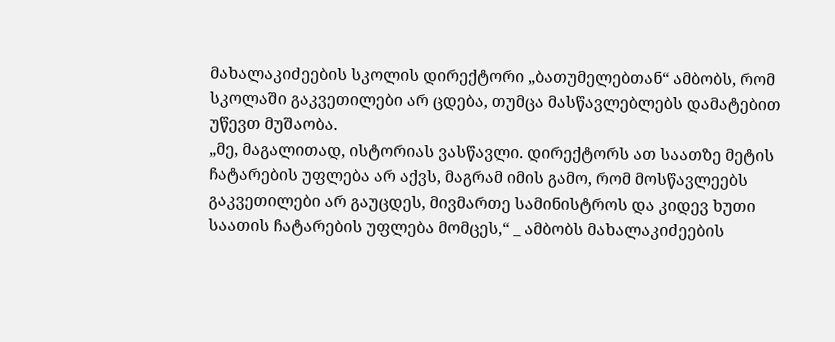მახალაკიძეების სკოლის დირექტორი „ბათუმელებთან“ ამბობს, რომ სკოლაში გაკვეთილები არ ცდება, თუმცა მასწავლებლებს დამატებით უწევთ მუშაობა.
„მე, მაგალითად, ისტორიას ვასწავლი. დირექტორს ათ საათზე მეტის ჩატარების უფლება არ აქვს, მაგრამ იმის გამო, რომ მოსწავლეებს გაკვეთილები არ გაუცდეს, მივმართე სამინისტროს და კიდევ ხუთი საათის ჩატარების უფლება მომცეს,“ _ ამბობს მახალაკიძეების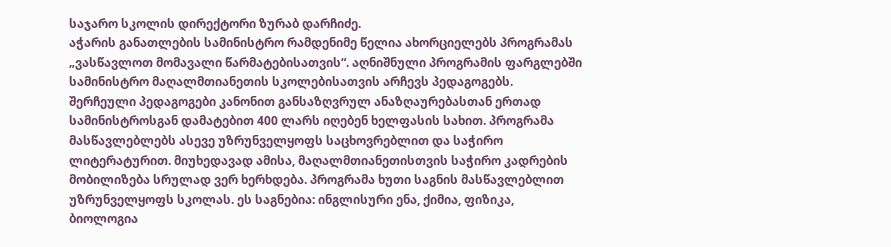საჯარო სკოლის დირექტორი ზურაბ დარჩიძე.
აჭარის განათლების სამინისტრო რამდენიმე წელია ახორციელებს პროგრამას „ვასწავლოთ მომავალი წარმატებისათვის“. აღნიშნული პროგრამის ფარგლებში სამინისტრო მაღალმთიანეთის სკოლებისათვის არჩევს პედაგოგებს. შერჩეული პედაგოგები კანონით განსაზღვრულ ანაზღაურებასთან ერთად სამინისტროსგან დამატებით 400 ლარს იღებენ ხელფასის სახით. პროგრამა მასწავლებლებს ასევე უზრუნველყოფს საცხოვრებლით და საჭირო ლიტერატურით. მიუხედავად ამისა, მაღალმთიანეთისთვის საჭირო კადრების მობილიზება სრულად ვერ ხერხდება. პროგრამა ხუთი საგნის მასწავლებლით უზრუნველყოფს სკოლას. ეს საგნებია: ინგლისური ენა, ქიმია, ფიზიკა, ბიოლოგია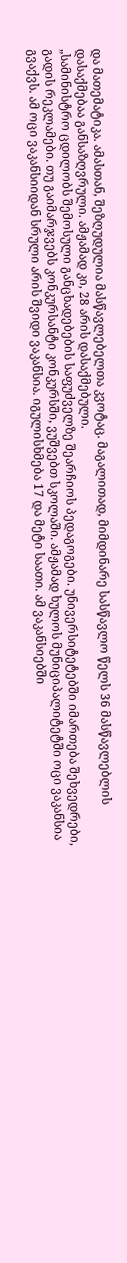და მათემატიკა. ამასთან, შეზღუდულია მასწავლებელთა კვოტაც. მაგალითად, მიმდინარე სასწავლო წელს 36 მასწავლებლის დასაქმებაა განსაზღვრული. ამჟამად კი, 28 არის დასაქმებული.
„სამინისტრო ცდილობს შემოსული განცხადებების საფუძველზე შეარჩიოს პედაგოგები. უნივერსიტეტებში იმართება შეხვედრები, გადის რეკლამები. თუ გაიმარჯვებს კონკურსანტი კონკურსში, ვუშვებთ სკოლაში. ამჟამად ხულოს მუნიციპალიტეტში ოცი ვაკანსია გვაქვს. ამ ოცი ვაკანსიიდან სრული არის შვიდი ვაკანსია. იგულისხმება 17 და მეტი საათი. ამ ვაკანსიებში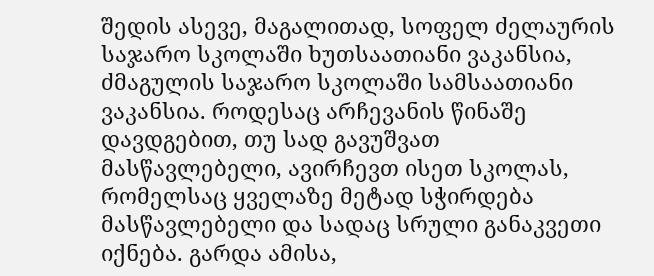შედის ასევე, მაგალითად, სოფელ ძელაურის საჯარო სკოლაში ხუთსაათიანი ვაკანსია, ძმაგულის საჯარო სკოლაში სამსაათიანი ვაკანსია. როდესაც არჩევანის წინაშე დავდგებით, თუ სად გავუშვათ მასწავლებელი, ავირჩევთ ისეთ სკოლას, რომელსაც ყველაზე მეტად სჭირდება მასწავლებელი და სადაც სრული განაკვეთი იქნება. გარდა ამისა,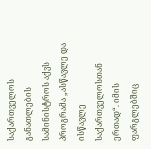საქართველოს განათლების სამინისტროს აქვს პროგრამა „ასწავლე და ისწავლე საქართველოსთან ერთად“. იმის ფარგლებშიც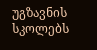უგზავნის სკოლებს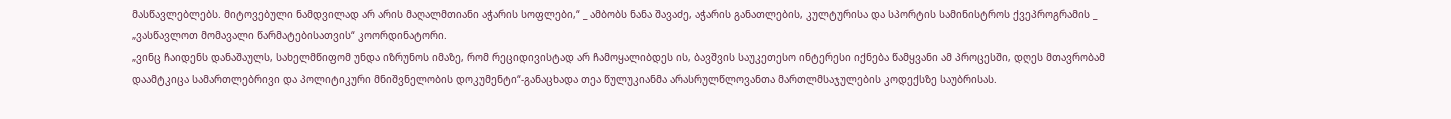მასწავლებლებს. მიტოვებული ნამდვილად არ არის მაღალმთიანი აჭარის სოფლები,“ _ ამბობს ნანა შავაძე, აჭარის განათლების, კულტურისა და სპორტის სამინისტროს ქვეპროგრამის _ „ვასწავლოთ მომავალი წარმატებისათვის“ კოორდინატორი.
„ვინც ჩაიდენს დანაშაულს, სახელმწიფომ უნდა იზრუნოს იმაზე, რომ რეციდივისტად არ ჩამოყალიბდეს ის, ბავშვის საუკეთესო ინტერესი იქნება წამყვანი ამ პროცესში, დღეს მთავრობამ დაამტკიცა სამართლებრივი და პოლიტიკური მნიშვნელობის დოკუმენტი“-განაცხადა თეა წულუკიანმა არასრულწლოვანთა მართლმსაჯულების კოდექსზე საუბრისას.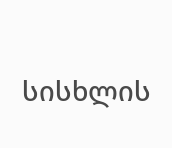სისხლის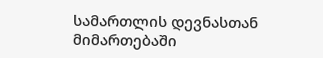სამართლის დევნასთან მიმართებაში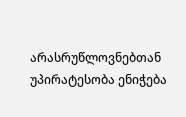არასრუწლოვნებთან უპირატესობა ენიჭება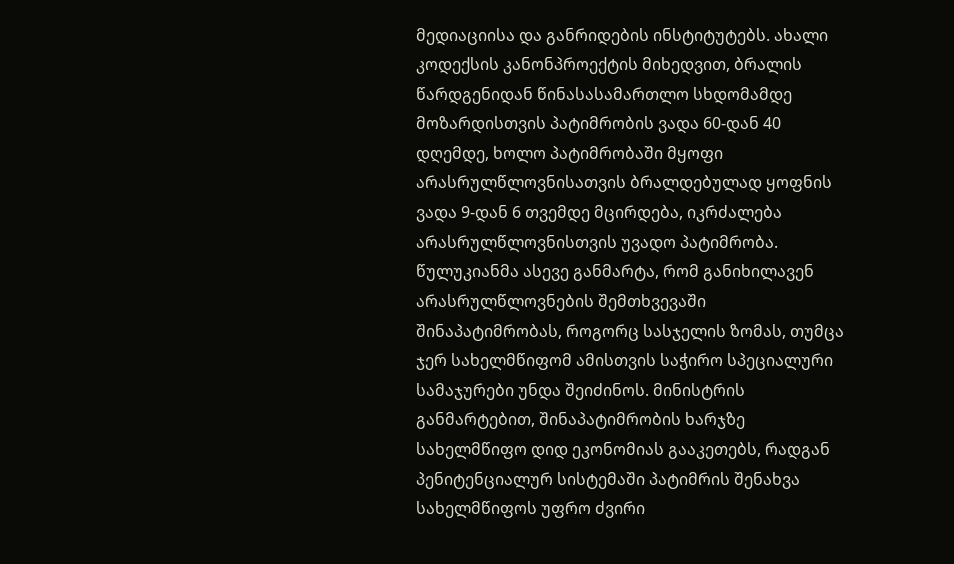მედიაციისა და განრიდების ინსტიტუტებს. ახალი კოდექსის კანონპროექტის მიხედვით, ბრალის წარდგენიდან წინასასამართლო სხდომამდე მოზარდისთვის პატიმრობის ვადა 60-დან 40 დღემდე, ხოლო პატიმრობაში მყოფი არასრულწლოვნისათვის ბრალდებულად ყოფნის ვადა 9-დან 6 თვემდე მცირდება, იკრძალება არასრულწლოვნისთვის უვადო პატიმრობა.
წულუკიანმა ასევე განმარტა, რომ განიხილავენ არასრულწლოვნების შემთხვევაში შინაპატიმრობას, როგორც სასჯელის ზომას, თუმცა ჯერ სახელმწიფომ ამისთვის საჭირო სპეციალური სამაჯურები უნდა შეიძინოს. მინისტრის განმარტებით, შინაპატიმრობის ხარჯზე სახელმწიფო დიდ ეკონომიას გააკეთებს, რადგან პენიტენციალურ სისტემაში პატიმრის შენახვა სახელმწიფოს უფრო ძვირი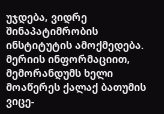უჯდება, ვიდრე შინაპატიმრობის ინსტიტუტის ამოქმედება.
მერიის ინფორმაციით, მემორანდუმს ხელი მოაწერეს ქალაქ ბათუმის ვიცე-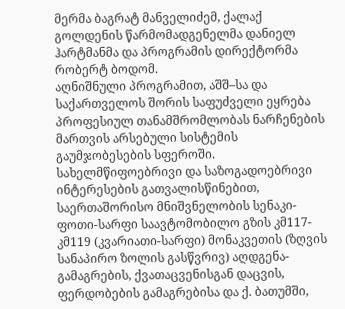მერმა ბაგრატ მანველიძემ, ქალაქ გოლდენის წარმომადგენელმა დანიელ ჰარტმანმა და პროგრამის დირექტორმა რობერტ ბოდომ.
აღნიშნული პროგრამით, აშშ–სა და საქართველოს შორის საფუძველი ეყრება პროფესიულ თანამშრომლობას ნარჩენების მართვის არსებული სისტემის გაუმჯობესების სფეროში.
სახელმწიფოებრივი და საზოგადოებრივი ინტერესების გათვალისწინებით, საერთაშორისო მნიშვნელობის სენაკი-ფოთი-სარფი საავტომობილო გზის კმ117-კმ119 (კვარიათი-სარფი) მონაკვეთის (ზღვის სანაპირო ზოლის გასწვრივ) აღდგენა-გამაგრების, ქვათაცვენისგან დაცვის, ფერდობების გამაგრებისა და ქ. ბათუმში,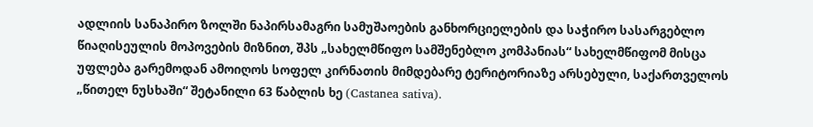ადლიის სანაპირო ზოლში ნაპირსამაგრი სამუშაოების განხორციელების და საჭირო სასარგებლო წიაღისეულის მოპოვების მიზნით, შპს „სახელმწიფო სამშენებლო კომპანიას“ სახელმწიფომ მისცა უფლება გარემოდან ამოიღოს სოფელ კირნათის მიმდებარე ტერიტორიაზე არსებული, საქართველოს „წითელ ნუსხაში“ შეტანილი 63 წაბლის ხე (Castanea sativa).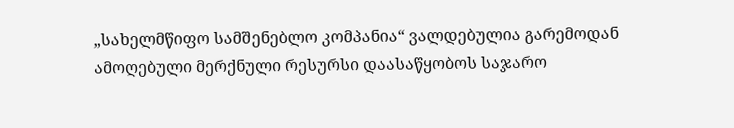„სახელმწიფო სამშენებლო კომპანია“ ვალდებულია გარემოდან ამოღებული მერქნული რესურსი დაასაწყობოს საჯარო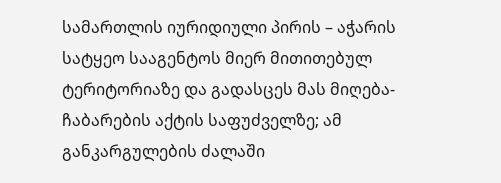სამართლის იურიდიული პირის – აჭარის სატყეო სააგენტოს მიერ მითითებულ ტერიტორიაზე და გადასცეს მას მიღება-ჩაბარების აქტის საფუძველზე; ამ განკარგულების ძალაში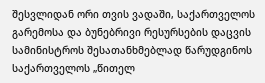შესვლიდან ორი თვის ვადაში, საქართველოს გარემოსა და ბუნებრივი რესურსების დაცვის სამინისტროს შესათანხმებლად წარუდგინოს საქართველოს „წითელ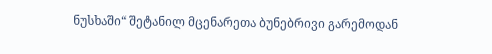ნუსხაში“ შეტანილ მცენარეთა ბუნებრივი გარემოდან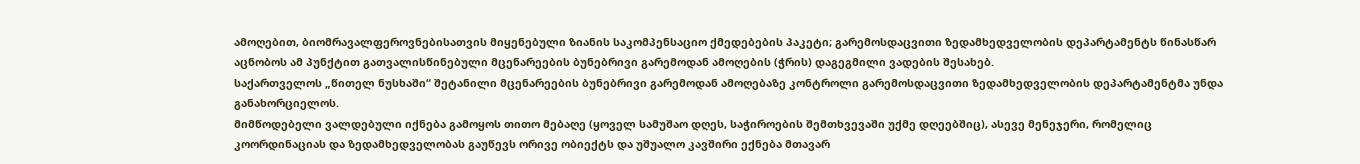ამოღებით, ბიომრავალფეროვნებისათვის მიყენებული ზიანის საკომპენსაციო ქმედებების პაკეტი; გარემოსდაცვითი ზედამხედველობის დეპარტამენტს წინასწარ აცნობოს ამ პუნქტით გათვალისწინებული მცენარეების ბუნებრივი გარემოდან ამოღების (ჭრის) დაგეგმილი ვადების შესახებ.
საქართველოს „წითელ ნუსხაში“ შეტანილი მცენარეების ბუნებრივი გარემოდან ამოღებაზე კონტროლი გარემოსდაცვითი ზედამხედველობის დეპარტამენტმა უნდა განახორციელოს.
მიმწოდებელი ვალდებული იქნება გამოყოს თითო მებაღე (ყოველ სამუშაო დღეს, საჭიროების შემთხვევაში უქმე დღეებშიც), ასევე მენეჯერი, რომელიც კოორდინაციას და ზედამხედველობას გაუწევს ორივე ობიექტს და უშუალო კავშირი ექნება მთავარ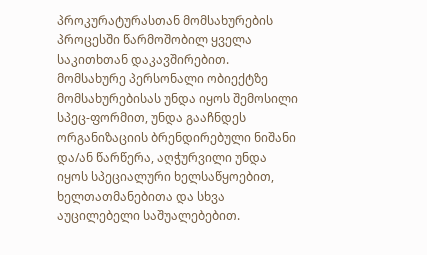პროკურატურასთან მომსახურების პროცესში წარმოშობილ ყველა საკითხთან დაკავშირებით.
მომსახურე პერსონალი ობიექტზე მომსახურებისას უნდა იყოს შემოსილი სპეც-ფორმით, უნდა გააჩნდეს ორგანიზაციის ბრენდირებული ნიშანი და/ან წარწერა, აღჭურვილი უნდა იყოს სპეციალური ხელსაწყოებით, ხელთათმანებითა და სხვა აუცილებელი საშუალებებით.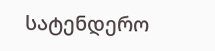სატენდერო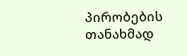პირობების თანახმად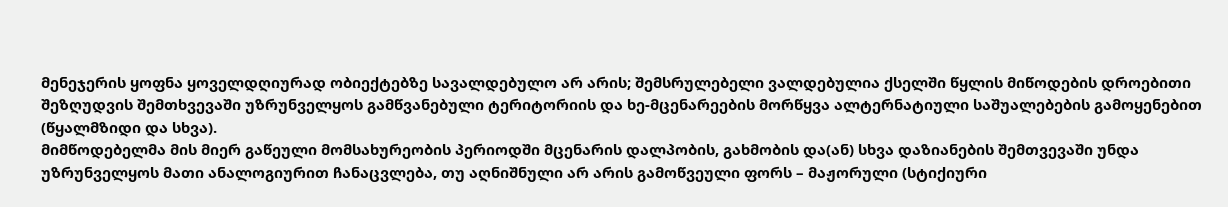მენეჯერის ყოფნა ყოველდღიურად ობიექტებზე სავალდებულო არ არის; შემსრულებელი ვალდებულია ქსელში წყლის მიწოდების დროებითი შეზღუდვის შემთხვევაში უზრუნველყოს გამწვანებული ტერიტორიის და ხე-მცენარეების მორწყვა ალტერნატიული საშუალებების გამოყენებით (წყალმზიდი და სხვა).
მიმწოდებელმა მის მიერ გაწეული მომსახურეობის პერიოდში მცენარის დალპობის, გახმობის და(ან) სხვა დაზიანების შემთვევაში უნდა უზრუნველყოს მათი ანალოგიურით ჩანაცვლება, თუ აღნიშნული არ არის გამოწვეული ფორს – მაჟორული (სტიქიური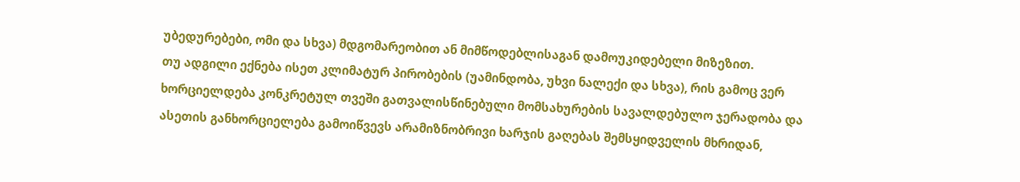უბედურებები, ომი და სხვა) მდგომარეობით ან მიმწოდებლისაგან დამოუკიდებელი მიზეზით.
თუ ადგილი ექნება ისეთ კლიმატურ პირობების (უამინდობა, უხვი ნალექი და სხვა), რის გამოც ვერ ხორციელდება კონკრეტულ თვეში გათვალისწინებული მომსახურების სავალდებულო ჯერადობა და ასეთის განხორციელება გამოიწვევს არამიზნობრივი ხარჯის გაღებას შემსყიდველის მხრიდან,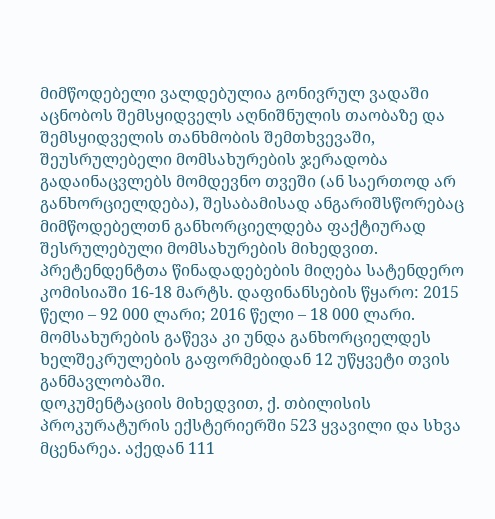მიმწოდებელი ვალდებულია გონივრულ ვადაში აცნობოს შემსყიდველს აღნიშნულის თაობაზე და შემსყიდველის თანხმობის შემთხვევაში, შეუსრულებელი მომსახურების ჯერადობა გადაინაცვლებს მომდევნო თვეში (ან საერთოდ არ განხორციელდება), შესაბამისად ანგარიშსწორებაც მიმწოდებელთნ განხორციელდება ფაქტიურად შესრულებული მომსახურების მიხედვით.
პრეტენდენტთა წინადადებების მიღება სატენდერო კომისიაში 16-18 მარტს. დაფინანსების წყარო: 2015 წელი – 92 000 ლარი; 2016 წელი – 18 000 ლარი. მომსახურების გაწევა კი უნდა განხორციელდეს ხელშეკრულების გაფორმებიდან 12 უწყვეტი თვის განმავლობაში.
დოკუმენტაციის მიხედვით, ქ. თბილისის პროკურატურის ექსტერიერში 523 ყვავილი და სხვა მცენარეა. აქედან 111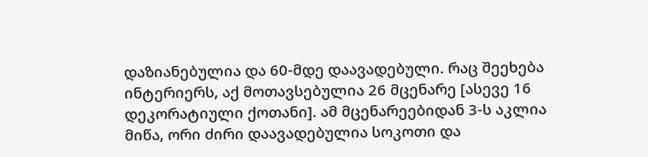დაზიანებულია და 60-მდე დაავადებული. რაც შეეხება ინტერიერს, აქ მოთავსებულია 26 მცენარე [ასევე 16 დეკორატიული ქოთანი]. ამ მცენარეებიდან 3-ს აკლია მიწა, ორი ძირი დაავადებულია სოკოთი და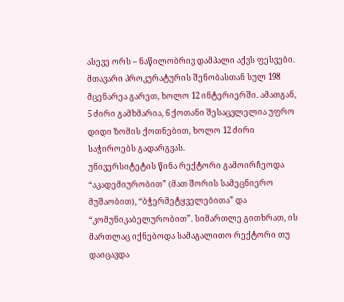ასევე ორს – ნაწილობრივ დამპალი აქვს ფესვები.
მთავარი პროკურატურის შენობასთან სულ 198 მცენარეა გარეთ, ხოლო 12 ინტერიერში. ამათგან, 5 ძირი გამხმარია, 6 ქოთანი შესაცვლელია უფრო დიდი ზომის ქოთნებით, ხოლო 12 ძირი საჭიროებს გადარგვას.
უნივერსიტეტის წინა რექტორი გამოირჩეოდა “აკადემიურობით” (მათ შორის სამეცნიერო მუშაობით), “ბჭერმეტყველებითა” და “კომუნიკაბელურობით”. სიმართლე გითხრათ, ის მართლაც იქნებოდა სამაგალითო რექტორი თუ დაიცავდა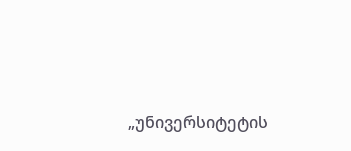„უნივერსიტეტის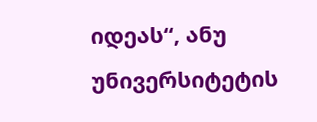იდეას“, ანუ უნივერსიტეტის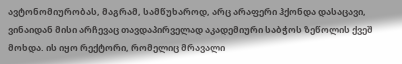ავტონომიურობას, მაგრამ, სამწუხაროდ, არც არაფერი ჰქონდა დასაცავი, ვინაიდან მისი არჩევაც თავდაპირველად აკადემიური საბჭოს ზეწოლის ქვეშ მოხდა. ის იყო რექტორი, რომელიც მრავალი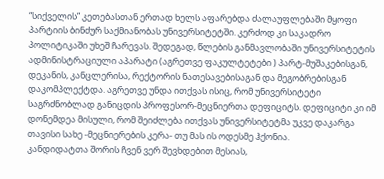“სიქველის” კეთებასთან ერთად ხელს აფარებდა ძალაუფლებაში მყოფი პარტიის ბინძურ საქმიანობას უნივერსიტეტში. კერძოდ კი საკადრო პოლიტიკაში უხეშ ჩარევას. შედეგად, წლების განმავლობაში უნივერსიტეტის ადმინისტრაციული აპარატი (აგრეთვე ფაკულტეტები ) პარტ-მუშაკებისგან, დეკანის, კანცლერისა, რექტორის ნათესავებისაგან და მეგობრებისგან დაკომპლექტდა. აგრეთვე უნდა ითქვას ისიც, რომ უნივერსიტეტი საგრძნობლად განიცდის პროფესორ-მეცნიერთა დეფიციტს. დეფიციტი კი იმ დონემდეა მისული, რომ შეიძლება ითქვას უნივერსიტეტმა უკვე დაკარგა თავისი სახე -მეცნიერების კერა- თუ მას ის ოდესმე ჰქონია.
კანდიდატთა შორის ჩვენ ვერ შევხდებით მესიას,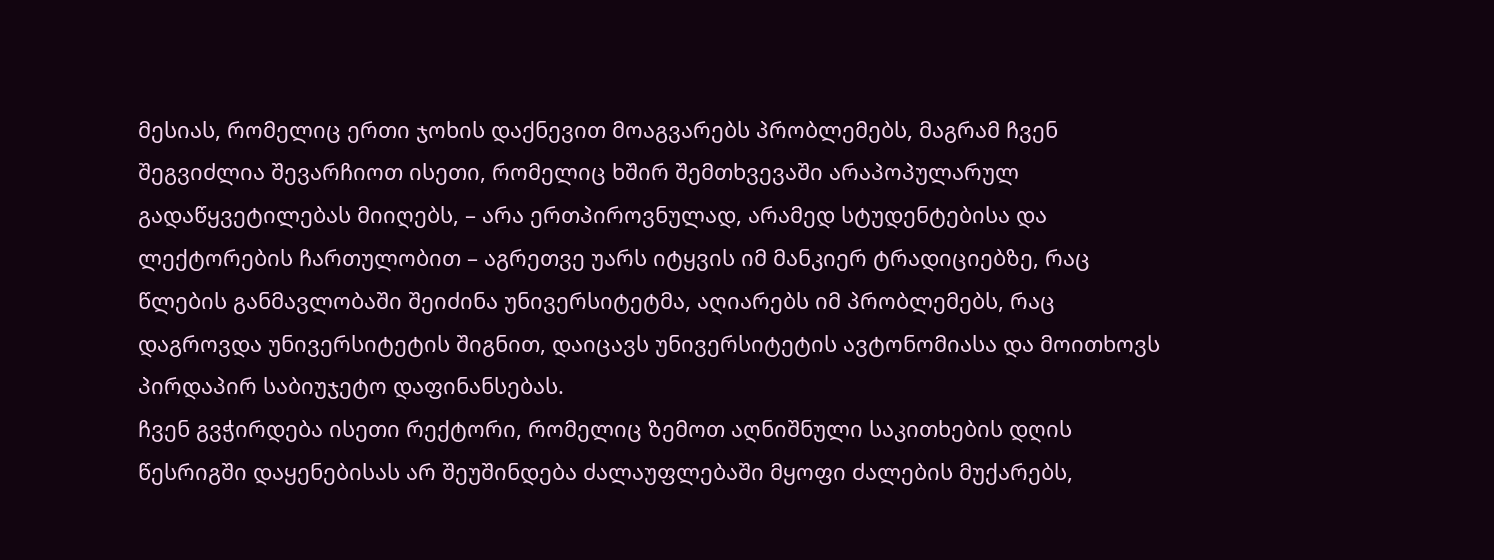მესიას, რომელიც ერთი ჯოხის დაქნევით მოაგვარებს პრობლემებს, მაგრამ ჩვენ შეგვიძლია შევარჩიოთ ისეთი, რომელიც ხშირ შემთხვევაში არაპოპულარულ გადაწყვეტილებას მიიღებს, – არა ერთპიროვნულად, არამედ სტუდენტებისა და ლექტორების ჩართულობით – აგრეთვე უარს იტყვის იმ მანკიერ ტრადიციებზე, რაც წლების განმავლობაში შეიძინა უნივერსიტეტმა, აღიარებს იმ პრობლემებს, რაც დაგროვდა უნივერსიტეტის შიგნით, დაიცავს უნივერსიტეტის ავტონომიასა და მოითხოვს პირდაპირ საბიუჯეტო დაფინანსებას.
ჩვენ გვჭირდება ისეთი რექტორი, რომელიც ზემოთ აღნიშნული საკითხების დღის წესრიგში დაყენებისას არ შეუშინდება ძალაუფლებაში მყოფი ძალების მუქარებს,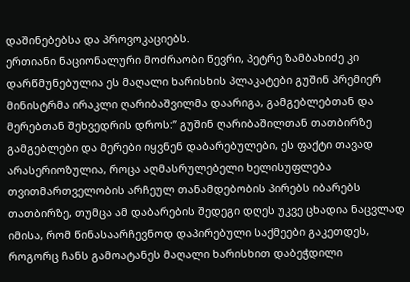დაშინებებსა და პროვოკაციებს.
ერთიანი ნაციონალური მოძრაობი წევრი, პეტრე ზამბახიძე კი დარწმუნებულია ეს მაღალი ხარისხის პლაკატები გუშინ პრემიერ მინისტრმა ირაკლი ღარიბაშვილმა დაარიგა, გამგებლებთან და მერებთან შეხვედრის დროს:” გუშინ ღარიბაშილთან თათბირზე გამგებლები და მერები იყვნენ დაბარებულები, ეს ფაქტი თავად არასერიოზულია, როცა აღმასრულებელი ხელისუფლება თვითმართველობის არჩეულ თანამდებობის პირებს იბარებს თათბირზე, თუმცა ამ დაბარების შედეგი დღეს უკვე ცხადია ნაცვლად იმისა, რომ წინასაარჩევნოდ დაპირებული საქმეები გაკეთდეს, როგორც ჩანს გამოატანეს მაღალი ხარისხით დაბეჭდილი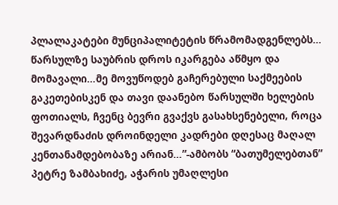პლალაკატები მუნციპალიტეტის წრამომადგენლებს… წარსულზე საუბრის დროს იკარგება აწმყო და მომავალი…მე მოვუწოდებ გაჩერებული საქმეების გაკეთებისკენ და თავი დაანებო წარსულში ხელების ფოთიალს, ჩვენც ბევრი გვაქვს გასახსენებელი, როცა შევარდნაძის დროინდელი კადრები დღესაც მაღალ კენთანამდებობაზე არიან…”-ამბობს “ბათუმელებთან” პეტრე ზამბახიძე, აჭარის უმაღლესი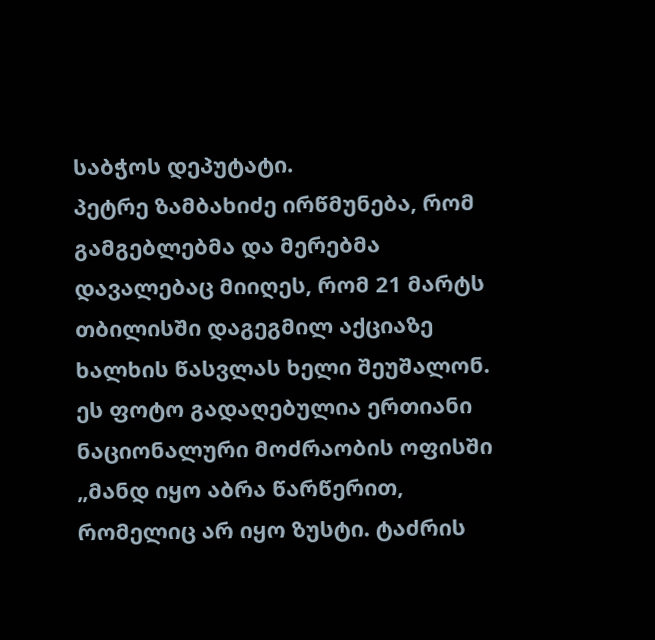საბჭოს დეპუტატი.
პეტრე ზამბახიძე ირწმუნება, რომ გამგებლებმა და მერებმა დავალებაც მიიღეს, რომ 21 მარტს თბილისში დაგეგმილ აქციაზე ხალხის წასვლას ხელი შეუშალონ.
ეს ფოტო გადაღებულია ერთიანი ნაციონალური მოძრაობის ოფისში
„მანდ იყო აბრა წარწერით, რომელიც არ იყო ზუსტი. ტაძრის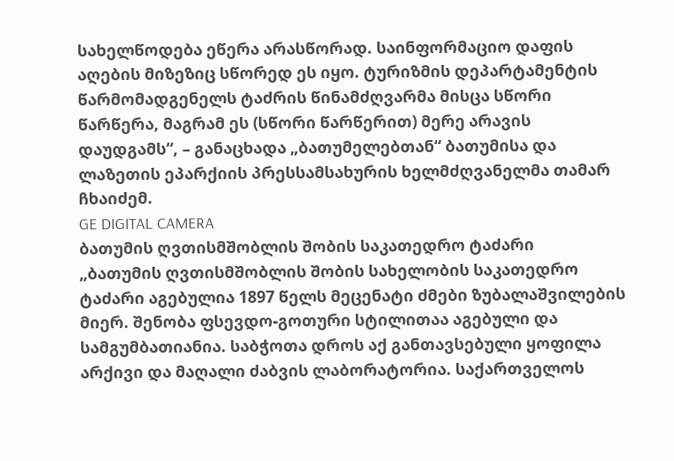სახელწოდება ეწერა არასწორად. საინფორმაციო დაფის აღების მიზეზიც სწორედ ეს იყო. ტურიზმის დეპარტამენტის წარმომადგენელს ტაძრის წინამძღვარმა მისცა სწორი წარწერა, მაგრამ ეს (სწორი წარწერით) მერე არავის დაუდგამს“, – განაცხადა „ბათუმელებთან“ ბათუმისა და ლაზეთის ეპარქიის პრესსამსახურის ხელმძღვანელმა თამარ ჩხაიძემ.
GE DIGITAL CAMERA
ბათუმის ღვთისმშობლის შობის საკათედრო ტაძარი
„ბათუმის ღვთისმშობლის შობის სახელობის საკათედრო ტაძარი აგებულია 1897 წელს მეცენატი ძმები ზუბალაშვილების მიერ. შენობა ფსევდო-გოთური სტილითაა აგებული და სამგუმბათიანია. საბჭოთა დროს აქ განთავსებული ყოფილა არქივი და მაღალი ძაბვის ლაბორატორია. საქართველოს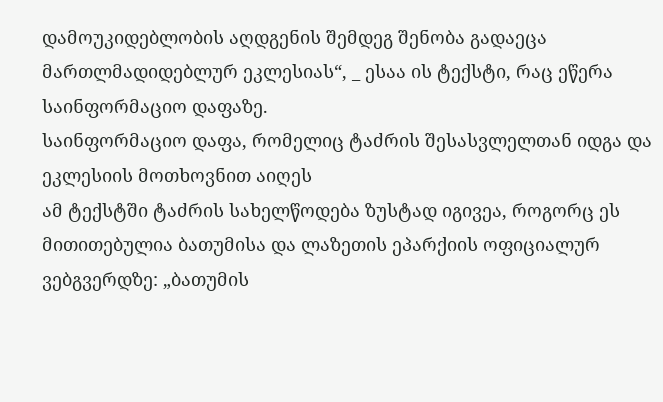დამოუკიდებლობის აღდგენის შემდეგ შენობა გადაეცა მართლმადიდებლურ ეკლესიას“, _ ესაა ის ტექსტი, რაც ეწერა საინფორმაციო დაფაზე.
საინფორმაციო დაფა, რომელიც ტაძრის შესასვლელთან იდგა და ეკლესიის მოთხოვნით აიღეს
ამ ტექსტში ტაძრის სახელწოდება ზუსტად იგივეა, როგორც ეს მითითებულია ბათუმისა და ლაზეთის ეპარქიის ოფიციალურ ვებგვერდზე: „ბათუმის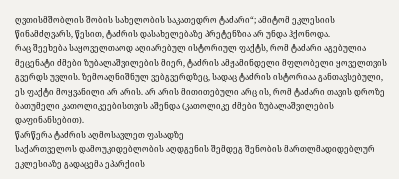ღვთისმშობლის შობის სახელობის საკათედრო ტაძარი“; ამიტომ ეკლესიის წინამძღვარს, წესით, ტაძრის დასახელებაზე პრეტენზია არ უნდა ჰქონოდა.
რაც შეეხება საყოველთაოდ აღიარებულ ისტორიულ ფაქტს, რომ ტაძარი აგებულია მეცენატი ძმები ზუბალაშვილების მიერ, ტაძრის ამჟამინდელი მფლობელი ყოველთვის გვერდს უვლის. ზემოაღნიშნულ ვებგვერდზეც, სადაც ტაძრის ისტორიაა განთავსებული, ეს ფაქტი მოყვანილი არ არის. არ არის მითითებული არც ის, რომ ტაძარი თავის დროზე ბათუმელი კათოლიკეებისთვის აშენდა (კათოლიკე ძმები ზუბალაშვილების დაფინანსებით).
წარწერა ტაძრის აღმოსავლეთ ფასადზე
საქართველოს დამოუკიდებლობის აღდგენის შემდეგ შენობის მართლმადიდებლურ ეკლესიაზე გადაცემა ეპარქიის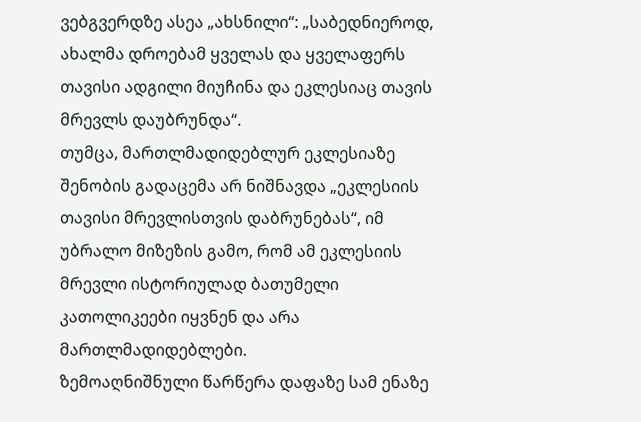ვებგვერდზე ასეა „ახსნილი“: „საბედნიეროდ, ახალმა დროებამ ყველას და ყველაფერს თავისი ადგილი მიუჩინა და ეკლესიაც თავის მრევლს დაუბრუნდა“.
თუმცა, მართლმადიდებლურ ეკლესიაზე შენობის გადაცემა არ ნიშნავდა „ეკლესიის თავისი მრევლისთვის დაბრუნებას“, იმ უბრალო მიზეზის გამო, რომ ამ ეკლესიის მრევლი ისტორიულად ბათუმელი კათოლიკეები იყვნენ და არა მართლმადიდებლები.
ზემოაღნიშნული წარწერა დაფაზე სამ ენაზე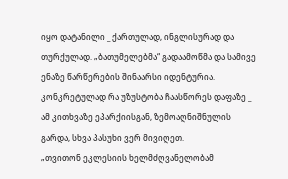იყო დატანილი _ ქართულად, ინგლისურად და თურქულად. „ბათუმელებმა“ გადაამოწმა და სამივე ენაზე წარწერების შინაარსი იდენტურია.
კონკრეტულად რა უზუსტობა ჩაასწორეს დაფაზე _ ამ კითხვაზე ეპარქიისგან, ზემოაღნიშნულის გარდა, სხვა პასუხი ვერ მივიღეთ.
„თვითონ ეკლესიის ხელმძღვანელობამ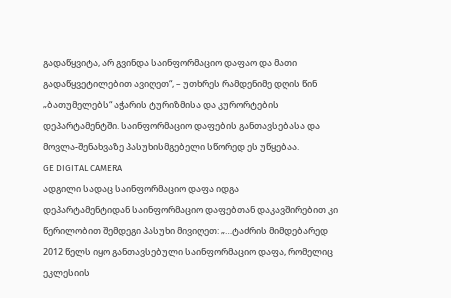გადაწყვიტა, არ გვინდა საინფორმაციო დაფაო და მათი გადაწყვეტილებით ავიღეთ“, – უთხრეს რამდენიმე დღის წინ „ბათუმელებს“ აჭარის ტურიზმისა და კურორტების დეპარტამენტში. საინფორმაციო დაფების განთავსებასა და მოვლა-შენახვაზე პასუხისმგებელი სწორედ ეს უწყებაა.
GE DIGITAL CAMERA
ადგილი სადაც საინფორმაციო დაფა იდგა
დეპარტამენტიდან საინფორმაციო დაფებთან დაკავშირებით კი წერილობით შემდეგი პასუხი მივიღეთ: „…ტაძრის მიმდებარედ 2012 წელს იყო განთავსებული საინფორმაციო დაფა, რომელიც ეკლესიის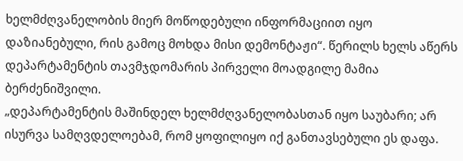ხელმძღვანელობის მიერ მოწოდებული ინფორმაციით იყო დაზიანებული, რის გამოც მოხდა მისი დემონტაჟი“. წერილს ხელს აწერს დეპარტამენტის თავმჯდომარის პირველი მოადგილე მამია ბერძენიშვილი.
„დეპარტამენტის მაშინდელ ხელმძღვანელობასთან იყო საუბარი; არ ისურვა სამღვდელოებამ, რომ ყოფილიყო იქ განთავსებული ეს დაფა.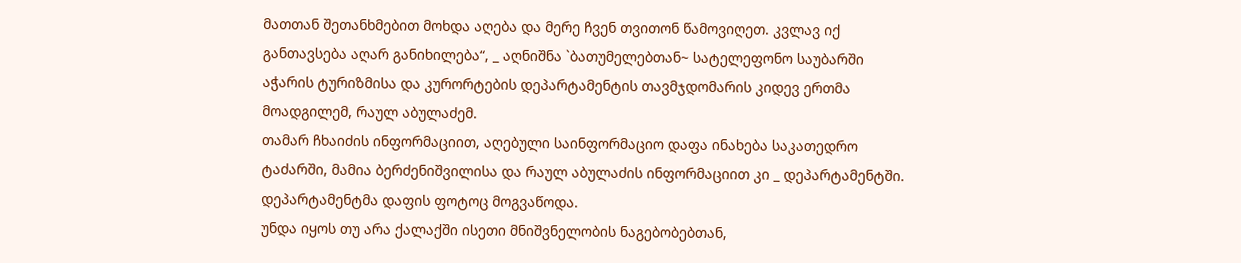მათთან შეთანხმებით მოხდა აღება და მერე ჩვენ თვითონ წამოვიღეთ. კვლავ იქ განთავსება აღარ განიხილება“, _ აღნიშნა `ბათუმელებთან~ სატელეფონო საუბარში აჭარის ტურიზმისა და კურორტების დეპარტამენტის თავმჯდომარის კიდევ ერთმა მოადგილემ, რაულ აბულაძემ.
თამარ ჩხაიძის ინფორმაციით, აღებული საინფორმაციო დაფა ინახება საკათედრო ტაძარში, მამია ბერძენიშვილისა და რაულ აბულაძის ინფორმაციით კი _ დეპარტამენტში. დეპარტამენტმა დაფის ფოტოც მოგვაწოდა.
უნდა იყოს თუ არა ქალაქში ისეთი მნიშვნელობის ნაგებობებთან,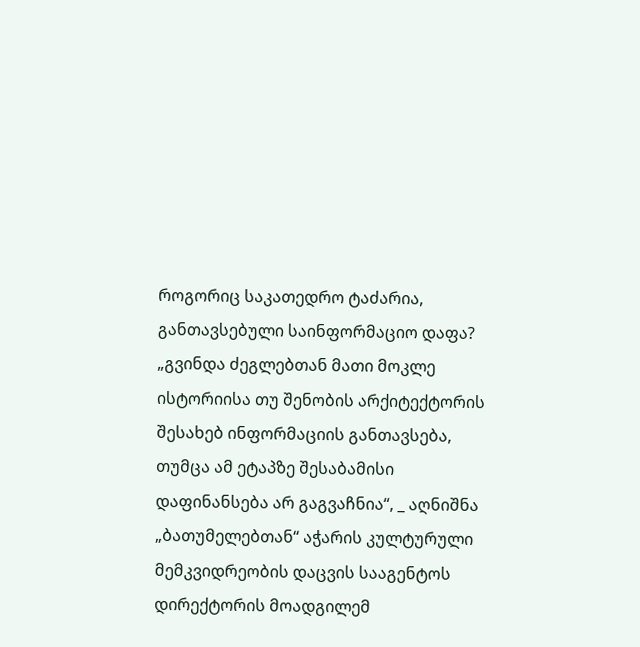როგორიც საკათედრო ტაძარია, განთავსებული საინფორმაციო დაფა?
„გვინდა ძეგლებთან მათი მოკლე ისტორიისა თუ შენობის არქიტექტორის შესახებ ინფორმაციის განთავსება, თუმცა ამ ეტაპზე შესაბამისი დაფინანსება არ გაგვაჩნია“, _ აღნიშნა „ბათუმელებთან“ აჭარის კულტურული მემკვიდრეობის დაცვის სააგენტოს დირექტორის მოადგილემ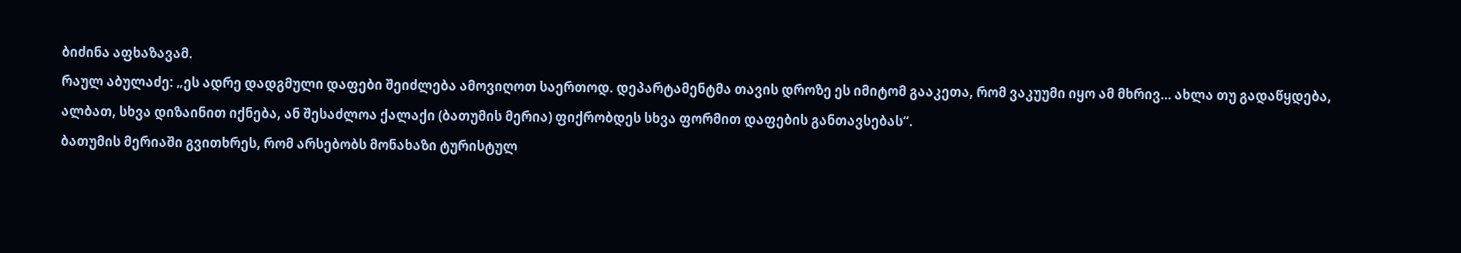ბიძინა აფხაზავამ.
რაულ აბულაძე: „ეს ადრე დადგმული დაფები შეიძლება ამოვიღოთ საერთოდ. დეპარტამენტმა თავის დროზე ეს იმიტომ გააკეთა, რომ ვაკუუმი იყო ამ მხრივ… ახლა თუ გადაწყდება, ალბათ, სხვა დიზაინით იქნება, ან შესაძლოა ქალაქი (ბათუმის მერია) ფიქრობდეს სხვა ფორმით დაფების განთავსებას“.
ბათუმის მერიაში გვითხრეს, რომ არსებობს მონახაზი ტურისტულ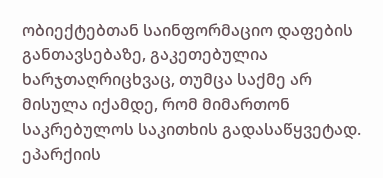ობიექტებთან საინფორმაციო დაფების განთავსებაზე, გაკეთებულია ხარჯთაღრიცხვაც, თუმცა საქმე არ მისულა იქამდე, რომ მიმართონ საკრებულოს საკითხის გადასაწყვეტად.
ეპარქიის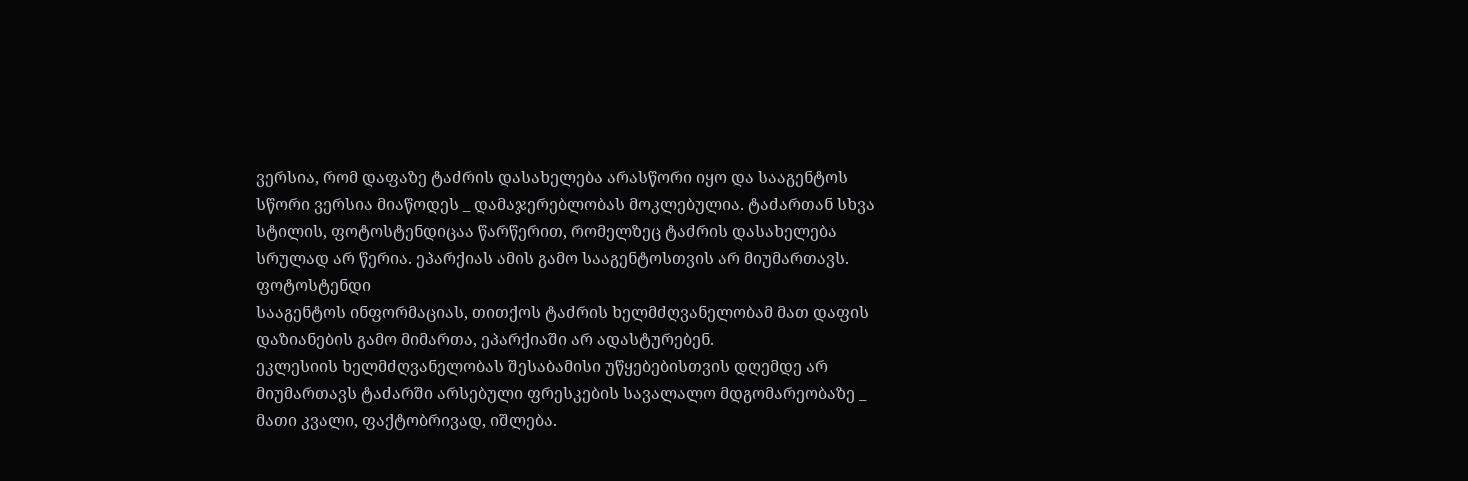ვერსია, რომ დაფაზე ტაძრის დასახელება არასწორი იყო და სააგენტოს სწორი ვერსია მიაწოდეს _ დამაჯერებლობას მოკლებულია. ტაძართან სხვა სტილის, ფოტოსტენდიცაა წარწერით, რომელზეც ტაძრის დასახელება სრულად არ წერია. ეპარქიას ამის გამო სააგენტოსთვის არ მიუმართავს.
ფოტოსტენდი
სააგენტოს ინფორმაციას, თითქოს ტაძრის ხელმძღვანელობამ მათ დაფის დაზიანების გამო მიმართა, ეპარქიაში არ ადასტურებენ.
ეკლესიის ხელმძღვანელობას შესაბამისი უწყებებისთვის დღემდე არ მიუმართავს ტაძარში არსებული ფრესკების სავალალო მდგომარეობაზე _ მათი კვალი, ფაქტობრივად, იშლება.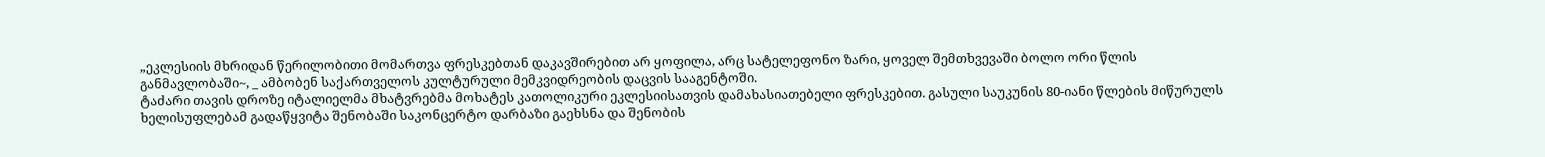„ეკლესიის მხრიდან წერილობითი მომართვა ფრესკებთან დაკავშირებით არ ყოფილა, არც სატელეფონო ზარი, ყოველ შემთხვევაში ბოლო ორი წლის განმავლობაში~, _ ამბობენ საქართველოს კულტურული მემკვიდრეობის დაცვის სააგენტოში.
ტაძარი თავის დროზე იტალიელმა მხატვრებმა მოხატეს კათოლიკური ეკლესიისათვის დამახასიათებელი ფრესკებით. გასული საუკუნის 80-იანი წლების მიწურულს ხელისუფლებამ გადაწყვიტა შენობაში საკონცერტო დარბაზი გაეხსნა და შენობის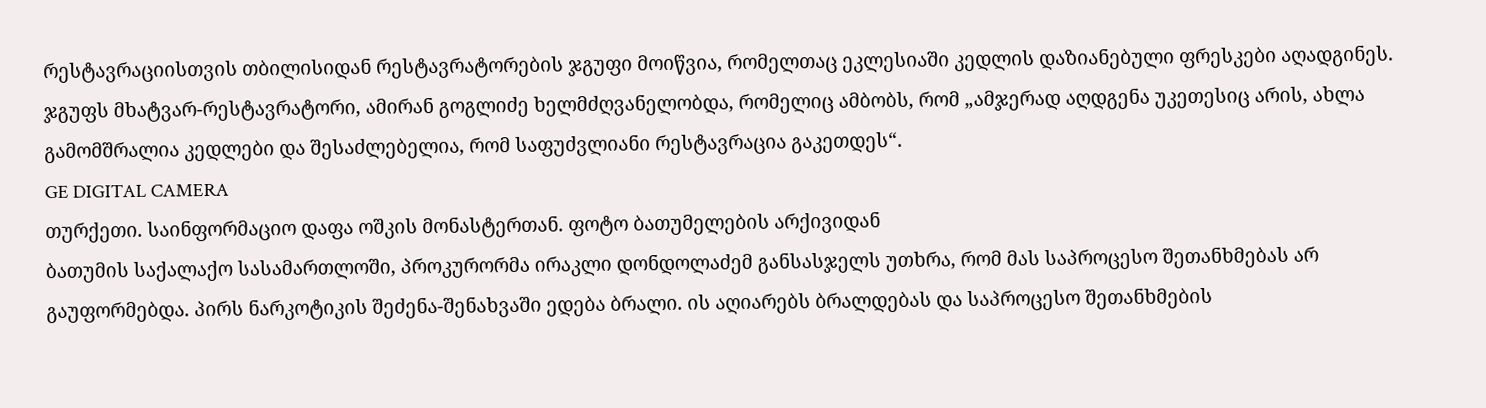რესტავრაციისთვის თბილისიდან რესტავრატორების ჯგუფი მოიწვია, რომელთაც ეკლესიაში კედლის დაზიანებული ფრესკები აღადგინეს.
ჯგუფს მხატვარ-რესტავრატორი, ამირან გოგლიძე ხელმძღვანელობდა, რომელიც ამბობს, რომ „ამჯერად აღდგენა უკეთესიც არის, ახლა გამომშრალია კედლები და შესაძლებელია, რომ საფუძვლიანი რესტავრაცია გაკეთდეს“.
GE DIGITAL CAMERA
თურქეთი. საინფორმაციო დაფა ოშკის მონასტერთან. ფოტო ბათუმელების არქივიდან
ბათუმის საქალაქო სასამართლოში, პროკურორმა ირაკლი დონდოლაძემ განსასჯელს უთხრა, რომ მას საპროცესო შეთანხმებას არ გაუფორმებდა. პირს ნარკოტიკის შეძენა-შენახვაში ედება ბრალი. ის აღიარებს ბრალდებას და საპროცესო შეთანხმების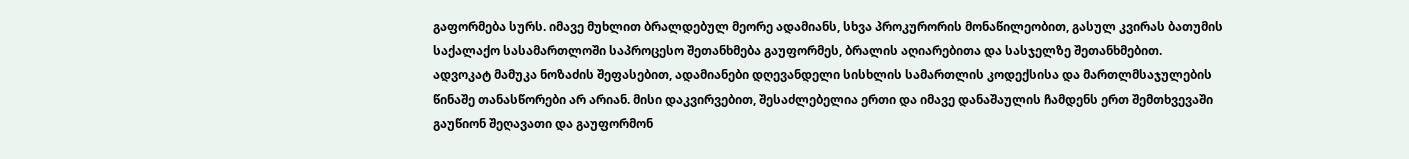გაფორმება სურს. იმავე მუხლით ბრალდებულ მეორე ადამიანს, სხვა პროკურორის მონაწილეობით, გასულ კვირას ბათუმის საქალაქო სასამართლოში საპროცესო შეთანხმება გაუფორმეს, ბრალის აღიარებითა და სასჯელზე შეთანხმებით.
ადვოკატ მამუკა ნოზაძის შეფასებით, ადამიანები დღევანდელი სისხლის სამართლის კოდექსისა და მართლმსაჯულების წინაშე თანასწორები არ არიან. მისი დაკვირვებით, შესაძლებელია ერთი და იმავე დანაშაულის ჩამდენს ერთ შემთხვევაში გაუწიონ შეღავათი და გაუფორმონ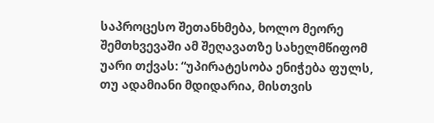საპროცესო შეთანხმება, ხოლო მეორე შემთხვევაში ამ შეღავათზე სახელმწიფომ უარი თქვას: “უპირატესობა ენიჭება ფულს, თუ ადამიანი მდიდარია, მისთვის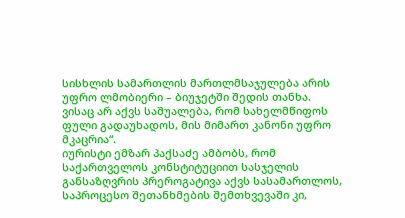სისხლის სამართლის მართლმსაჯულება არის უფრო ლმობიერი – ბიუჯეტში შედის თანხა. ვისაც არ აქვს საშუალება, რომ სახელმწიფოს ფული გადაუხადოს, მის მიმართ კანონი უფრო მკაცრია“.
იურისტი ემზარ პაქსაძე ამბობს, რომ საქართველოს კონსტიტუციით სასჯელის განსაზღვრის პრეროგატივა აქვს სასამართლოს, საპროცესო შეთანხმების შემთხვევაში კი,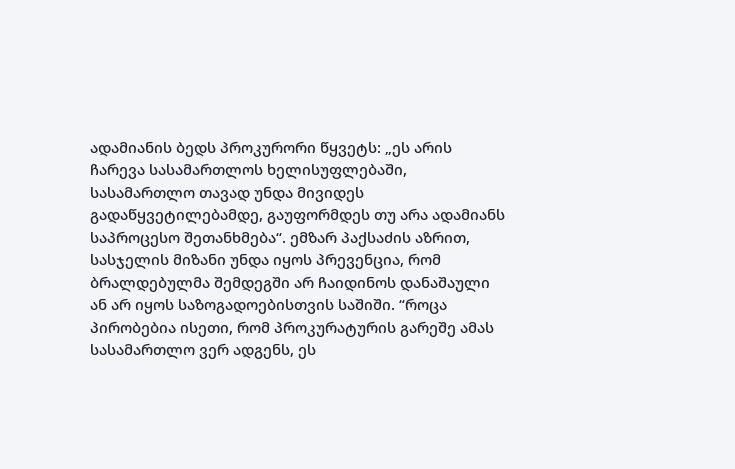ადამიანის ბედს პროკურორი წყვეტს: „ეს არის ჩარევა სასამართლოს ხელისუფლებაში, სასამართლო თავად უნდა მივიდეს გადაწყვეტილებამდე, გაუფორმდეს თუ არა ადამიანს საპროცესო შეთანხმება“. ემზარ პაქსაძის აზრით, სასჯელის მიზანი უნდა იყოს პრევენცია, რომ ბრალდებულმა შემდეგში არ ჩაიდინოს დანაშაული ან არ იყოს საზოგადოებისთვის საშიში. “როცა პირობებია ისეთი, რომ პროკურატურის გარეშე ამას სასამართლო ვერ ადგენს, ეს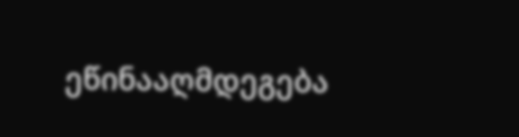ეწინააღმდეგება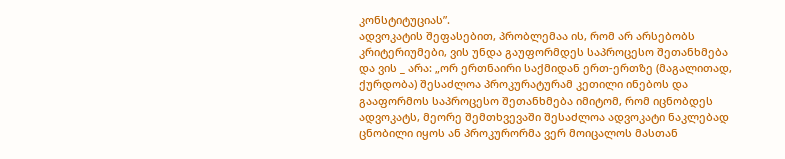კონსტიტუციას”.
ადვოკატის შეფასებით, პრობლემაა ის, რომ არ არსებობს კრიტერიუმები, ვის უნდა გაუფორმდეს საპროცესო შეთანხმება და ვის _ არა: „ორ ერთნაირი საქმიდან ერთ-ერთზე (მაგალითად, ქურდობა) შესაძლოა პროკურატურამ კეთილი ინებოს და გააფორმოს საპროცესო შეთანხმება იმიტომ, რომ იცნობდეს ადვოკატს, მეორე შემთხვევაში შესაძლოა ადვოკატი ნაკლებად ცნობილი იყოს ან პროკურორმა ვერ მოიცალოს მასთან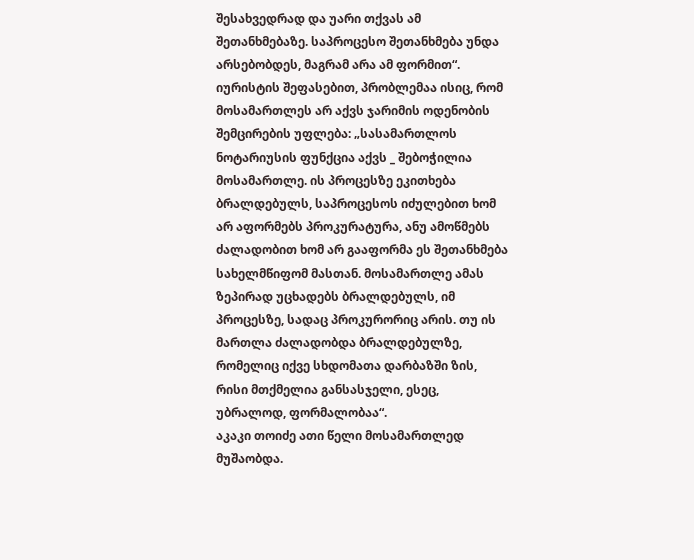შესახვედრად და უარი თქვას ამ შეთანხმებაზე. საპროცესო შეთანხმება უნდა არსებობდეს, მაგრამ არა ამ ფორმით“. იურისტის შეფასებით, პრობლემაა ისიც, რომ მოსამართლეს არ აქვს ჯარიმის ოდენობის შემცირების უფლება: „სასამართლოს ნოტარიუსის ფუნქცია აქვს _ შებოჭილია მოსამართლე. ის პროცესზე ეკითხება ბრალდებულს, საპროცესოს იძულებით ხომ არ აფორმებს პროკურატურა, ანუ ამოწმებს ძალადობით ხომ არ გააფორმა ეს შეთანხმება სახელმწიფომ მასთან. მოსამართლე ამას ზეპირად უცხადებს ბრალდებულს, იმ პროცესზე, სადაც პროკურორიც არის. თუ ის მართლა ძალადობდა ბრალდებულზე, რომელიც იქვე სხდომათა დარბაზში ზის, რისი მთქმელია განსასჯელი, ესეც, უბრალოდ, ფორმალობაა“.
აკაკი თოიძე ათი წელი მოსამართლედ მუშაობდა.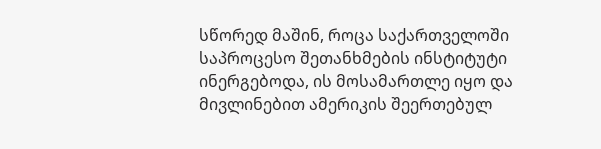სწორედ მაშინ, როცა საქართველოში საპროცესო შეთანხმების ინსტიტუტი ინერგებოდა, ის მოსამართლე იყო და მივლინებით ამერიკის შეერთებულ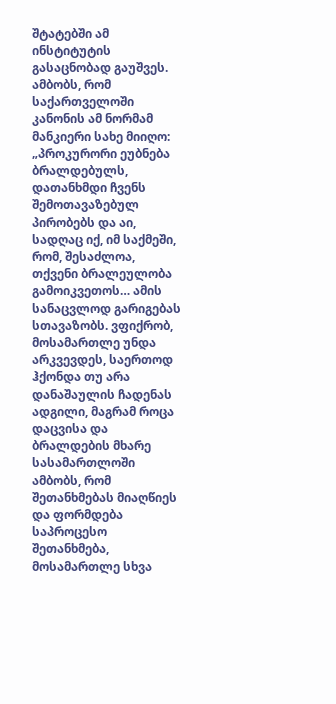შტატებში ამ ინსტიტუტის გასაცნობად გაუშვეს. ამბობს, რომ საქართველოში კანონის ამ ნორმამ მანკიერი სახე მიიღო: „პროკურორი ეუბნება ბრალდებულს, დათანხმდი ჩვენს შემოთავაზებულ პირობებს და აი, სადღაც იქ, იმ საქმეში, რომ, შესაძლოა, თქვენი ბრალეულობა გამოიკვეთოს… ამის სანაცვლოდ გარიგებას სთავაზობს. ვფიქრობ, მოსამართლე უნდა არკვევდეს, საერთოდ ჰქონდა თუ არა დანაშაულის ჩადენას ადგილი, მაგრამ როცა დაცვისა და ბრალდების მხარე სასამართლოში ამბობს, რომ შეთანხმებას მიაღწიეს და ფორმდება საპროცესო შეთანხმება, მოსამართლე სხვა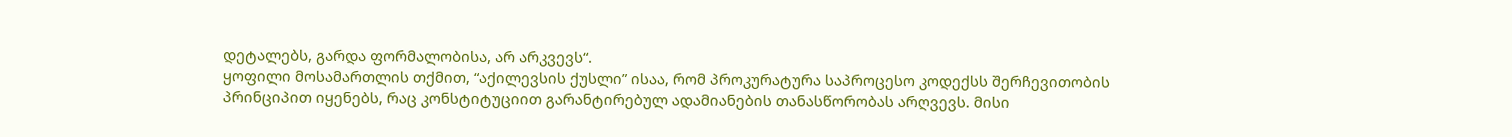დეტალებს, გარდა ფორმალობისა, არ არკვევს“.
ყოფილი მოსამართლის თქმით, “აქილევსის ქუსლი” ისაა, რომ პროკურატურა საპროცესო კოდექსს შერჩევითობის პრინციპით იყენებს, რაც კონსტიტუციით გარანტირებულ ადამიანების თანასწორობას არღვევს. მისი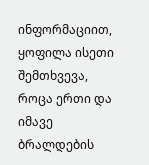ინფორმაციით, ყოფილა ისეთი შემთხვევა, როცა ერთი და იმავე ბრალდების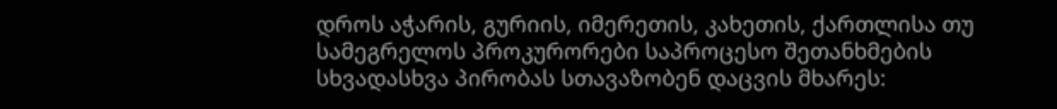დროს აჭარის, გურიის, იმერეთის, კახეთის, ქართლისა თუ სამეგრელოს პროკურორები საპროცესო შეთანხმების სხვადასხვა პირობას სთავაზობენ დაცვის მხარეს: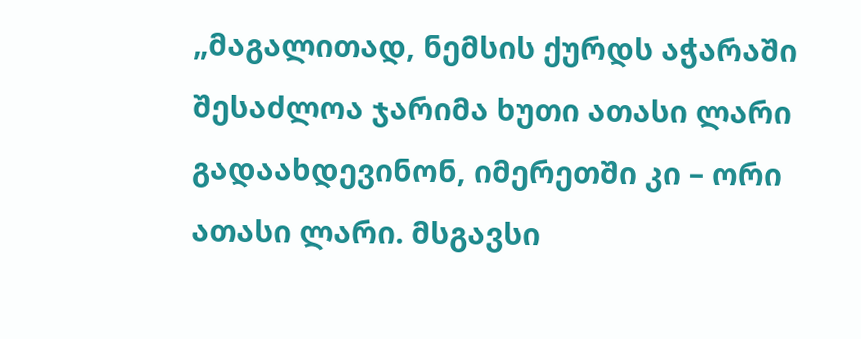„მაგალითად, ნემსის ქურდს აჭარაში შესაძლოა ჯარიმა ხუთი ათასი ლარი გადაახდევინონ, იმერეთში კი – ორი ათასი ლარი. მსგავსი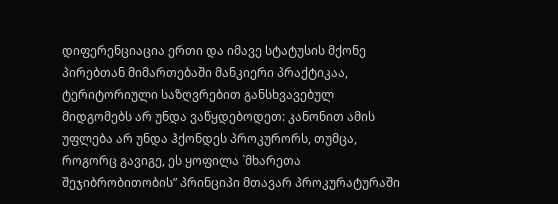დიფერენციაცია ერთი და იმავე სტატუსის მქონე პირებთან მიმართებაში მანკიერი პრაქტიკაა, ტერიტორიული საზღვრებით განსხვავებულ მიდგომებს არ უნდა ვაწყდებოდეთ: კანონით ამის უფლება არ უნდა ჰქონდეს პროკურორს, თუმცა, როგორც გავიგე, ეს ყოფილა `მხარეთა შეჯიბრობითობის” პრინციპი მთავარ პროკურატურაში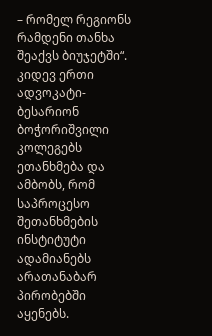– რომელ რეგიონს რამდენი თანხა შეაქვს ბიუჯეტში“.
კიდევ ერთი ადვოკატი- ბესარიონ ბოჭორიშვილი კოლეგებს ეთანხმება და ამბობს, რომ საპროცესო შეთანხმების ინსტიტუტი ადამიანებს არათანაბარ პირობებში აყენებს.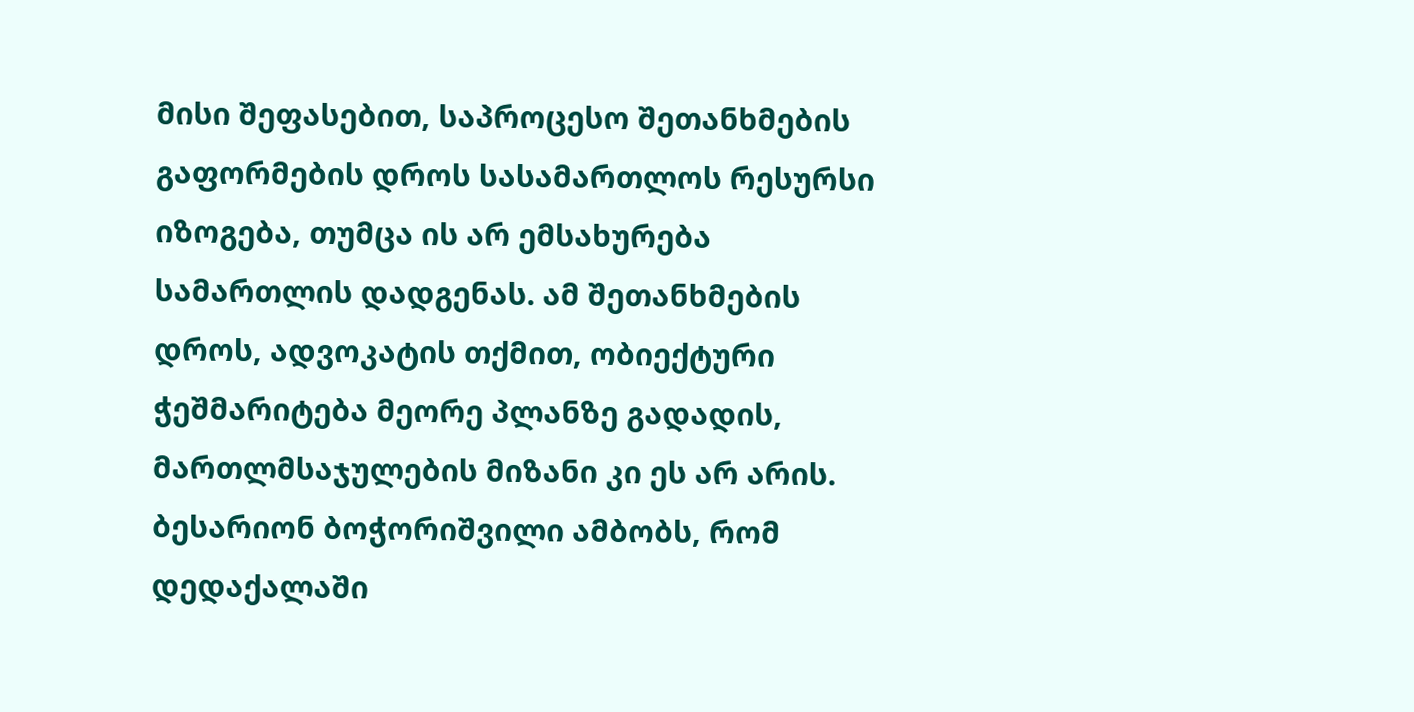მისი შეფასებით, საპროცესო შეთანხმების გაფორმების დროს სასამართლოს რესურსი იზოგება, თუმცა ის არ ემსახურება სამართლის დადგენას. ამ შეთანხმების დროს, ადვოკატის თქმით, ობიექტური ჭეშმარიტება მეორე პლანზე გადადის, მართლმსაჯულების მიზანი კი ეს არ არის.
ბესარიონ ბოჭორიშვილი ამბობს, რომ დედაქალაში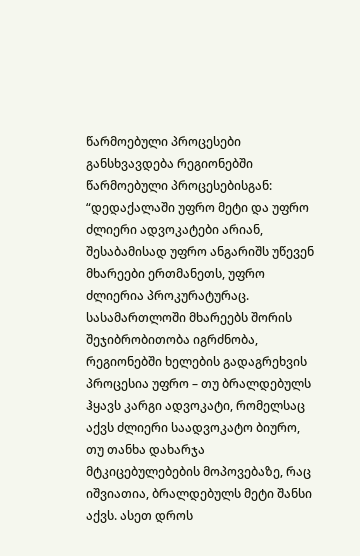წარმოებული პროცესები განსხვავდება რეგიონებში წარმოებული პროცესებისგან: “დედაქალაში უფრო მეტი და უფრო ძლიერი ადვოკატები არიან, შესაბამისად უფრო ანგარიშს უწევენ მხარეები ერთმანეთს, უფრო ძლიერია პროკურატურაც. სასამართლოში მხარეებს შორის შეჯიბრობითობა იგრძნობა, რეგიონებში ხელების გადაგრეხვის პროცესია უფრო – თუ ბრალდებულს ჰყავს კარგი ადვოკატი, რომელსაც აქვს ძლიერი საადვოკატო ბიურო, თუ თანხა დახარჯა მტკიცებულებების მოპოვებაზე, რაც იშვიათია, ბრალდებულს მეტი შანსი აქვს. ასეთ დროს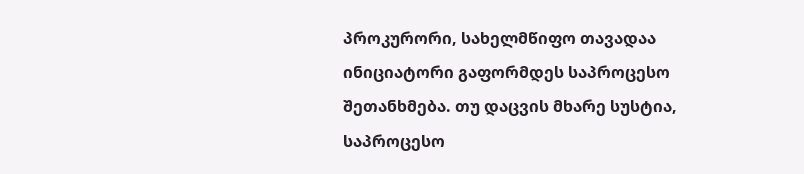პროკურორი, სახელმწიფო თავადაა ინიციატორი გაფორმდეს საპროცესო შეთანხმება. თუ დაცვის მხარე სუსტია, საპროცესო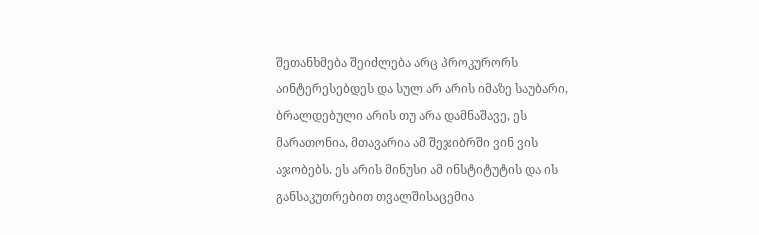შეთანხმება შეიძლება არც პროკურორს აინტერესებდეს და სულ არ არის იმაზე საუბარი, ბრალდებული არის თუ არა დამნაშავე, ეს მარათონია, მთავარია ამ შეჯიბრში ვინ ვის აჯობებს. ეს არის მინუსი ამ ინსტიტუტის და ის განსაკუთრებით თვალშისაცემია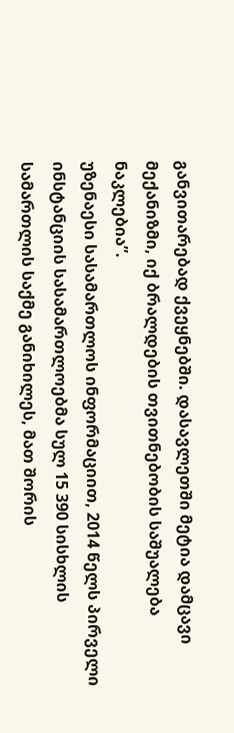განვითარებად ქვეყნებში. დასავლეთში მეტია დამცავი მექანიზმი, იქ ბრალდების თვითნებობის საშუალება ნაკლებია”.
უზენაესი სასამართლოს ინფორმაციით, 2014 წელს პირველი ინსტანციის სასამართლოებმა სულ 15 390 სისხლის სამართლის საქმე განიხილეს, მათ შორის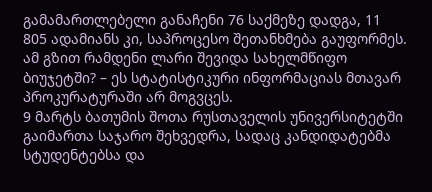გამამართლებელი განაჩენი 76 საქმეზე დადგა, 11 805 ადამიანს კი, საპროცესო შეთანხმება გაუფორმეს. ამ გზით რამდენი ლარი შევიდა სახელმწიფო ბიუჯეტში? – ეს სტატისტიკური ინფორმაციას მთავარ პროკურატურაში არ მოგვცეს.
9 მარტს ბათუმის შოთა რუსთაველის უნივერსიტეტში გაიმართა საჯარო შეხვედრა, სადაც კანდიდატებმა სტუდენტებსა და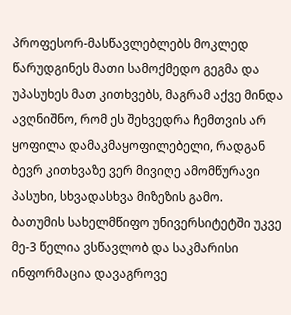პროფესორ-მასწავლებლებს მოკლედ წარუდგინეს მათი სამოქმედო გეგმა და უპასუხეს მათ კითხვებს, მაგრამ აქვე მინდა ავღნიშნო, რომ ეს შეხვედრა ჩემთვის არ ყოფილა დამაკმაყოფილებელი, რადგან ბევრ კითხვაზე ვერ მივიღე ამომწურავი პასუხი, სხვადასხვა მიზეზის გამო.
ბათუმის სახელმწიფო უნივერსიტეტში უკვე მე-3 წელია ვსწავლობ და საკმარისი ინფორმაცია დავაგროვე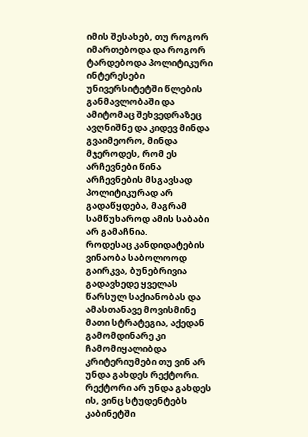იმის შესახებ, თუ როგორ იმართებოდა და როგორ ტარდებოდა პოლიტიკური ინტერესები უნივერსიტეტში წლების განმავლობაში და ამიტომაც შეხვედრაზეც ავღნიშნე და კიდევ მინდა გვაიმეორო, მინდა მჯეროდეს, რომ ეს არჩევნები წინა არჩევნების მსგავსად პოლიტიკურად არ გადაწყდება, მაგრამ სამწუხაროდ ამის საბაბი არ გამაჩნია.
როდესაც კანდიდატების ვინაობა საბოლოოდ გაირკვა, ბუნებრივია გადავხედე ყველას წარსულ საქიანობას და ამასთანავე მოვისმინე მათი სტრატეგია, აქედან გამომდინარე კი ჩამომიყალიბდა კრიტერიუმები თუ ვინ არ უნდა გახდეს რექტორი.
რექტორი არ უნდა გახდეს ის, ვინც სტუდენტებს კაბინეტში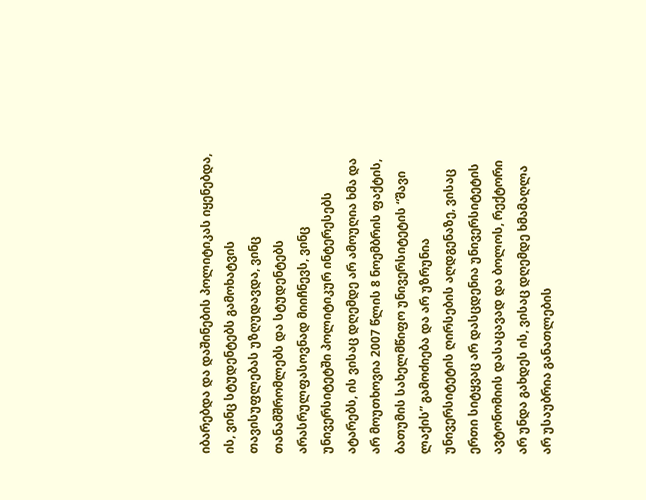იბარებდა და დაშინების პოლიტიკას იყენებდა, ის, ვინც სტუდენტებს გამოხატვის თავისუფლებას უზღუდავდა, ვინც თანამშრომლებს და სტუდენტებს არასრულფასოვნად მიიჩნევს, ვინც უნივერსიტეტში პოლიტიკურ ინტერესებს ატარებს, ის ვისაც დღემდე არ ამოუღია ხმა და არ მოუთხოვია 2007 წლის 8 ნოემბრის ფაქტის, ბათუმის სახელმწიფო უნივერსიტეტის “შავი ლაქის” გამოძიება და არ უზრუნია უნივერსიტეტის ღირსების აღდგენაზე, ვისაც ერთი სიტყვაც არ დასცდენია უნივერსიტეტის ავტონომიის დასაცავად და ბოლოს, რექტორი არ უნდა გახდეს ის, ვისაც დღემდე ხმამაღლა არ უსაუბრია განათლების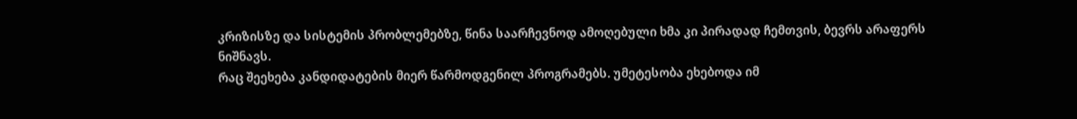კრიზისზე და სისტემის პრობლემებზე, წინა საარჩევნოდ ამოღებული ხმა კი პირადად ჩემთვის, ბევრს არაფერს ნიშნავს.
რაც შეეხება კანდიდატების მიერ წარმოდგენილ პროგრამებს. უმეტესობა ეხებოდა იმ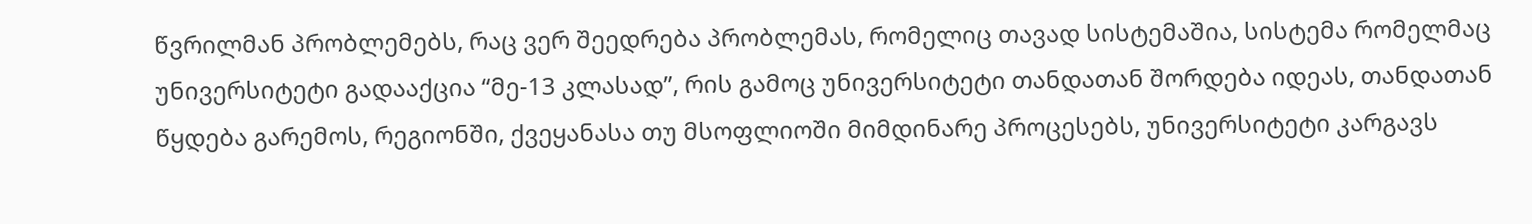წვრილმან პრობლემებს, რაც ვერ შეედრება პრობლემას, რომელიც თავად სისტემაშია, სისტემა რომელმაც უნივერსიტეტი გადააქცია “მე-13 კლასად”, რის გამოც უნივერსიტეტი თანდათან შორდება იდეას, თანდათან წყდება გარემოს, რეგიონში, ქვეყანასა თუ მსოფლიოში მიმდინარე პროცესებს, უნივერსიტეტი კარგავს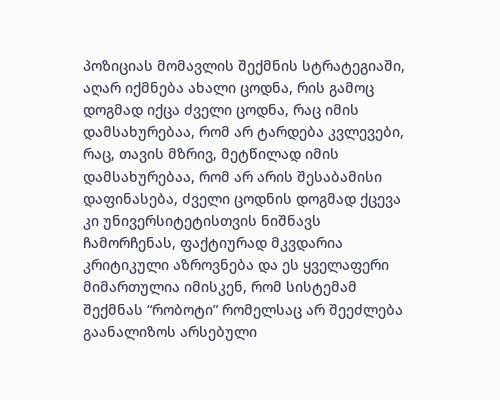პოზიციას მომავლის შექმნის სტრატეგიაში, აღარ იქმნება ახალი ცოდნა, რის გამოც დოგმად იქცა ძველი ცოდნა, რაც იმის დამსახურებაა, რომ არ ტარდება კვლევები, რაც, თავის მზრივ, მეტწილად იმის დამსახურებაა, რომ არ არის შესაბამისი დაფინასება, ძველი ცოდნის დოგმად ქცევა კი უნივერსიტეტისთვის ნიშნავს ჩამორჩენას, ფაქტიურად მკვდარია კრიტიკული აზროვნება და ეს ყველაფერი მიმართულია იმისკენ, რომ სისტემამ შექმნას “რობოტი” რომელსაც არ შეეძლება გაანალიზოს არსებული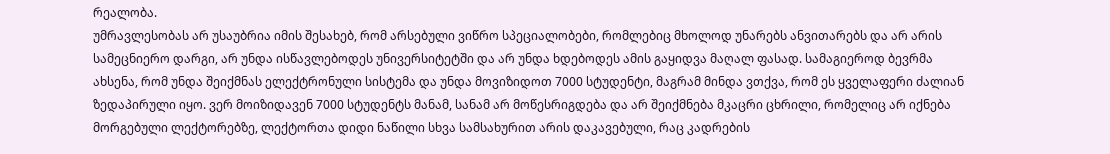რეალობა.
უმრავლესობას არ უსაუბრია იმის შესახებ, რომ არსებული ვიწრო სპეციალობები, რომლებიც მხოლოდ უნარებს ანვითარებს და არ არის სამეცნიერო დარგი, არ უნდა ისწავლებოდეს უნივერსიტეტში და არ უნდა ხდებოდეს ამის გაყიდვა მაღალ ფასად. სამაგიეროდ ბევრმა ახსენა, რომ უნდა შეიქმნას ელექტრონული სისტემა და უნდა მოვიზიდოთ 7000 სტუდენტი, მაგრამ მინდა ვთქვა, რომ ეს ყველაფერი ძალიან ზედაპირული იყო. ვერ მოიზიდავენ 7000 სტუდენტს მანამ, სანამ არ მოწესრიგდება და არ შეიქმნება მკაცრი ცხრილი, რომელიც არ იქნება მორგებული ლექტორებზე, ლექტორთა დიდი ნაწილი სხვა სამსახურით არის დაკავებული, რაც კადრების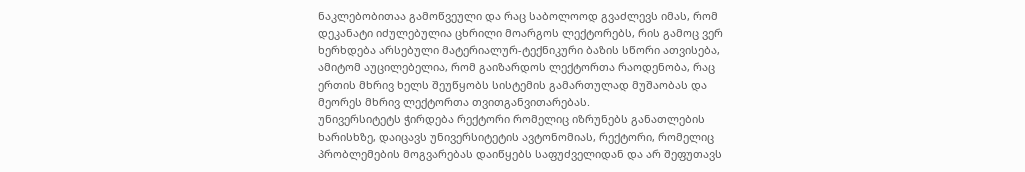ნაკლებობითაა გამოწვეული და რაც საბოლოოდ გვაძლევს იმას, რომ დეკანატი იძულებულია ცხრილი მოარგოს ლექტორებს, რის გამოც ვერ ხერხდება არსებული მატერიალურ-ტექნიკური ბაზის სწორი ათვისება, ამიტომ აუცილებელია, რომ გაიზარდოს ლექტორთა რაოდენობა, რაც ერთის მხრივ ხელს შეუწყობს სისტემის გამართულად მუშაობას და მეორეს მხრივ ლექტორთა თვითგანვითარებას.
უნივერსიტეტს ჭირდება რექტორი რომელიც იზრუნებს განათლების ხარისხზე, დაიცავს უნივერსიტეტის ავტონომიას, რექტორი, რომელიც პრობლემების მოგვარებას დაიწყებს საფუძველიდან და არ შეფუთავს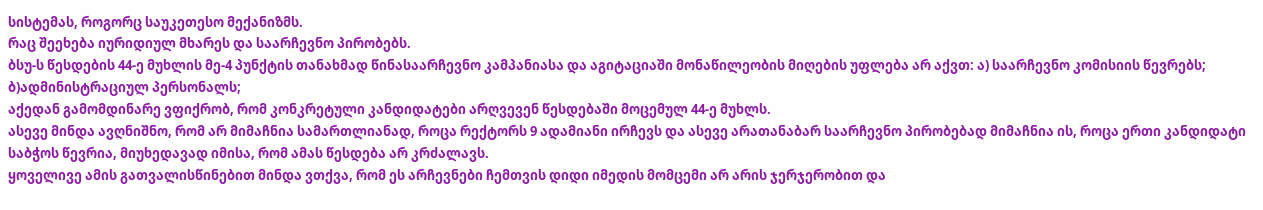სისტემას, როგორც საუკეთესო მექანიზმს.
რაც შეეხება იურიდიულ მხარეს და საარჩევნო პირობებს.
ბსუ-ს წესდების 44-ე მუხლის მე-4 პუნქტის თანახმად წინასაარჩევნო კამპანიასა და აგიტაციაში მონაწილეობის მიღების უფლება არ აქვთ: ა) საარჩევნო კომისიის წევრებს; ბ)ადმინისტრაციულ პერსონალს;
აქედან გამომდინარე ვფიქრობ, რომ კონკრეტული კანდიდატები არღვევენ წესდებაში მოცემულ 44-ე მუხლს.
ასევე მინდა ავღნიშნო, რომ არ მიმაჩნია სამართლიანად, როცა რექტორს 9 ადამიანი ირჩევს და ასევე არათანაბარ საარჩევნო პირობებად მიმაჩნია ის, როცა ერთი კანდიდატი საბჭოს წევრია, მიუხედავად იმისა, რომ ამას წესდება არ კრძალავს.
ყოველივე ამის გათვალისწინებით მინდა ვთქვა, რომ ეს არჩევნები ჩემთვის დიდი იმედის მომცემი არ არის ჯერჯერობით და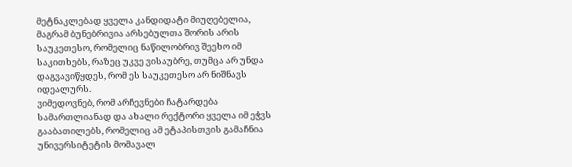მეტნაკლებად ყველა კანდიდატი მიუღებელია, მაგრამ ბუნებრივია არსებულთა შორის არის საუკეთესო, რომელიც ნაწილობრივ შეეხო იმ საკითხებს, რაზეც უკვე ვისაუბრე, თუმცა არ უნდა დაგვავიწყდეს, რომ ეს საუკეთესო არ ნიშნავს იდეალურს.
ვიმედოვნებ, რომ არჩევნები ჩატარდება სამართლიანად და ახალი რექტორი ყველა იმ ეჭვს გააბათილებს, რომელიც ამ ეტაპისთვის გამაჩნია უნივერსიტეტის მომავალ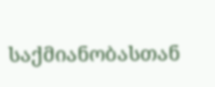საქმიანობასთან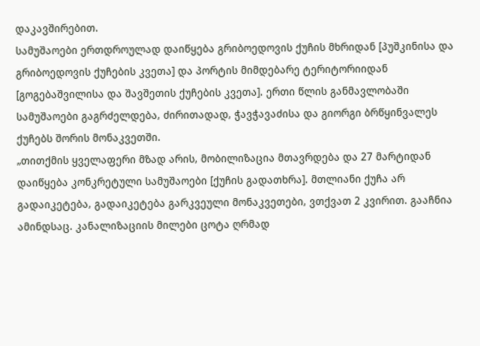დაკავშირებით.
სამუშაოები ერთდროულად დაიწყება გრიბოედოვის ქუჩის მხრიდან [პუშკინისა და გრიბოედოვის ქუჩების კვეთა] და პორტის მიმდებარე ტერიტორიიდან [გოგებაშვილისა და შავშეთის ქუჩების კვეთა]. ერთი წლის განმავლობაში სამუშაოები გაგრძელდება, ძირითადად, ჭავჭავაძისა და გიორგი ბრწყინვალეს ქუჩებს შორის მონაკვეთში.
„თითქმის ყველაფერი მზად არის, მობილიზაცია მთავრდება და 27 მარტიდან დაიწყება კონკრეტული სამუშაოები [ქუჩის გადათხრა]. მთლიანი ქუჩა არ გადაიკეტება, გადაიკეტება გარკვეული მონაკვეთები, ვთქვათ 2 კვირით. გააჩნია ამინდსაც. კანალიზაციის მილები ცოტა ღრმად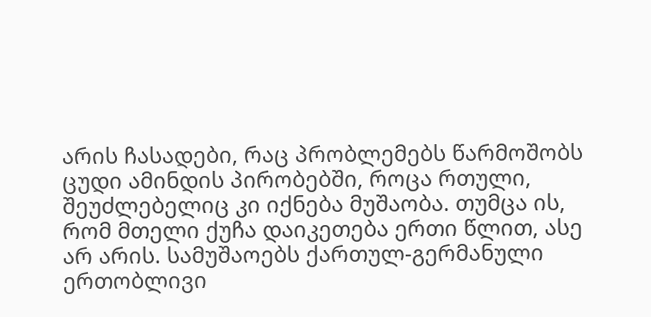არის ჩასადები, რაც პრობლემებს წარმოშობს ცუდი ამინდის პირობებში, როცა რთული, შეუძლებელიც კი იქნება მუშაობა. თუმცა ის, რომ მთელი ქუჩა დაიკეთება ერთი წლით, ასე არ არის. სამუშაოებს ქართულ-გერმანული ერთობლივი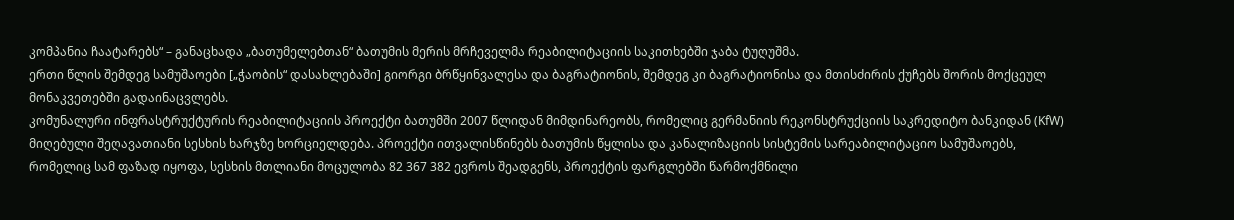კომპანია ჩაატარებს“ – განაცხადა „ბათუმელებთან“ ბათუმის მერის მრჩეველმა რეაბილიტაციის საკითხებში ჯაბა ტუღუშმა.
ერთი წლის შემდეგ სამუშაოები [„ჭაობის“ დასახლებაში] გიორგი ბრწყინვალესა და ბაგრატიონის, შემდეგ კი ბაგრატიონისა და მთისძირის ქუჩებს შორის მოქცეულ მონაკვეთებში გადაინაცვლებს.
კომუნალური ინფრასტრუქტურის რეაბილიტაციის პროექტი ბათუმში 2007 წლიდან მიმდინარეობს, რომელიც გერმანიის რეკონსტრუქციის საკრედიტო ბანკიდან (KfW) მიღებული შეღავათიანი სესხის ხარჯზე ხორციელდება. პროექტი ითვალისწინებს ბათუმის წყლისა და კანალიზაციის სისტემის სარეაბილიტაციო სამუშაოებს, რომელიც სამ ფაზად იყოფა, სესხის მთლიანი მოცულობა 82 367 382 ევროს შეადგენს, პროექტის ფარგლებში წარმოქმნილი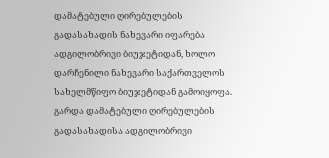დამატებული ღირებულების გადასახადის ნახევარი იფარება ადგილობრივი ბიუჯეტიდან, ხოლო დარჩენილი ნახევარი საქართველოს სახელმწიფო ბიუჯეტიდან გამოიყოფა.
გარდა დამატებული ღირებულების გადასახადისა ადგილობრივი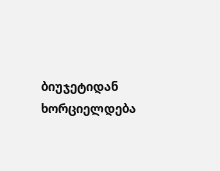ბიუჯეტიდან ხორციელდება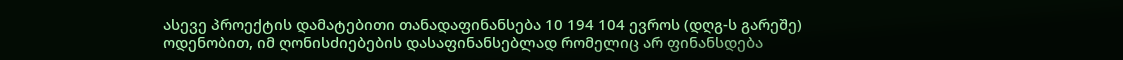ასევე პროექტის დამატებითი თანადაფინანსება 10 194 104 ევროს (დღგ-ს გარეშე) ოდენობით, იმ ღონისძიებების დასაფინანსებლად რომელიც არ ფინანსდება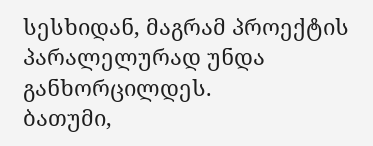სესხიდან, მაგრამ პროექტის პარალელურად უნდა განხორცილდეს.
ბათუმი,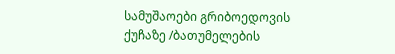სამუშაოები გრიბოედოვის ქუჩაზე /ბათუმელების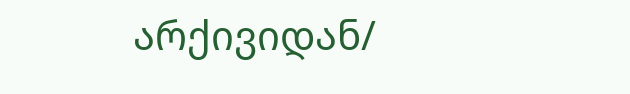არქივიდან/